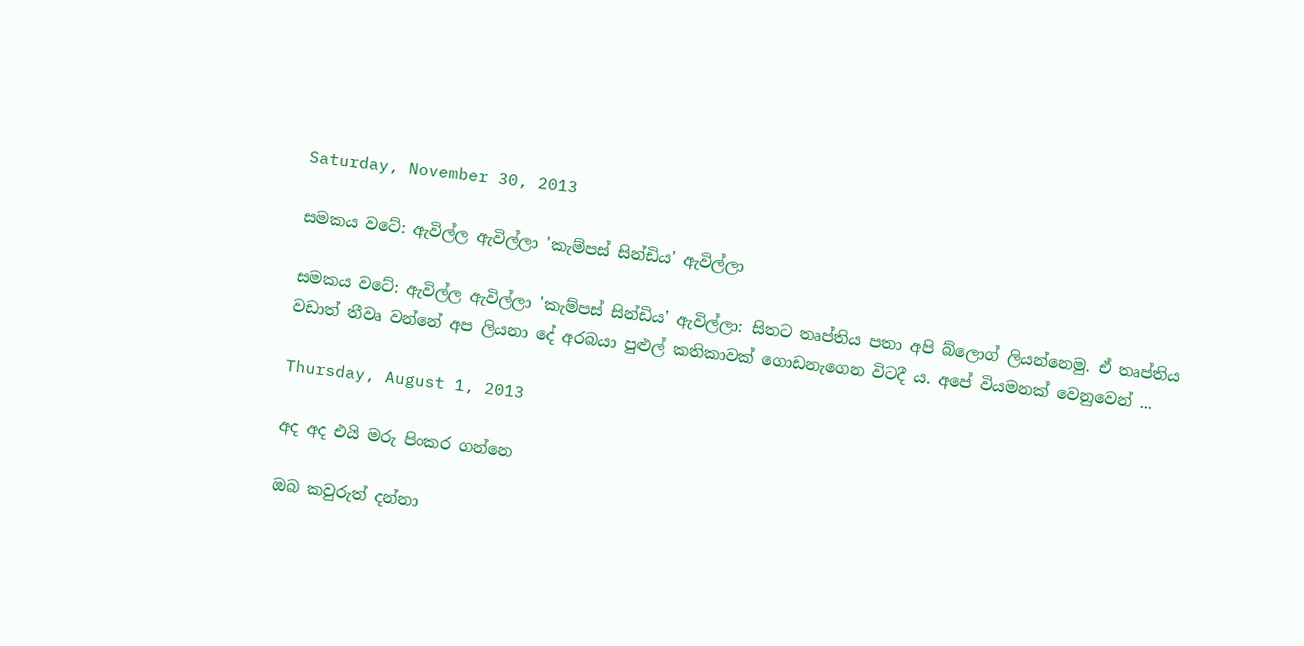Saturday, November 30, 2013

සමකය වටේ: ඇවිල්ල ඇවිල්ලා 'කැම්පස් සින්ඩිය' ඇවිල්ලා

සමකය වටේ: ඇවිල්ල ඇවිල්ලා 'කැම්පස් සින්ඩිය' ඇවිල්ලා: සිතට තෘප්තිය පතා අපි බ්ලොග් ලියන්නෙමු. ඒ තෘප්තිය වඩාත් තීවෘ වන්නේ අප ලියනා දේ අරබයා පුළුල් කතිකාවක් ගොඩනැගෙන විටදී ය. අපේ වියමනක් වෙනුවෙන් ...

Thursday, August 1, 2013

අද අද එයි මරු පිංකර ගන්නෙ

ඔබ කවුරුත් දන්නා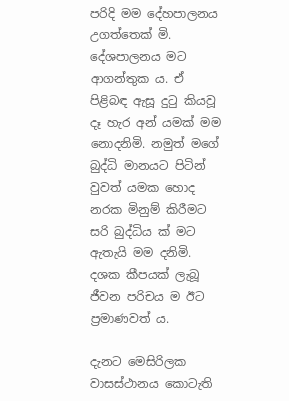පරිදි මම දේහපාලනය උගත්තෙක් මි. දේශපාලනය මට ආගන්තුක ය. ඒ පිළිබඳ ඇසූ දුටු කියවූ දෑ හැර අන් යමක් මම නොදනිමි. නමුත් මගේ බුද්ධි මානයට පිටින් වුවත් යමක හොද නරක මිනුම් කිරීමට සරි බුද්ධිය ක් මට ඇතැයි මම දනිමි. දශක කීපයක් ලැබූ ජීවන පරිචය ම ඊට ප්‍රමාණවත් ය.

දැනට මෙසිරිලක වාසස්ථානය කොටැති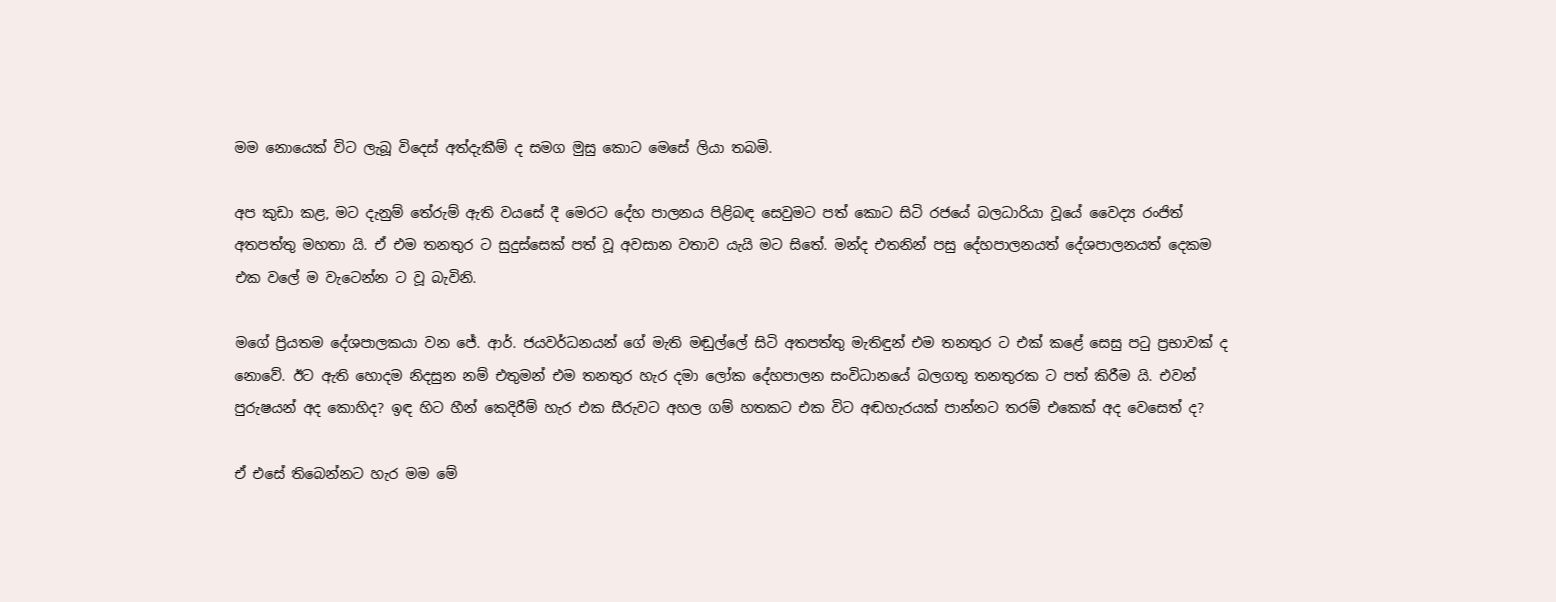මම නොයෙක් විට ලැබූ විදෙස් අත්දැකීම් ද සමග මුසු කොට මෙසේ ලියා තබමි.

අප කුඩා කළ, මට දැනුම් තේරුම් ඇති වයසේ දී මෙරට දේහ පාලනය පිළිබඳ සෙවුමට පත් කොට සිටි රජයේ බලධාරියා වූයේ වෛද්‍ය රංජිත් අතපත්තු මහතා යි. ඒ එම තනතුර ට සුදුස්සෙක් පත් වූ අවසාන වතාව යැයි මට සිතේ. මන්ද එතනින් පසු දේහපාලනයත් දේශපාලනයත් දෙකම එක වලේ ම වැටෙන්න ට වූ බැවිනි.

මගේ ප්‍රියතම දේශපාලකයා වන ජේ. ආර්. ජයවර්ධනයන් ගේ මැති මඬුල්ලේ සිටි අතපත්තු මැතිඳුන් එම තනතුර ට එක් කළේ සෙසු පටු ප්‍රභාවක් ද නොවේ. ඊට ඇති හොදම නිදසුන නම් එතුමන් එම තනතුර හැර දමා ලෝක දේහපාලන සංවිධානයේ බලගතු තනතුරක ට පත් කිරීම යි. එවන් පුරුෂයන් අද කොහිද? ඉඳ හිට හීන් කෙදිරීම් හැර එක සීරුවට අහල ගම් හතකට එක විට අඬහැරයක් පාන්නට තරම් එකෙක් අද වෙසෙත් ද?

ඒ එසේ තිබෙන්නට හැර මම මේ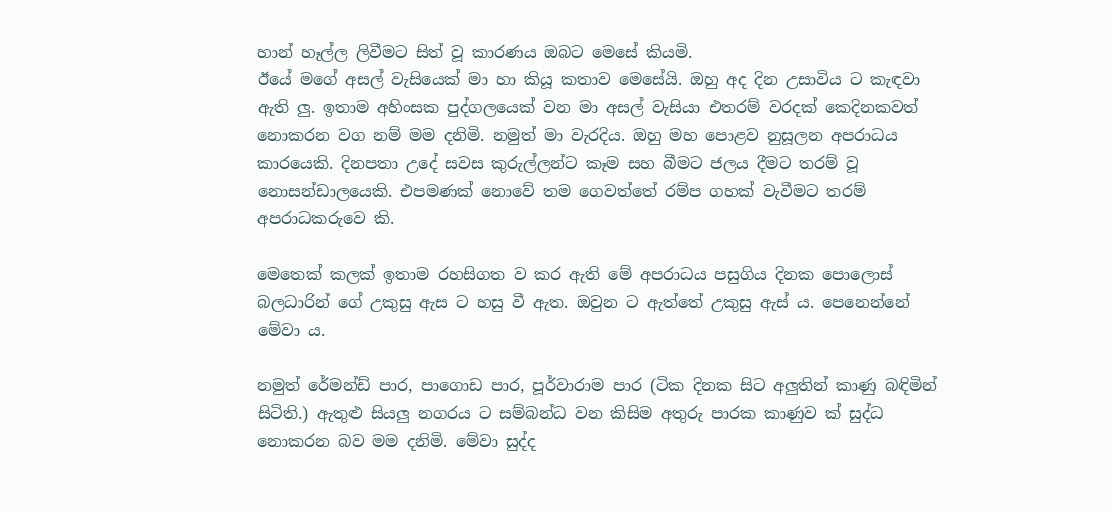හාන් හෑල්ල ලිවීමට සිත් වූ කාරණය ඔබට මෙසේ කියමි.
ඊයේ මගේ අසල් වැසියෙක් මා හා කියූ කතාව මෙසේයි. ඔහු අද දින උසාවිය ට කැඳවා ඇති ලු. ඉතාම අහිංසක පුද්ගලයෙක් වන මා අසල් වැසියා එතරම් වරදක් කෙදිනකවත් නොකරන වග නම් මම දනිමි. නමුත් මා වැරදිය. ඔහු මහ පොළව නුසූලන අපරාධය කාරයෙකි. දිනපතා උදේ සවස කුරුල්ලන්ට කෑම සහ බීමට ජලය දීමට තරම් වූ නොසන්ඩාලයෙකි. එපමණක් නොවේ තම ගෙවත්තේ රම්ප ගහක් වැවීමට තරම් අපරාධකරුවෙ කි.

මෙතෙක් කලක් ඉතාම රහසිගත ව කර ඇති මේ අපරාධය පසුගිය දිනක පොලොස් බලධාරින් ගේ උකුසු ඇස ට හසු වී ඇත. ඔවුන ට ඇත්තේ උකුසු ඇස් ය. පෙනෙන්නේ මේවා ය.

නමුත් රේමන්ඩ් පාර, පාගොඩ පාර, පූර්වාරාම පාර (ටික දිනක සිට අලුතින් කාණු බඳිමින් සිටිති.) ඇතුළු සියලු නගරය ට සම්බන්ධ වන කිසිම අතුරු පාරක කාණුව ක් සුද්ධ නොකරන බව මම දනිමි. මේවා සුද්ද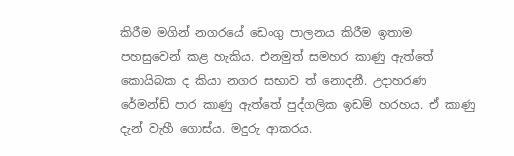කිරීම මගින් නගරයේ ඩෙංගු පාලනය කිරීම ඉතාම පහසුවෙන් කළ හැකිය. එනමුත් සමහර කාණු ඇත්තේ කොයිබක ද කියා නගර සභාව ත් නොදනී. උදාහරණ රේමන්ඩ් පාර කාණු ඇත්තේ පුද්ගලික ඉඩම් හරහය. ඒ කාණු දැන් වැහී ගොස්ය. මදුරු ආකරය.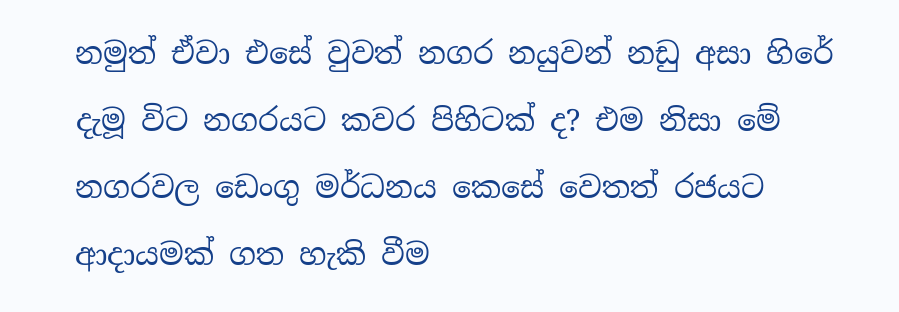නමුත් ඒවා එසේ වුවත් නගර නයුවන් නඩු අසා හිරේ දැමූ විට නගරයට කවර පිහිටක් ද? එම නිසා මේ නගරවල ඩෙංගු මර්ධනය කෙසේ වෙතත් රජයට ආදායමක් ගත හැකි වීම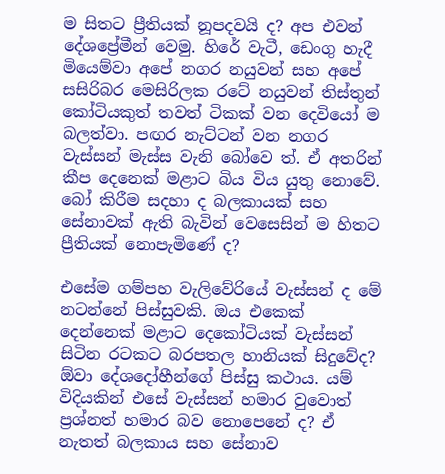ම සිතට ප්‍රීතියක් නූපදවයි ද? අප එවන් දේශප්‍රේමීන් වෙමු. හිරේ වැටී, ඩෙංගු හැදී මියෙම්වා අපේ නගර නයුවන් සහ අපේ සසිරිබර මෙසිරිලක රටේ නයුවන් තිස්තුන් කෝටියකුත් තවත් ටිකක් වන දෙවියෝ ම බලත්වා. පඟර නැට්ටන් වන නගර වැස්සන් මැස්ස වැනි බෝවෙ ත්. ඒ අතරින් කීප දෙනෙක් මළාට බිය විය යුතු නොවේ. බෝ කිරීම සදහා ද බලකායක් සහ සේනාවක් ඇති බැවින් වෙසෙසින් ම හිතට ප්‍රීතියක් නොපැමිණේ ද?

එසේම ගම්පහ වැලිවේරියේ වැස්සන් ද මේ නටන්නේ පිස්සුවකි. ඔය එකෙක් දෙන්නෙක් මළාට දෙකෝටියක් වැස්සන් සිටින රටකට බරපතල හානියක් සිදුවේද? ඕවා දේශදෝහීන්ගේ පිස්සු කථාය. යම් විදියකින් එසේ වැස්සන් හමාර වුවොත් ප්‍රශ්නත් හමාර බව නොපෙනේ ද? ඒ නැතත් බලකාය සහ සේනාව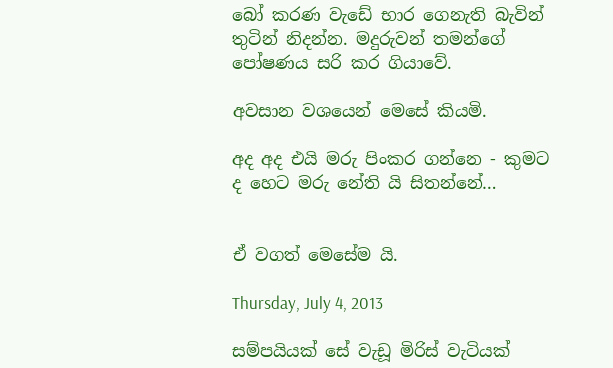බෝ කරණ වැඩේ භාර ගෙනැති බැවින් තුටින් නිදන්න. මදුරුවන් තමන්ගේ පෝෂණය සරි කර ගියාවේ.

අවසාන වශයෙන් මෙසේ කියමි.

අද අද එයි මරු පිංකර ගන්නෙ - කුමට ද හෙට මරු නේති යි සිතන්නේ…


ඒ වගත් මෙසේම යි.

Thursday, July 4, 2013

සම්පයියක් සේ වැඩූ මිරිස් වැටියක්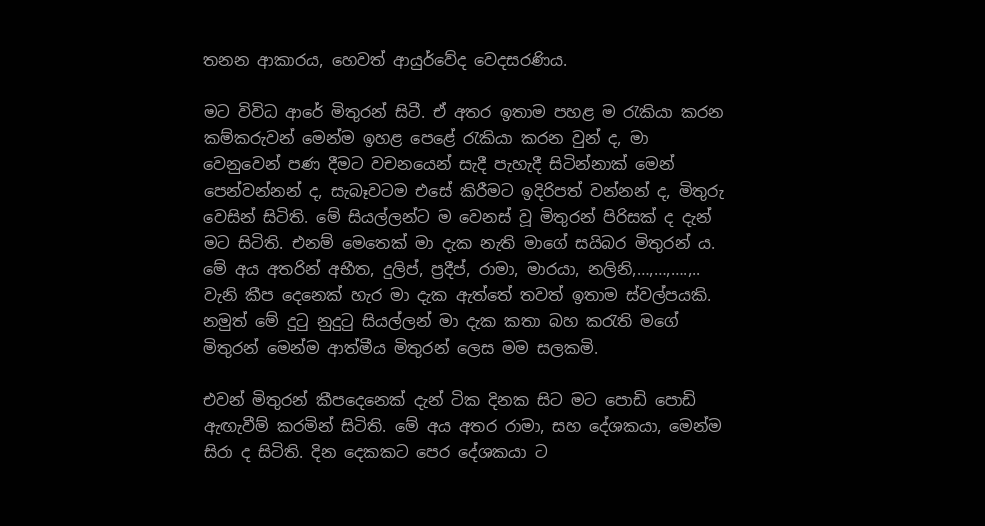තනන ආකාරය, හෙවත් ආයුර්වේද වෙදසරණිය.

මට විවිධ ආරේ මිතුරන් සිටී. ඒ අතර ඉතාම පහළ ම රැකියා කරන කම්කරුවන් මෙන්ම ඉහළ පෙළේ රැකියා කරන වුන් ද, මා වෙනුවෙන් පණ දීමට වචනයෙන් සැදී පැහැදී සිටින්නාක් මෙන් පෙන්වන්නන් ද, සැබෑවටම එසේ කිරීමට ඉදිරිපත් වන්නන් ද, මිතුරු වෙසින් සිටිති. මේ සියල්ලන්ට ම වෙනස් වූ මිතුරන් පිරිසක් ද දැන් මට සිටිති. එනම් මෙතෙක් මා දැක නැති මාගේ සයිබර මිතුරන් ය. මේ අය අතරින් අභීත, දුලිප්, ප්‍රදීප්, රාමා, මාරයා, නලිනි,…,…,….,.. වැනි කීප දෙනෙක් හැර මා දැක ඇත්තේ තවත් ඉතාම ස්වල්පයකි. නමුත් මේ දුටු නුදුටු සියල්ලන් මා දැක කතා බහ කරැති මගේ මිතුරන් මෙන්ම ආත්මීය මිතුරන් ලෙස මම සලකමි.

එවන් මිතුරන් කීපදෙනෙක් දැන් ටික දිනක සිට මට පොඩි පොඩි ඇඟැවීම් කරමින් සිටිති. මේ අය අතර රාමා, සහ දේශකයා, මෙන්ම සිරා ද සිටිති. දින දෙකකට පෙර දේශකයා ට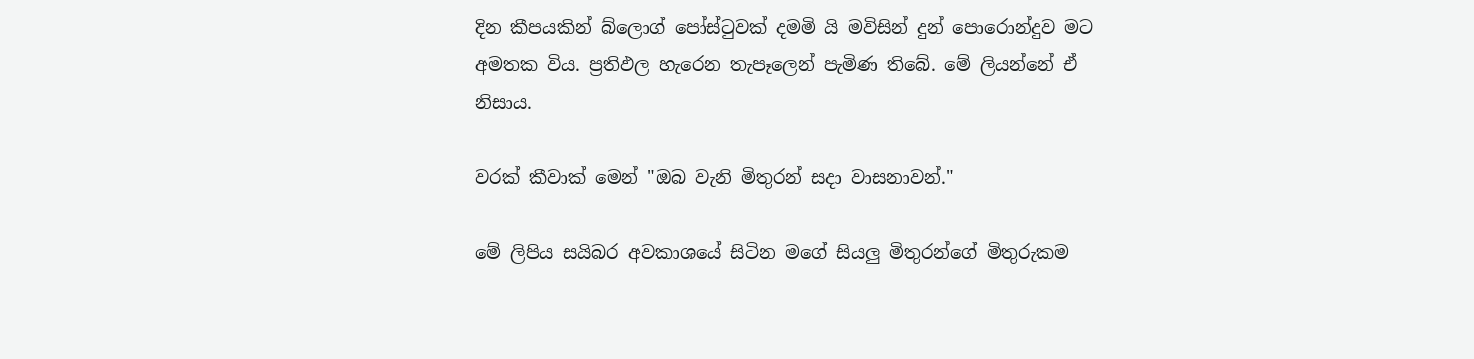දින කීපයකින් බ්ලොග් පෝස්ටුවක් දමමි යි මවිසින් දුන් පොරොන්දුව මට අමතක විය. ප්‍රතිඵල හැරෙන තැපෑලෙන් පැමිණ තිබේ. මේ ලියන්නේ ඒ නිසාය.

වරක් කීවාක් මෙන් "ඔබ වැනි මිතුරන් සදා වාසනාවන්."

මේ ලිපිය සයිබර අවකාශයේ සිටින මගේ සියලු මිතුරන්ගේ මිතුරුකම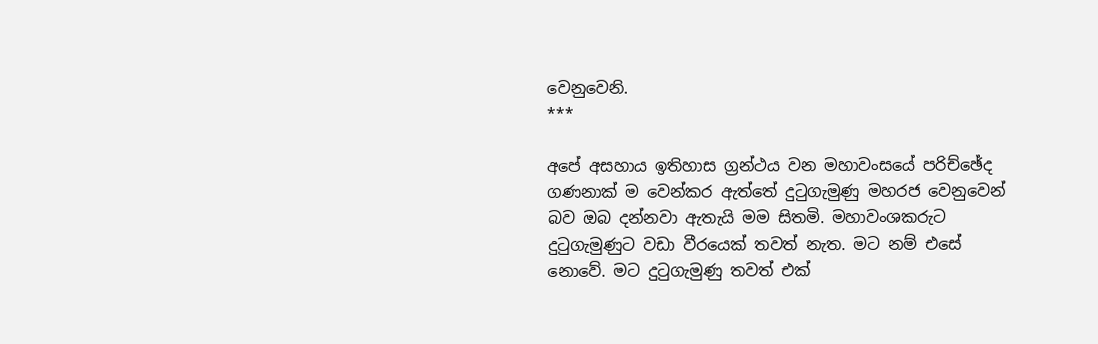වෙනුවෙනි.
***

අපේ අසහාය ඉතිහාස ග්‍රන්ථය වන මහාවංසයේ පරිච්ඡේද ගණනාක් ම වෙන්කර ඇත්තේ දුටුගැමුණු මහරජ වෙනුවෙන් බව ඔබ දන්නවා ඇතැයි මම සිතමි. මහාවංශකරුට දුටුගැමුණුට වඩා වීරයෙක් තවත් නැත. මට නම් එසේ නොවේ. මට දුටුගැමුණු තවත් එක්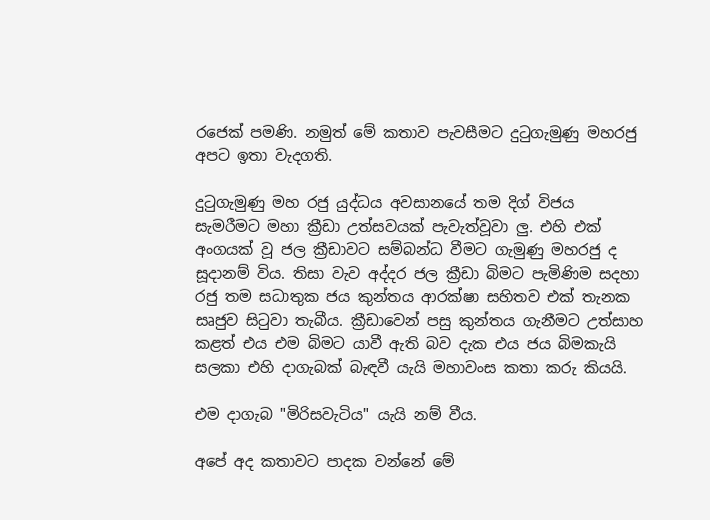රජෙක් පමණි. නමුත් මේ කතාව පැවසීමට දුටුගැමුණු මහරජු අපට ඉතා වැදගති.

දුටුගැමුණු මහ රජු යුද්ධය අවසානයේ තම දිග් විජය සැමරීමට මහා ක්‍රීඩා උත්සවයක් පැවැත්වූවා ලු. එහි එක් අංගයක් වූ ජල ක්‍රීඩාවට සම්බන්ධ වීමට ගැමුණු මහරජු ද සූදානම් විය. තිසා වැව අද්දර ජල ක්‍රීඩා බිමට පැමිණිම සදහා රජු තම සධාතුක ජය කුන්තය ආරක්ෂා සහිතව එක් තැනක සෘජුව සිටුවා තැබීය. ක්‍රීඩාවෙන් පසු කුන්තය ගැනීමට උත්සාහ කළත් එය එම බිමට යාවී ඇති බව දැක එය ජය බිමකැයි සලකා එහි දාගැබක් බැඳවී යැයි මහාවංස කතා කරු කියයි.

එම දාගැබ "මිරිසවැටිය" යැයි නම් වීය.

අපේ අද කතාවට පාදක වන්නේ මේ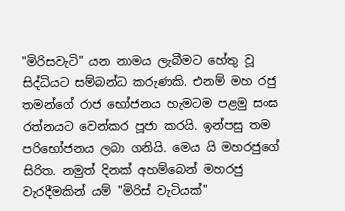"මිරිසවැටි" යන නාමය ලැබීමට හේතු වූ සිද්ධියට සම්බන්ධ කරුණකි. එනම් මහ රජු තමන්ගේ රාජ භෝජනය හැමටම පළමු සංඝ රත්නයට වෙන්කර පූජා කරයි. ඉන්පසු තම පරිභෝජනය ලබා ගනියි. මෙය යි මහරජුගේ සිරිත. නමුත් දිනක් අහම්බෙන් මහරජු වැරදීමකින් යම් "මිරිස් වැටියක්"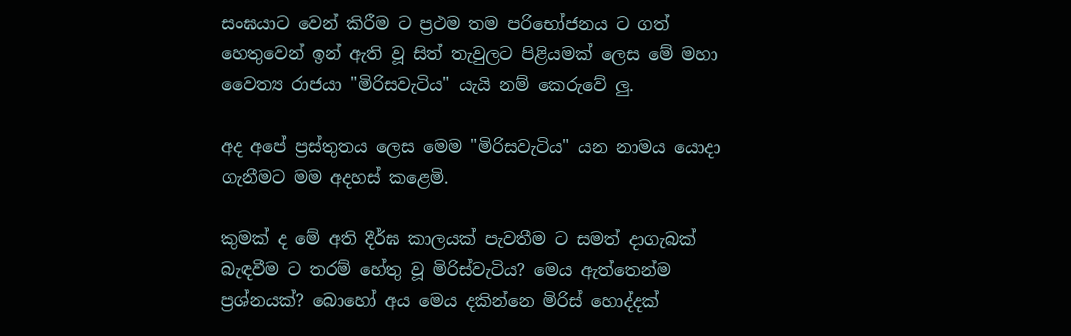සංඝයාට වෙන් කිරීම ට ප්‍රථම තම පරිභෝජනය ට ගත් හෙතුවෙන් ඉන් ඇති වූ සිත් තැවුලට පිළියමක් ලෙස මේ මහා වෛත්‍ය රාජයා "මිරිසවැටිය" යැයි නම් කෙරුවේ ලු.

අද අපේ ප්‍රස්තුතය ලෙස මෙම "මිරිසවැටිය" යන නාමය යොදා ගැනීමට මම අදහස් කළෙමි.

කුමක් ද මේ අති දීර්ඝ කාලයක් පැවතීම ට සමත් දාගැබක් බැඳවීම ට තරම් හේතු වූ මිරිස්වැටිය? මෙය ඇත්තෙන්ම ප්‍රශ්නයක්? බොහෝ අය මෙය දකින්නෙ මිරිස් හොද්දක්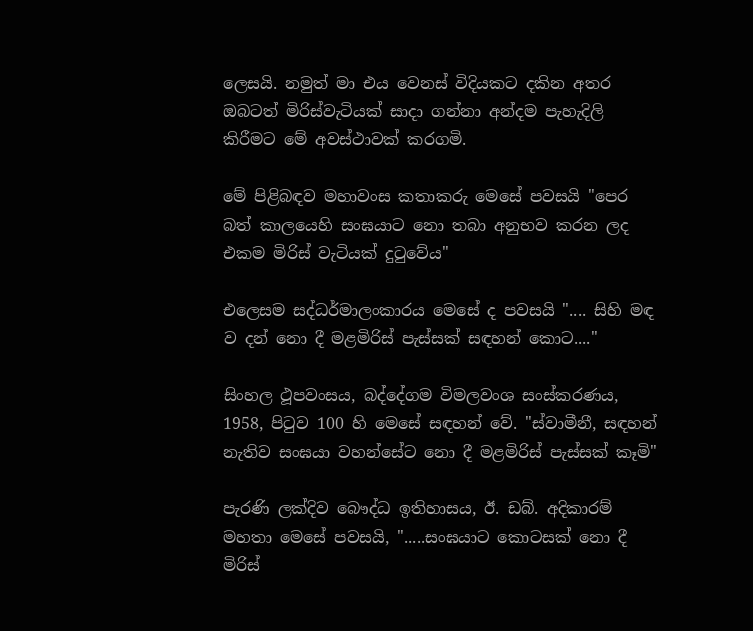ලෙසයි. නමුත් මා එය වෙනස් විදියකට දකින අතර ඔබටත් මිරිස්වැටියක් සාදා ගන්නා අන්දම පැහැදිලි කිරීමට මේ අවස්ථාවක් කරගමි.

මේ පිළිබඳව මහාවංස කතාකරු මෙසේ පවසයි "පෙර බත් කාලයෙහි සංඝයාට නො තබා අනුභව කරන ලද එකම මිරිස් වැටියක් දුටුවේය"

එලෙසම සද්ධර්මාලංකාරය මෙසේ ද පවසයි ".... සිහි මඳ ව දන් නො දී මළමිරිස් පැස්සක් සඳහන් කොට...."

සිංහල ථූපවංසය, බද්දේගම විමලවංශ සංස්කරණය, 1958, පිටුව 100 හි මෙසේ සඳහන් වේ. "ස්වාමීනී, සඳහන් නැතිව සංඝයා වහන්සේට නො දී මළමිරිස් පැස්සක් කෑමි"

පැරණි ලක්දිව බෞද්ධ ඉතිහාසය, ඊ. ඩබ්. අදිකාරම් මහතා මෙසේ පවසයි, ".....සංඝයාට කොටසක් නො දී මිරිස්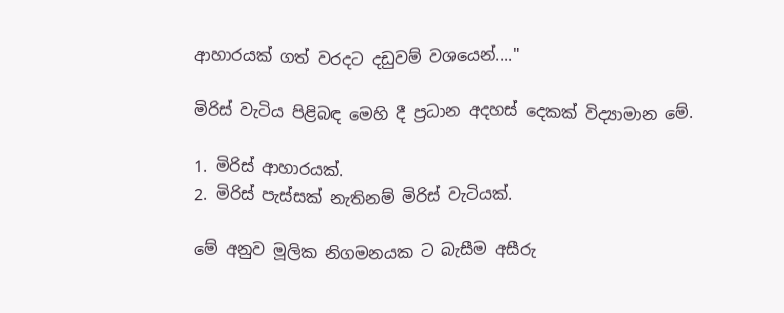ආහාරයක් ගත් වරදට දඩුවම් වශයෙන්...."

මිරිස් වැටිය පිළිබඳ මෙහි දී ප්‍රධාන අදහස් දෙකක් විද්‍යාමාන මේ.

1. මිරිස් ආහාරයක්.
2. මිරිස් පැස්සක් නැතිනම් මිරිස් වැටියක්.

මේ අනුව මූලික නිගමනයක ට බැසීම අසීරු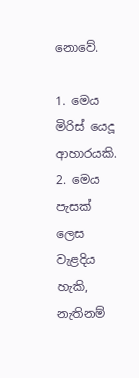නොවේ.

1. මෙය මිරිස් යෙදූ ආහාරයකි.
2. මෙය පැසක් ලෙස වැළදිය හැකි, නැතිනම්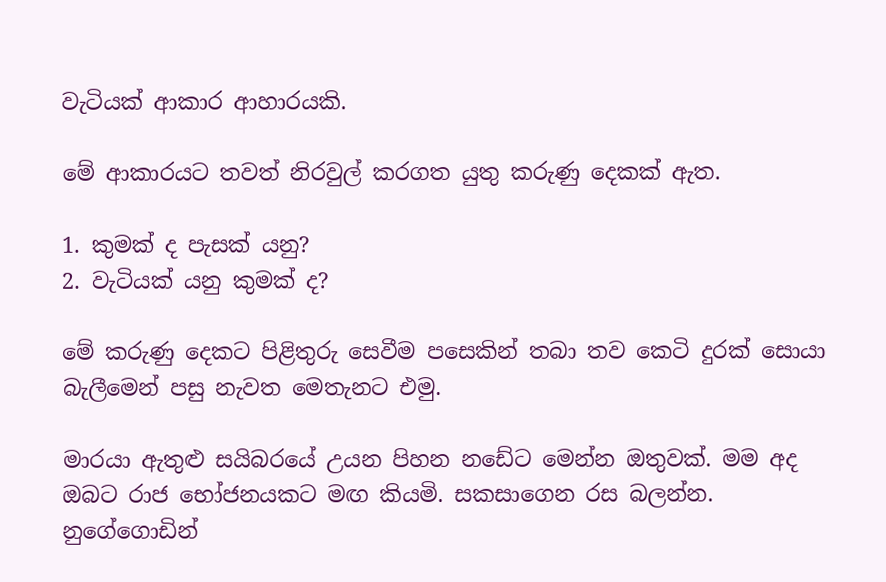වැටියක් ආකාර ආහාරයකි.

මේ ආකාරයට තවත් නිරවුල් කරගත යුතු කරුණු දෙකක් ඇත.

1. කුමක් ද පැසක් යනු?
2. වැටියක් යනු කුමක් ද?

මේ කරුණු දෙකට පිළිතුරු සෙවීම පසෙකින් තබා තව කෙටි දුරක් සොයා බැලීමෙන් පසු නැවත මෙතැනට එමු.

මාරයා ඇතුළු සයිබරයේ උයන පිහන නඩේට මෙන්න ඔතුවක්. මම අද ඔබට රාජ භෝජනයකට මඟ කියමි. සකසාගෙන රස බලන්න. නුගේගොඩින්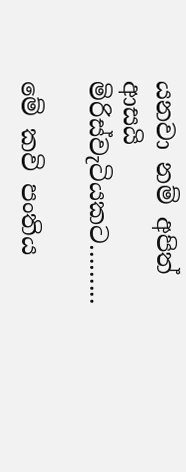යනවා නම් අපිත් ආසයි මිරිස්වැටියකට……...

මේ කවි පංතිය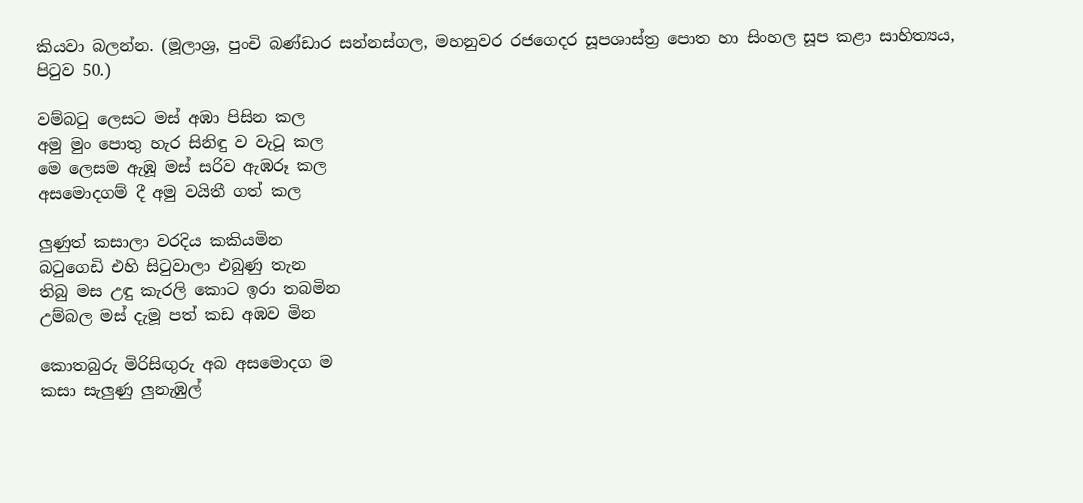කියවා බලන්න. (මූලාශ්‍ර, පුංචි බණ්ඩාර සන්නස්ගල, මහනුවර රජගෙදර සූපශාස්ත්‍ර පොත හා සිංහල සූප කළා සාහිත්‍යය, පිටුව 50.)

වම්බටු ලෙසට මස් අඹා පිසින කල
අමු මුං පොතු හැර සිනිඳු ව වැටූ කල
මෙ ලෙසම ඇඹූ මස් සරිව ඇඹරූ කල
අසමොදගම් දී අමු වයිතී ගත් කල

ලුණුත් කසාලා වරදිය කකියමින
බටුගෙඩි එහි සිටුවාලා එබුණු තැන
තිබු මස උඳු කැරලි කොට ඉරා තබමින
උම්බල මස් දැමූ පත් කඩ අඹව මින

කොතබුරු මිරිසිඟුරු අබ අසමොදග ම
කසා සැලුණු ලුනැඹුල්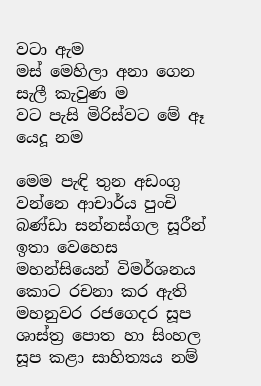වටා ඇම
මස් මෙහිලා අනා ගෙන සැලී කැවුණ ම
වට පැසි මිරිස්වට මේ ඈ යෙදූ නම

මෙම පැඳි තුන අඩංගු වන්නෙ ආචාර්ය පුංචි බණ්ඩා සන්නස්ගල සූරීන් ඉතා වෙහෙස මහන්සියෙන් විමර්ශනය කොට රචනා කර ඇති මහනුවර රජගෙදර සූප ශාස්ත්‍ර පොත හා සිංහල සූප කළා සාහිත්‍යය නම්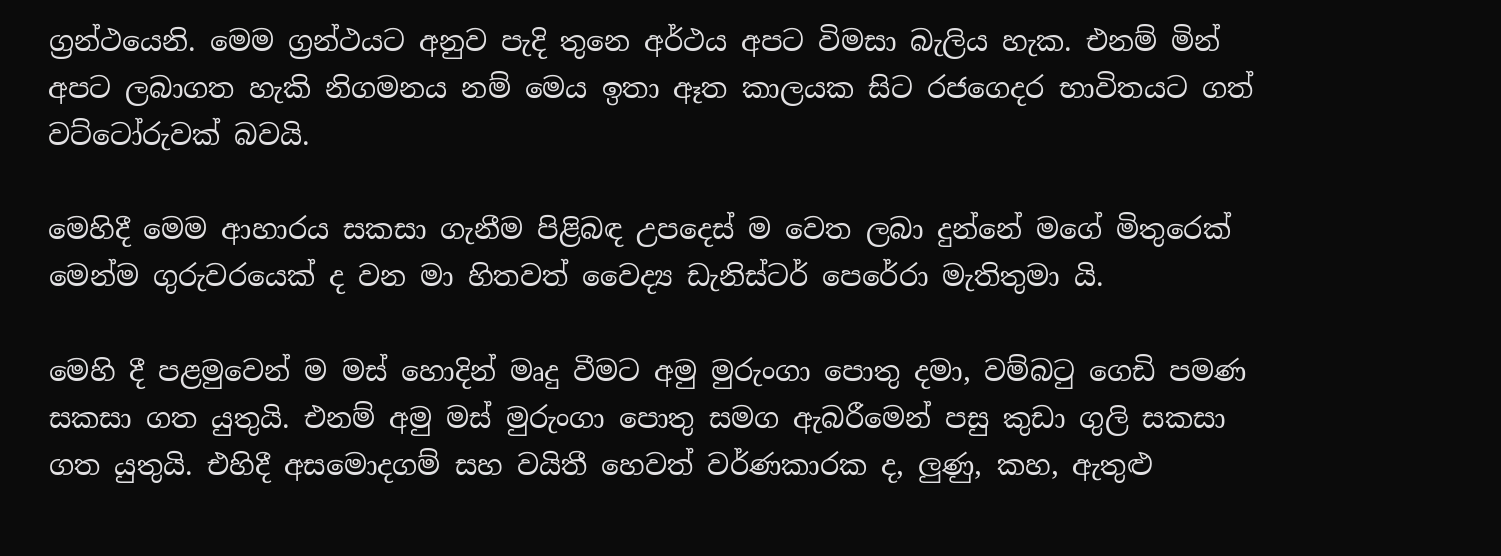ග්‍රන්ථයෙනි. මෙම ග්‍රන්ථයට අනුව පැදි තුනෙ අර්ථය අපට විමසා බැලිය හැක. එනම් මින් අපට ලබාගත හැකි නිගමනය නම් මෙය ඉතා ඈත කාලයක සිට රජගෙදර භාවිතයට ගත් වට්ටෝරුවක් බවයි.

මෙහිදී මෙම ආහාරය සකසා ගැනීම පිළිබඳ උපදෙස් ම වෙත ලබා දුන්නේ මගේ මිතුරෙක් මෙන්ම ගුරුවරයෙක් ද වන මා හිතවත් වෛද්‍ය ඩැනිස්ටර් පෙරේරා මැතිතුමා යි.

මෙහි දී පළමුවෙන් ම මස් හොදින් මෘදු වීමට අමු මුරුංගා පොතු දමා, වම්බටු ගෙඩි පමණ සකසා ගත යුතුයි. එනම් අමු මස් මුරුංගා පොතු සමග ඇබරීමෙන් පසු කුඩා ගුලි සකසා ගත යුතුයි. එහිදී අසමොදගම් සහ වයිතී හෙවත් වර්ණකාරක ද, ලුණු, කහ, ඇතුළු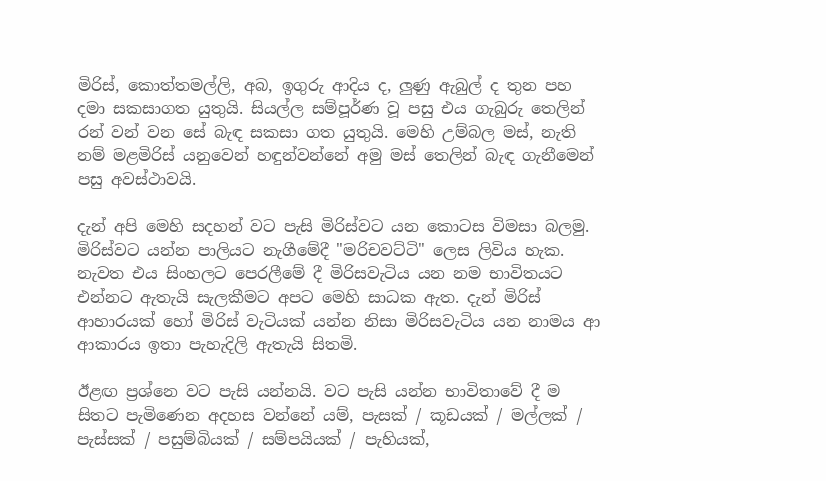මිරිස්, කොත්තමල්ලි, අබ, ඉගුරු ආදිය ද, ලුණු ඇබුල් ද තුන පහ දමා සකසාගත යුතුයි. සියල්ල සම්පූර්ණ වූ පසු එය ගැබුරු තෙලින් රන් වන් වන සේ බැඳ සකසා ගත යුතුයි. මෙහි උම්බල මස්, නැති නම් මළමිරිස් යනුවෙන් හඳුන්වන්නේ අමු මස් තෙලින් බැඳ ගැනීමෙන් පසු අවස්ථාවයි.

දැන් අපි මෙහි සදහන් වට පැසි මිරිස්වට යන කොටස විමසා බලමු. මිරිස්වට යන්න පාලියට නැගීමේදී "මරිචවට්ටි" ලෙස ලිවිය හැක. නැවත එය සිංහලට පෙරලීමේ දී මිරිසවැටිය යන නම භාවිතයට එන්නට ඇතැයි සැලකීමට අපට මෙහි සාධක ඇත. දැන් මිරිස් ආහාරයක් හෝ මිරිස් වැටියක් යන්න නිසා මිරිසවැටිය යන නාමය ආ ආකාරය ඉතා පැහැදිලි ඇතැයි සිතමි.

ඊළඟ ප්‍රශ්නෙ වට පැසි යන්නයි. වට පැසි යන්න භාවිතාවේ දී ම සිතට පැමිණෙන අදහස වන්නේ යම්, පැසක් / කූඩයක් / මල්ලක් / පැස්සක් / පසුම්බියක් / සම්පයියක් / පැහියක්,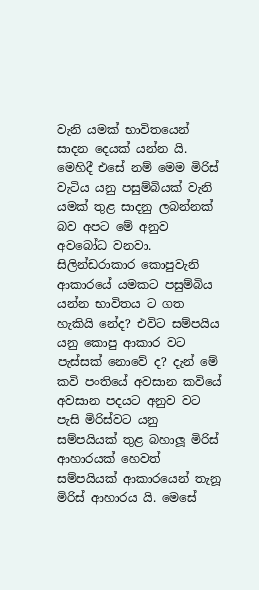වැනි යමක් භාවිතයෙන් සාදන දෙයක් යන්න යි. මෙහිදී එසේ නම් මෙම මිරිස් වැටිය යනු පසුම්බියක් වැනි යමක් තුළ සාදනු ලබන්නක් බව අපට මේ අනුව අවබෝධ වනවා. සිලින්ඩරාකාර කොපුවැනි ආකාරයේ යමකට පසුම්බිය යන්න භාවිතය ට ගත හැකියි නේද? එවිට සම්පයිය යනු කොපු ආකාර වට පැස්සක් නොවේ ද? දැන් මේ කවි පංතියේ අවසාන කවියේ අවසාන පදයට අනුව වට පැසි මිරිස්වට යනු සම්පයියක් තුළ බහාලූ මිරිස් ආහාරයක් හෙවත් සම්පයියක් ආකාරයෙන් තැනූ මිරිස් ආහාරය යි. මෙසේ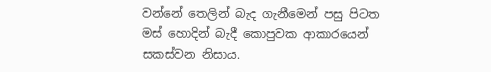වන්නේ තෙලින් බැද ගැනීමෙන් පසු පිටත මස් හොදින් බැදී කොපුවක ආකාරයෙන් සකස්වන නිසාය.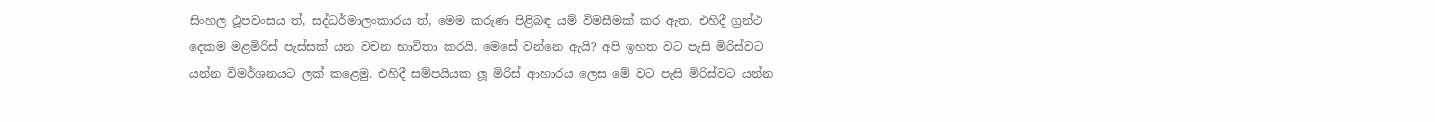සිංහල ථූපවංසය ත්, සද්ධර්මාලංකාරය ත්, මෙම කරුණ පිළිබඳ යම් විමසීමක් කර ඇත. එහිදී ග්‍රන්ථ දෙකම මළමිරිස් පැස්සක් යන වචන භාවිතා කරයි. මෙසේ වන්නෙ ඇයි? අපි ඉහත වට පැසි මිරිස්වට යන්න විමර්ශනයට ලක් කළෙමු. එහිදී සම්පයියක ලූ මිරිස් ආහාරය ලෙස මේ වට පැසි මිරිස්වට යන්න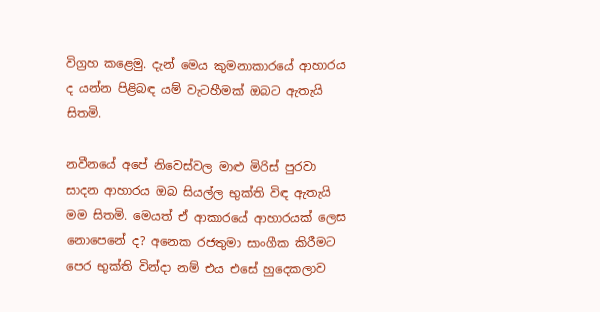විග්‍රහ කළෙමු. දැන් මෙය කුමනාකාරයේ ආහාරය ද යන්න පිළිබඳ යම් වැටහීමක් ඔබට ඇතැයි සිතමි.

නවීනයේ අපේ නිවෙස්වල මාළු මිරිස් පුරවා සාදන ආහාරය ඔබ සියල්ල භුක්ති විඳ ඇතැයි මම සිතමි. මෙයත් ඒ ආකාරයේ ආහාරයක් ලෙස නොපෙනේ ද? අනෙක රජතුමා සාංගීක කිරීමට පෙර භුක්ති වින්දා නම් එය එසේ හුදෙකලාව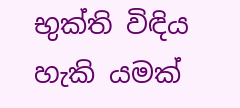භුක්ති විඳිය හැකි යමක්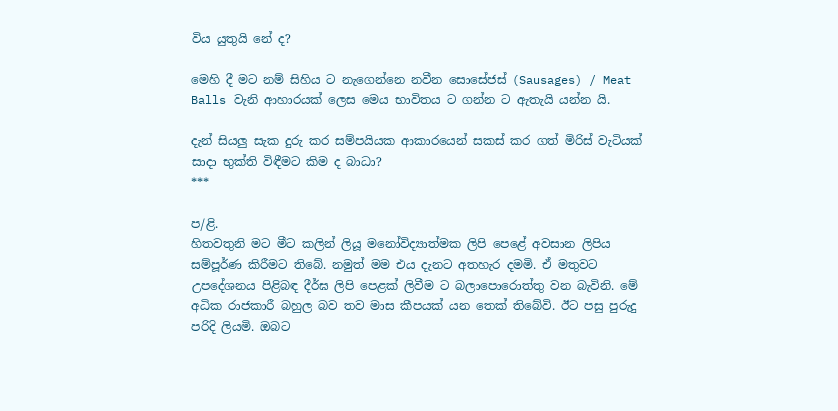විය යුතුයි නේ ද?

මෙහි දී මට නම් සිහිය ට නැගෙන්නෙ නවීන සොසේජස් (Sausages) / Meat Balls වැනි ආහාරයක් ලෙස මෙය භාවිතය ට ගන්න ට ඇතැයි යන්න යි.

දැන් සියලු සැක දුරු කර සම්පයියක ආකාරයෙන් සකස් කර ගත් මිරිස් වැටියක් සාදා භුක්ති විඳීමට කිම ද බාධා?
***

ප/ළි.
හිතවතුනි මට මීට කලින් ලියූ මනෝවිද්‍යාත්මක ලිපි පෙළේ අවසාන ලිපිය සම්පූර්ණ කිරීමට තිබේ. නමුත් මම එය දැනට අතහැර දමමි. ඒ මතුවට උපදේශනය පිළිබඳ දීර්ඝ ලිපි පෙළක් ලිවීම ට බලාපොරොත්තු වන බැවිනි. මේ අධික රාජකාරී බහුල බව තව මාස කීපයක් යන තෙක් තිබේවි. ඊට පසු පුරුදු පරිදි ලියමි. ඔබට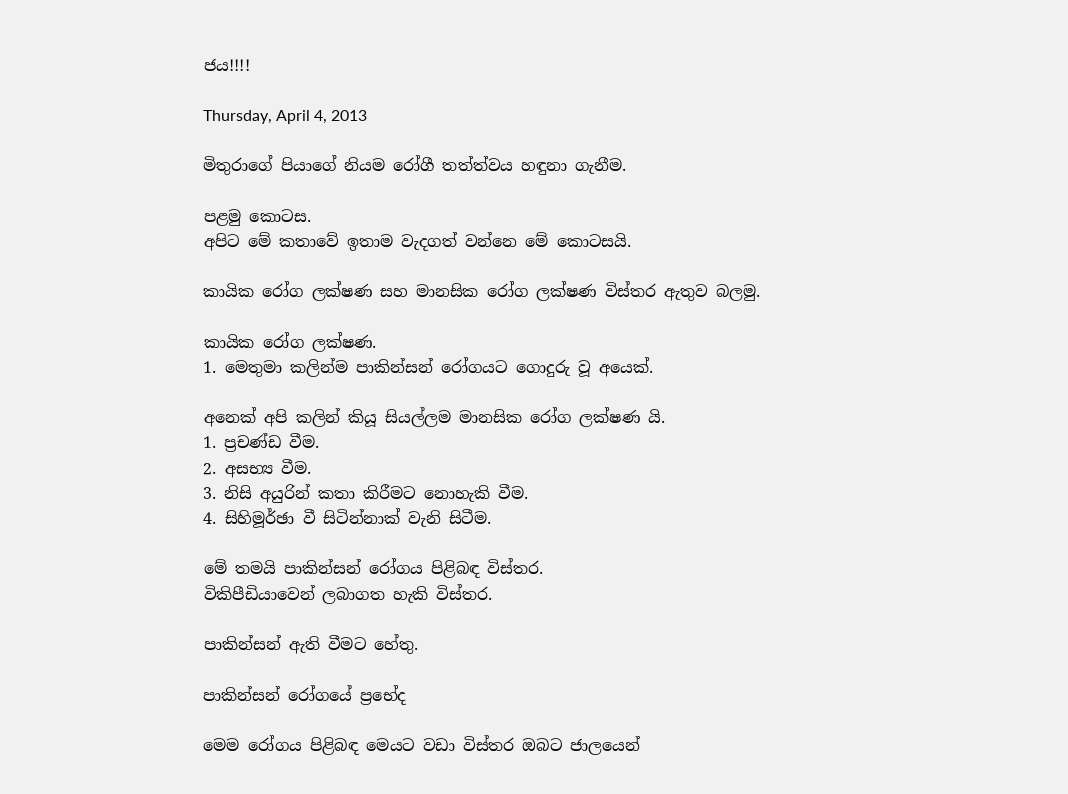ජය!!!!

Thursday, April 4, 2013

මිතුරාගේ පියාගේ නියම රෝගී තත්ත්වය හඳුනා ගැනීම.

පළමු කොටස.
අපිට මේ කතාවේ ඉතාම වැදගත් වන්නෙ මේ කොටසයි.

කායික රෝග ලක්ෂණ සහ මානසික රෝග ලක්ෂණ විස්තර ඇතුව බලමු.

කායික රෝග ලක්ෂණ.
1. මෙතුමා කලින්ම පාකින්සන් රෝගයට ගොදුරු වූ අයෙක්.

අනෙක් අපි කලින් කියූ සියල්ලම මානසික රෝග ලක්ෂණ යි.
1. ප්‍රචණ්ඩ වීම.
2. අසභ්‍ය වීම.
3. නිසි අයුරින් කතා කිරීමට නොහැකි වීම.
4. සිහිමූර්ඡා වී සිටින්නාක් වැනි සිටීම.

මේ තමයි පාකින්සන් රෝගය පිළිබඳ විස්තර.
විකිපීඩියාවෙන් ලබාගත හැකි විස්තර.

පාකින්සන් ඇති වීමට හේතු.

පාකින්සන් රෝගයේ ප්‍රභේද

මෙම රෝගය පිළිබඳ මෙයට වඩා විස්තර ඔබට ජාලයෙන්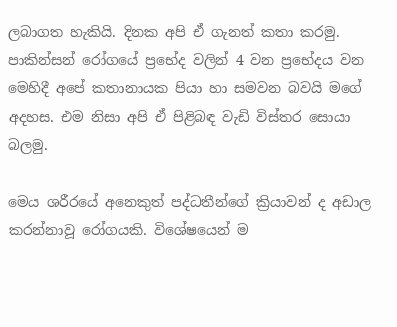ලබාගත හැකියි. දිනක අපි ඒ ගැනත් කතා කරමු.
පාකින්සන් රෝගයේ ප්‍රභේද වලින් 4 වන ප්‍රභේදය වන මෙහිදී අපේ කතානායක පියා හා සමවන බවයි මගේ අදහස. එම නිසා අපි ඒ පිළිබඳ වැඩි විස්තර සොයා බලමු.

මෙය ශරීරයේ අනෙකුත් පද්ධතීන්ගේ ක්‍රියාවන් ද අඩාල කරන්නාවූ රෝගයකි. විශේෂයෙන් ම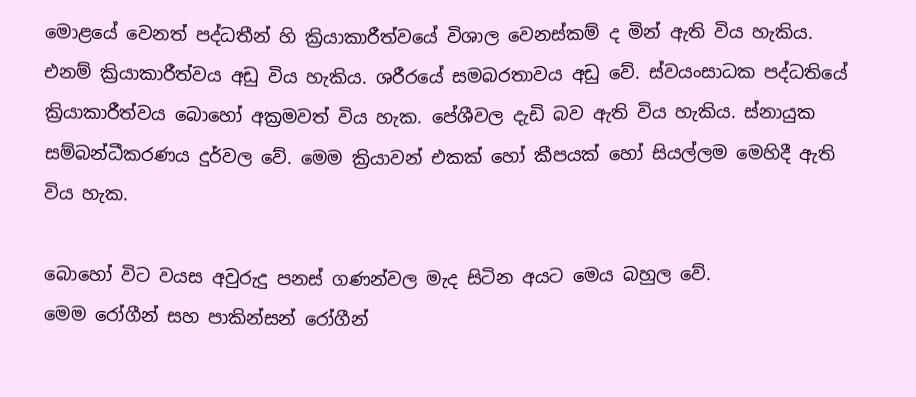මොළයේ වෙනත් පද්ධතීන් හි ක්‍රියාකාරීත්වයේ විශාල වෙනස්කම් ද මින් ඇති විය හැකිය. එනම් ක්‍රියාකාරීත්වය අඩු විය හැකිය. ශරීරයේ සමබරතාවය අඩු වේ. ස්වයංසාධක පද්ධතියේ ක්‍රියාකාරීත්වය බොහෝ අක්‍රමවත් විය හැක. පේශීවල දැඩි බව ඇති විය හැකිය. ස්නායුක සම්බන්ධීකරණය දුර්වල වේ. මෙම ක්‍රියාවන් එකක් හෝ කීපයක් හෝ සියල්ලම මෙහිදී ඇති විය හැක.

බොහෝ විට වයස අවුරුදු පනස් ගණන්වල මැද සිටින අයට මෙය බහුල වේ.
මෙම රෝගීන් සහ පාකින්සන් රෝගීන්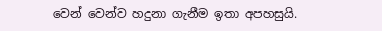වෙන් වෙන්ව හදුනා ගැනීම ඉතා අපහසුයි.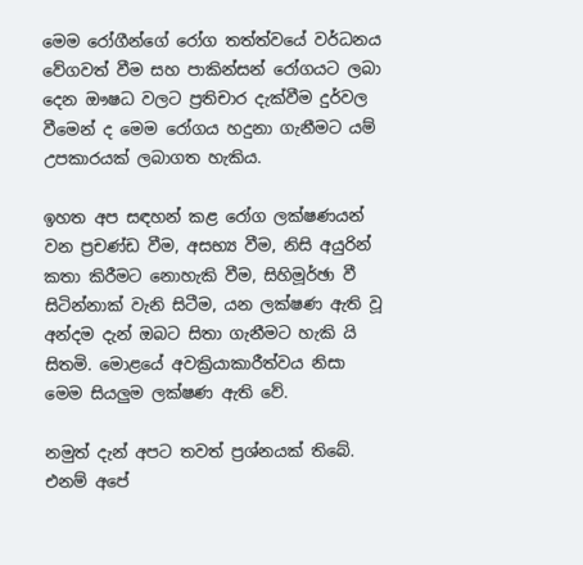මෙම රෝගීන්ගේ රෝග තත්ත්වයේ වර්ධනය වේගවත් වීම සහ පාකින්සන් රෝගයට ලබා දෙන ඖෂධ වලට ප්‍රතිචාර දැක්වීම දුර්වල වීමෙන් ද මෙම රෝගය හදුනා ගැනීමට යම් උපකාරයක් ලබාගත හැකිය.

ඉහත අප සඳහන් කළ රෝග ලක්ෂණයන් වන ප්‍රචණ්ඩ වීම, අසභ්‍ය වීම, නිසි අයුරින් කතා කිරීමට නොහැකි වීම, සිහිමූර්ඡා වී සිටින්නාක් වැනි සිටීම, යන ලක්ෂණ ඇති වූ අන්දම දැන් ඔබට සිතා ගැනීමට හැකි යි සිතමි. මොළයේ අවක්‍රියාකාරීත්වය නිසා මෙම සියලුම ලක්ෂණ ඇති වේ.

නමුත් දැන් අපට තවත් ප්‍රශ්නයක් තිබේ. එනම් අපේ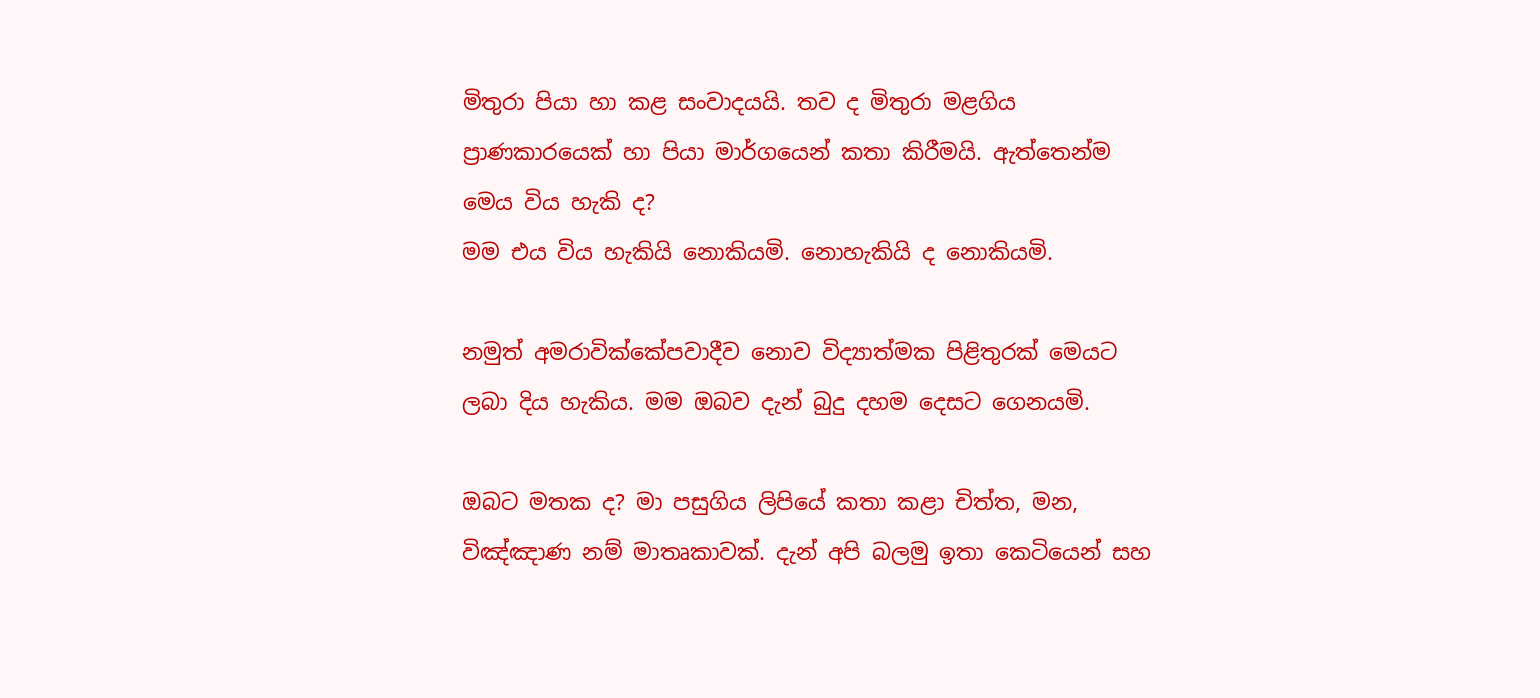මිතුරා පියා හා කළ සංවාදයයි. තව ද මිතුරා මළගිය ප්‍රාණකාරයෙක් හා පියා මාර්ගයෙන් කතා කිරීමයි. ඇත්තෙන්ම මෙය විය හැකි ද?
මම එය විය හැකියි නොකියමි. නොහැකියි ද නොකියමි.

නමුත් අමරාවික්කේපවාදීව නොව විද්‍යාත්මක පිළිතුරක් මෙයට ලබා දිය හැකිය. මම ඔබව දැන් බුදු දහම දෙසට ගෙනයමි.

ඔබට මතක ද? මා පසුගිය ලිපියේ කතා කළා චිත්ත, මන, විඤ්ඤාණ නම් මාතෘකාවක්. දැන් අපි බලමු ඉතා කෙටියෙන් සහ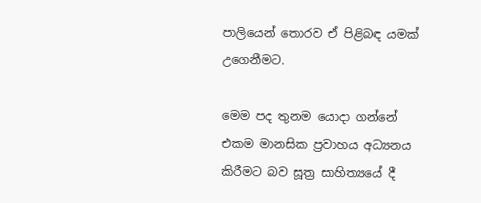පාලියෙන් තොරව ඒ පිළිබඳ යමක් උගෙනීමට.

මෙම පද තුනම යොදා ගන්නේ එකම මානසික ප්‍රවාහය අධ්‍යනය කිරීමට බව සූත්‍ර සාහිත්‍යයේ දී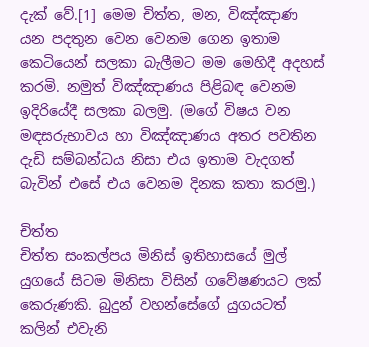දැක් වේ.[1] මෙම චිත්ත, මන, විඤ්ඤාණ යන පදතුන වෙන වෙනම ගෙන ඉතාම කෙටියෙන් සලකා බැලීමට මම මෙහිදී අදහස් කරමි. නමුත් විඤ්ඤාණය පිළිබඳ වෙනම ඉදිරියේදී සලකා බලමු. (මගේ විෂය වන මඳසරුභාවය හා විඤ්ඤාණය අතර පවතින දැඩි සම්බන්ධය නිසා එය ඉතාම වැදගත් බැවින් එසේ එය වෙනම දිනක කතා කරමු.)

චිත්ත
චිත්ත සංකල්පය මිනිස් ඉතිහාසයේ මුල් යුගයේ සිටම මිනිසා විසින් ගවේෂණයට ලක් කෙරුණකි. බුදුන් වහන්සේගේ යුගයටත් කලින් එවැනි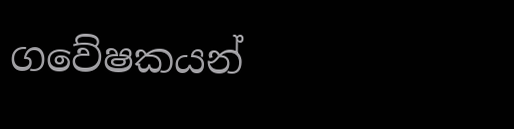ගවේෂකයන්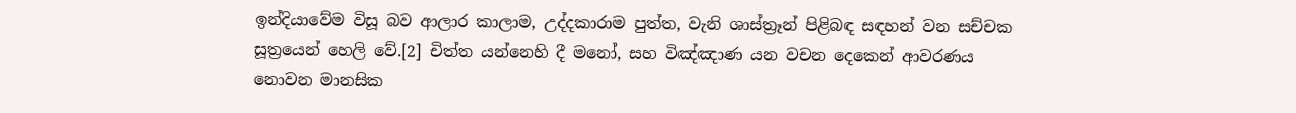ඉන්දියාවේම විසූ බව ආලාර කාලාම, උද්දකාරාම පුත්ත, වැනි ශාස්ත්‍රෑන් පිළිබඳ සඳහන් වන සච්චක සූත්‍රයෙන් හෙලි වේ.[2] චිත්ත යන්නෙහි දී මනෝ, සහ විඤ්ඤාණ යන වචන දෙකෙන් ආවරණය නොවන මානසික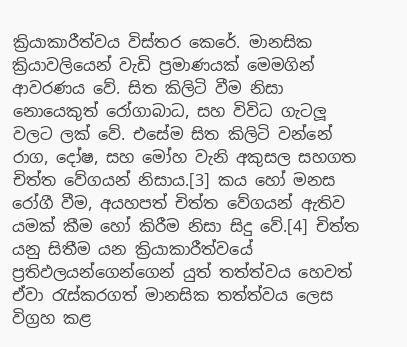ක්‍රියාකාරීත්වය විස්තර කෙරේ. මානසික ක්‍රියාවලියෙන් වැඩි ප්‍රමාණයක් මෙමගින් ආවරණය වේ. සිත කිලිටි වීම නිසා නොයෙකුත් රෝගාබාධ, සහ විවිධ ගැටලූ වලට ලක් වේ. එසේම සිත කිලිටි වන්නේ රාග, දෝෂ, සහ මෝහ වැනි අකුසල සහගත චිත්ත වේගයන් නිසාය.[3] කය හෝ මනස රෝගී වීම, අයහපත් චිත්ත වේගයන් ඇතිව යමක් කීම හෝ කිරීම නිසා සිදු වේ.[4] චිත්ත යනු සිතීම යන ක්‍රියාකාරීත්වයේ ප්‍රතිඵලයන්ගෙන්ගෙන් යුත් තත්ත්වය හෙවත් ඒවා රැස්කරගත් මානසික තත්ත්වය ලෙස විග්‍රහ කළ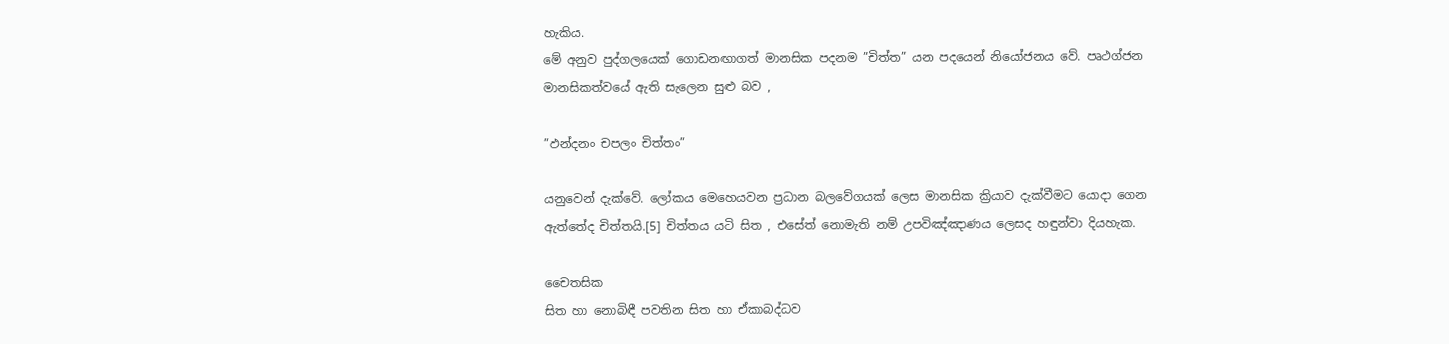හැකිය.
මේ අනුව පුද්ගලයෙක් ගොඩනඟාගත් මානසික පදනම ”චිත්ත” යන පදයෙන් නියෝජනය වේ. පෘථග්ජන මානසිකත්වයේ ඇති සැලෙන සුළු බව ,

”ඵන්දනං චපලං චිත්තං”

යනුවෙන් දැක්වේ. ලෝකය මෙහෙයවන ප්‍රධාන බලවේගයක් ලෙස මානසික ක්‍රියාව දැක්වීමට යොදා ගෙන ඇත්තේද චිත්තයි.[5] චිත්තය යටි සිත , එසේත් නොමැති නම් උපවිඤ්ඤාණය ලෙසද හඳුන්වා දියහැක.

චෛතසික
සිත හා නොබිඳී පවතින සිත හා ඒකාබද්ධව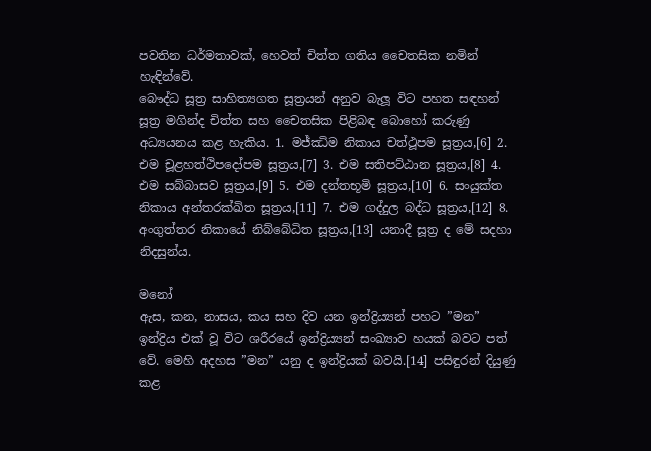පවතින ධර්මතාවක්, හෙවත් චිත්ත ගතිය චෛතසික නමින් හැඳින්වේ.
බෞද්ධ සූත්‍ර සාහිත්‍යගත සූත්‍රයන් අනුව බැලූ විට පහත සඳහන් සූත්‍ර මගින්ද චිත්ත සහ චෛතසික පිළිබඳ බොහෝ කරුණු අධ්‍යයනය කළ හැකිය. 1. මජ්ඣිම නිකාය චත්ථූපම සූත්‍රය,[6] 2. එම චූළහත්ථිපදෝපම සූත්‍රය,[7] 3. එම සතිපට්ඨාන සූත්‍රය,[8] 4. එම සබ්බාසව සූත්‍රය,[9] 5. එම දන්තභූමි සූත්‍රය,[10] 6. සංයුක්ත නිකාය අන්තරක්ඛිත සූත්‍රය,[11] 7. එම ගද්දුල බද්ධ සූත්‍රය,[12] 8. අංගුත්තර නිකායේ නිබ්බේධිත සූත්‍රය,[13] යනාදී සූත්‍ර ද මේ සදහා නිදසුන්ය.

මනෝ
ඇස, කන, නාසය, කය සහ දිව යන ඉන්ද්‍රිය්‍යන් පහට ”මන” ඉන්ද්‍රිය එක් වූ විට ශරීරයේ ඉන්ද්‍රිය්‍යන් සංඛ්‍යාව හයක් බවට පත් වේ. මෙහි අදහස ”මන” යනු ද ඉන්ද්‍රියක් බවයි.[14] පසිඳුරන් දියුණු කළ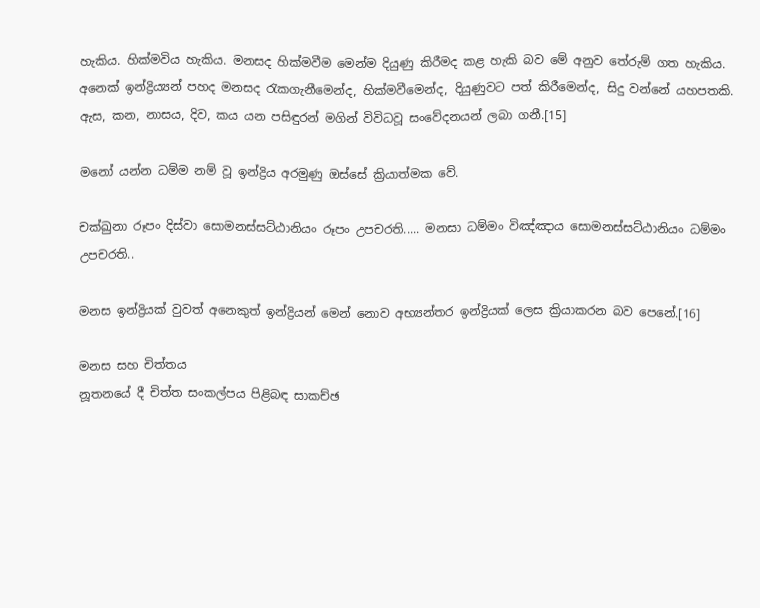හැකිය. හික්මවිය හැකිය. මනසද හික්මවීම මෙන්ම දියුණු කිරීමද කළ හැකි බව මේ අනුව තේරුම් ගත හැකිය. අනෙක් ඉන්ද්‍රිය්‍යන් පහද මනසද රැකගැනීමෙන්ද, හික්මවීමෙන්ද, දියුණුවට පත් කිරීමෙන්ද, සිදු වන්නේ යහපතකි. ඇස, කන, නාසය, දිව, කය යන පසිඳුරන් මගින් විවිධවූ සංවේදනයන් ලබා ගනී.[15]

මනෝ යන්න ධම්ම නම් වූ ඉන්ද්‍රිය අරමුණු ඔස්සේ ක්‍රියාත්මක වේ.

චක්ඛුනා රූපං දිස්වා සොමනස්සට්ඨානියං රූපං උපචරති..... මනසා ධම්මං විඤ්ඤාය සොමනස්සට්ඨානියං ධම්මං උපචරති..

මනස ඉන්ද්‍රියක් වුවත් අනෙකුත් ඉන්ද්‍රියන් මෙන් නොව අභ්‍යන්තර ඉන්ද්‍රියක් ලෙස ක්‍රියාකරන බව පෙනේ.[16]

මනස සහ චිත්තය
නූතනයේ දී චිත්ත සංකල්පය පිළිබඳ සාකච්ඡ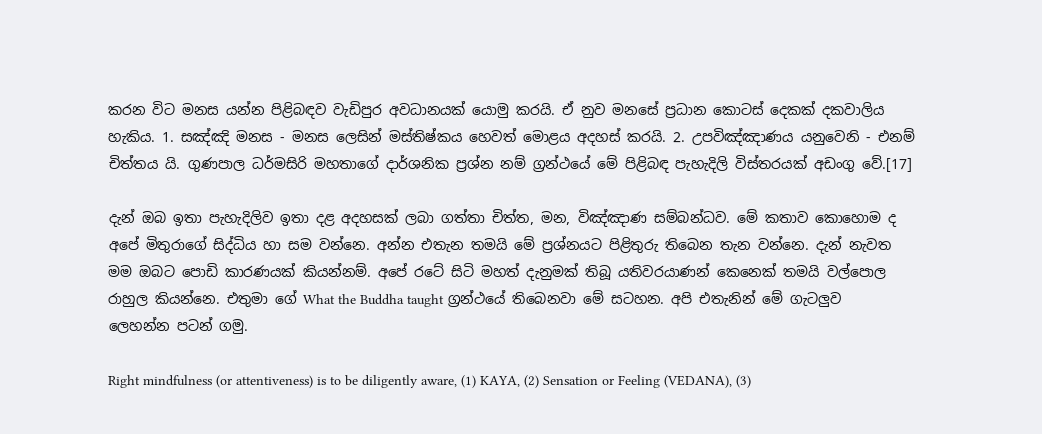කරන විට මනස යන්න පිළිබඳව වැඩිපුර අවධානයක් යොමු කරයි. ඒ නුව මනසේ ප්‍රධාන කොටස් දෙකක් දකවාලිය හැකිය. 1. සඤ්ඤි මනස - මනස ලෙසින් මස්තිෂ්කය හෙවත් මොළය අදහස් කරයි. 2. උපවිඤ්ඤාණය යනුවෙනි - එනම් චිත්තය යි. ගුණපාල ධර්මසිරි මහතාගේ දාර්ශනික ප්‍රශ්න නම් ග්‍රන්ථයේ මේ පිළිබඳ පැහැදිලි විස්තරයක් අඩංගු වේ.[17]

දැන් ඔබ ඉතා පැහැදිලිව ඉතා දළ අදහසක් ලබා ගත්තා චිත්ත, මන, විඤ්ඤාණ සම්බන්ධව. මේ කතාව කොහොම ද අපේ මිතුරාගේ සිද්ධිය හා සම වන්නෙ. අන්න එතැන තමයි මේ ප්‍රශ්නයට පිළිතුරු තිබෙන තැන වන්නෙ. දැන් නැවත මම ඔබට පොඩි කාරණයක් කියන්නම්. අපේ රටේ සිටි මහත් දැනුමක් තිබූ යතිවරයාණන් කෙනෙක් තමයි වල්පොල රාහුල කියන්නෙ. එතුමා ගේ What the Buddha taught ග්‍රන්ථයේ තිබෙනවා මේ සටහන. අපි එතැනින් මේ ගැටලුව ලෙහන්න පටන් ගමු.

Right mindfulness (or attentiveness) is to be diligently aware, (1) KAYA, (2) Sensation or Feeling (VEDANA), (3)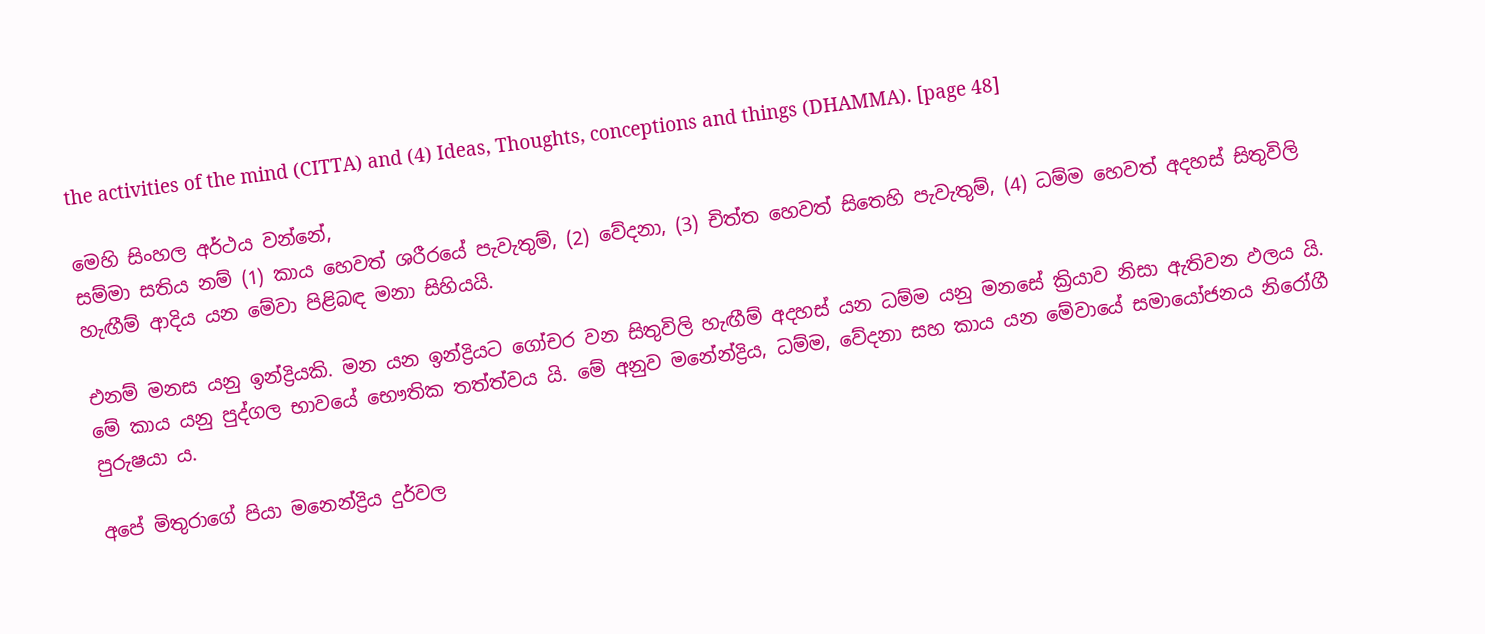the activities of the mind (CITTA) and (4) Ideas, Thoughts, conceptions and things (DHAMMA). [page 48]

මෙහි සිංහල අර්ථය වන්නේ,
සම්මා සතිය නම් (1) කාය හෙවත් ශරීරයේ පැවැතුම්, (2) වේදනා, (3) චිත්ත හෙවත් සිතෙහි පැවැතුම්, (4) ධම්ම හෙවත් අදහස් සිතුවිලි හැඟීම් ආදිය යන මේවා පිළිබඳ මනා සිහියයි.

එනම් මනස යනු ඉන්ද්‍රියකි. මන යන ඉන්ද්‍රියට ගෝචර වන සිතුවිලි හැඟීම් අදහස් යන ධම්ම යනු මනසේ ක්‍රියාව නිසා ඇතිවන ඵලය යි. මේ කාය යනු පුද්ගල භාවයේ භෞතික තත්ත්වය යි. මේ අනුව මනේන්ද්‍රිය, ධම්ම, වේදනා සහ කාය යන මේවායේ සමායෝජනය නිරෝගී පුරුෂයා ය.

අපේ මිතුරාගේ පියා මනෙන්ද්‍රිය දුර්වල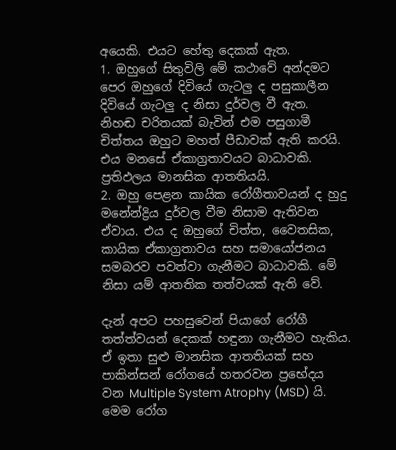අයෙකි. එයට හේතු දෙකක් ඇත.
1. ඔහුගේ සිතුවිලි මේ කථාවේ අන්දමට පෙර ඔහුගේ දිවියේ ගැටලු ද පසුකාලීන දිවියේ ගැටලු ද නිසා දුර්වල වී ඇත. නිහඬ චරිතයක් බැවින් එම පසුගාමී චිත්තය ඔහුට මහත් පීඩාවක් ඇති කරයි. එය මනසේ ඒකාග්‍රතාවයට බාධාවකි. ප්‍රතිඵලය මානසික ආතතියයි.
2. ඔහු පෙළන කායික රෝගීතාවයන් ද හුදු මනේන්ද්‍රිය දුර්වල වීම නිසාම ඇතිවන ඒවාය. එය ද ඔහුගේ චිත්ත, වෛතසික, කායික ඒකාග්‍රතාවය සහ සමායෝජනය සමබරව පවත්වා ගැනීමට බාධාවකි. මේ නිසා යම් ආතතික තත්වයක් ඇති වේ.

දැන් අපට පහසුවෙන් පියාගේ රෝගී තත්ත්වයන් දෙකක් හඳුනා ගැනීමට හැකිය. ඒ ඉතා සුළු මානසික ආතතියක් සහ පාකින්සන් රෝගයේ හතරවන ප්‍රභේදය වන Multiple System Atrophy (MSD) යි.
මෙම රෝග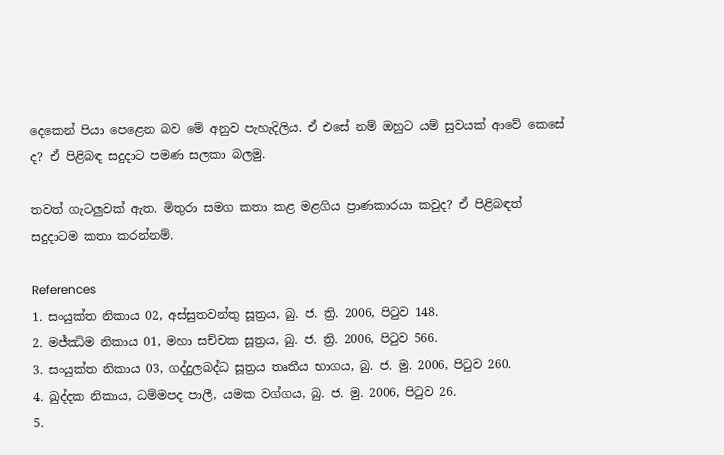දෙකෙන් පියා පෙළෙන බව මේ අනුව පැහැදිලිය. ඒ එසේ නම් ඔහුට යම් සුවයක් ආවේ කෙසේ ද? ඒ පිළිබඳ සදුදාට පමණ සලකා බලමු.

තවත් ගැටලුවක් ඇත. මිතුරා සමග කතා කළ මළගිය ප්‍රාණකාරයා කවුද? ඒ පිළිබඳත් සදුදාටම කතා කරන්නම්.

References
1. සංයුක්ත නිකාය 02, අස්සුතවන්තු සූත්‍රය, බු. ජ. ත්‍රි. 2006, පිටුව 148.
2. මජ්ඣිම නිකාය 01, මහා සච්චක සූත්‍රය, බු. ජ. ත්‍රි. 2006, පිටුව 566.
3. සංයුක්ත නිකාය 03, ගද්දුලබද්ධ සූත්‍රය තෘතීය භාගය, බු. ජ. මු. 2006, පිටුව 260.
4. ඛුද්දක නිකාය, ධම්මපද පාලී, යමක වග්ගය, බු. ජ. මු. 2006, පිටුව 26.
5.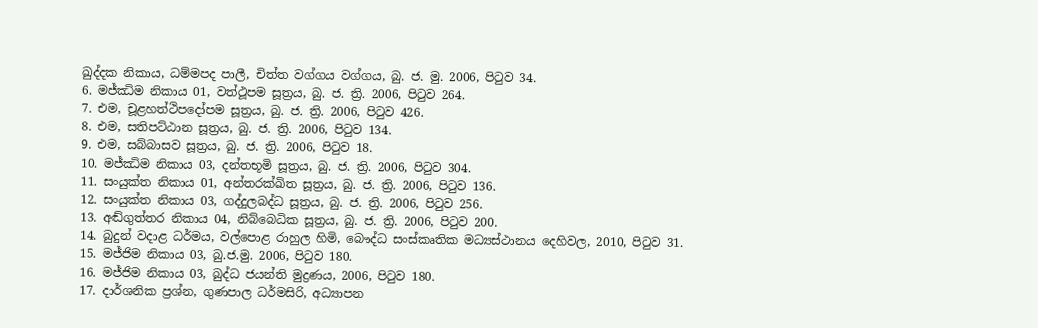ඛුද්දක නිකාය, ධම්මපද පාලී, චිත්ත වග්ගය වග්ගය, බු. ජ. මු. 2006, පිටුව 34.
6. මජ්ඣිම නිකාය 01, වත්ථූපම සූත්‍රය, බු. ජ. ත්‍රි. 2006, පිටුව 264.
7. එම, චූළහත්ථිපදෝපම සූත්‍රය, බු. ජ. ත්‍රි. 2006, පිටුව 426.
8. එම, සතිපට්ඨාන සූත්‍රය, බු. ජ. ත්‍රි. 2006, පිටුව 134.
9. එම, සබ්බාසව සූත්‍රය, බු. ජ. ත්‍රි. 2006, පිටුව 18.
10. මජ්ඣිම නිකාය 03, දන්තභූමි සූත්‍රය, බු. ජ. ත්‍රි. 2006, පිටුව 304.
11. සංයුක්ත නිකාය 01, අන්තරක්ඛිත සූත්‍රය, බු. ජ. ත්‍රි. 2006, පිටුව 136.
12. සංයුක්ත නිකාය 03, ගද්දුලබද්ධ සූත්‍රය, බු. ජ. ත්‍රි. 2006, පිටුව 256.
13. අඬ්ගුත්තර නිකාය 04, නිබ්බෙධික සූත්‍රය, බු. ජ. ත්‍රි. 2006, පිටුව 200.
14. බුදුන් වදාළ ධර්මය, වල්පොළ රාහුල හිමි, බෞද්ධ සංස්කෘතික මධ්‍යස්ථානය දෙහිවල, 2010, පිටුව 31.
15. මජ්ජිම නිකාය 03, බු.ජ.මු. 2006, පිටුව 180.
16. මජ්ජිම නිකාය 03, බුද්ධ ජයන්ති මුද්‍රණය, 2006, පිටුව 180.
17. දාර්ශනික ප්‍රශ්න, ගුණපාල ධර්මසිරි, අධ්‍යාපන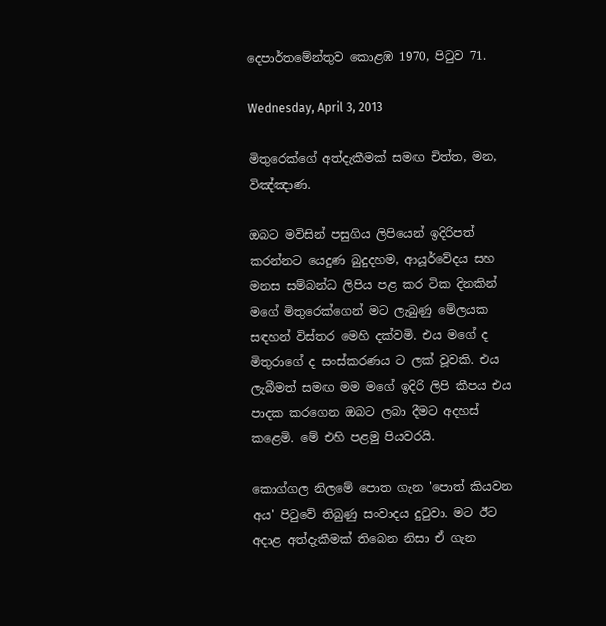දෙපාර්තමේන්තුව කොළඹ 1970, පිටුව 71.

Wednesday, April 3, 2013

මිතුරෙක්ගේ අත්දැකීමක් සමඟ චිත්ත, මන, විඤ්ඤාණ.

ඔබට මවිසින් පසුගිය ලිපියෙන් ඉදිරිපත් කරන්නට යෙදුණ බුදුදහම, ආයූර්වේදය සහ මනස සම්බන්ධ ලිපිය පළ කර ටික දිනකින් මගේ මිතුරෙක්ගෙන් මට ලැබුණු මේලයක සඳහන් විස්තර මෙහි දක්වමි. එය මගේ ද මිතුරාගේ ද සංස්කරණය ට ලක් වූවකි. එය ලැබීමත් සමඟ මම මගේ ඉදිරි ලිපි කීපය එය පාදක කරගෙන ඔබට ලබා දීමට අදහස් කළෙමි. මේ එහි පළමු පියවරයි.

කොග්ගල නිලමේ පොත ගැන 'පොත් කියවන අය' පිටුවේ තිබුණු සංවාදය දුටුවා. මට ඊට අදාළ අත්දැකීමක් තිබෙන නිසා ඒ ගැන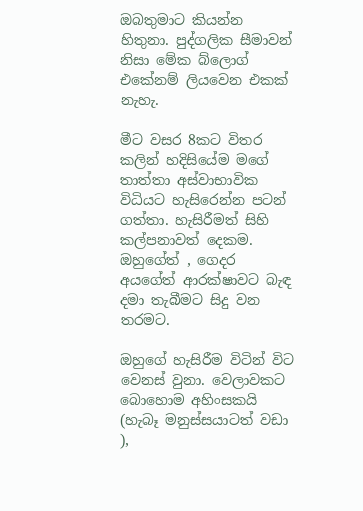ඔබතුමාට කියන්න හිතුනා. පුද්ගලික සීමාවන් නිසා මේක බ්ලොග් එකේනම් ලියවෙන එකක් නැහැ.

මීට වසර 8කට විතර කලින් හදිසියේම මගේ තාත්තා අස්වාභාවික විධියට හැසිරෙන්න පටන් ගත්තා. හැසිරීමත් සිහි කල්පනාවත් දෙකම. ඔහුගේත් , ගෙදර අයගේත් ආරක්ෂාවට බැඳ දමා තැබීමට සිදු වන තරමට.

ඔහුගේ හැසිරීම විටින් විට වෙනස් වුනා. වෙලාවකට බොහොම අහිංසකයි (හැබෑ මනුස්සයාටත් වඩා  ),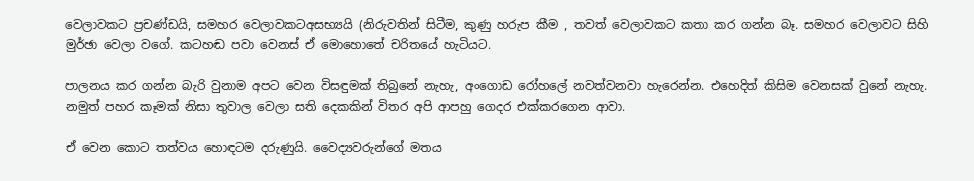වෙලාවකට ප්‍රචණ්ඩයි, සමහර වෙලාවකටඅසභ්‍යයි (නිරුවතින් සිටීම, කුණු හරුප කීම , තවත් වෙලාවකට කතා කර ගන්න බෑ. සමහර වෙලාවට සිහි මුර්ඡා වෙලා වගේ. කටහඬ පවා වෙනස් ඒ මොහොතේ චරිතයේ හැටියට.

පාලනය කර ගන්න බැරි වුනාම අපට වෙන විසඳුමක් තිබුනේ නැහැ, අංගොඩ රෝහලේ නවත්වනවා හැරෙන්න. එහෙදිත් කිසිම වෙනසක් වුනේ නැහැ. නමුත් පහර කෑමක් නිසා තුවාල වෙලා සති දෙකකින් විතර අපි ආපහු ගෙදර එක්කරගෙන ආවා.

ඒ වෙන කොට තත්වය හොඳටම දරුණුයි. වෛද්‍යවරුන්ගේ මතය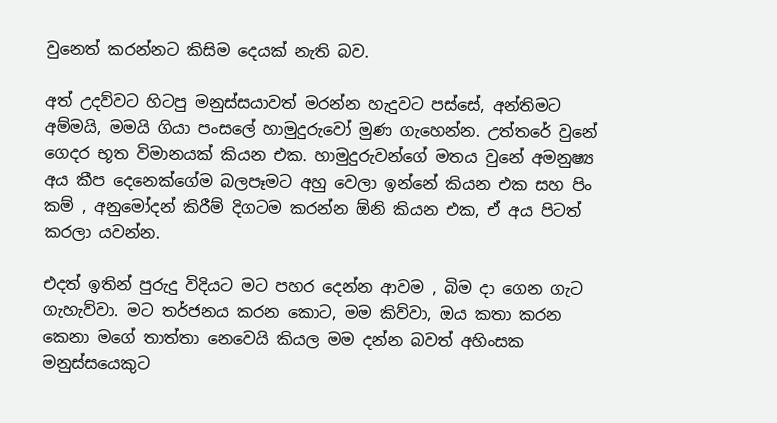වුනෙත් කරන්නට කිසිම දෙයක් නැති බව.

අත් උදව්වට හිටපු මනුස්සයාවත් මරන්න හැදුවට පස්සේ, අන්තිමට අම්මයි, මමයි ගියා පංසලේ හාමුදුරුවෝ මුණ ගැහෙන්න. උත්තරේ වුනේ ගෙදර භූත විමානයක් කියන එක. හාමුදුරුවන්ගේ මතය වුනේ අමනුෂ්‍ය අය කීප දෙනෙක්ගේම බලපෑමට අහු වෙලා ඉන්නේ කියන එක සහ පිං කම් , අනුමෝදන් කිරීම් දිගටම කරන්න ඕනි කියන එක, ඒ අය පිටත් කරලා යවන්න.

එදත් ඉතින් පුරුදු විදියට මට පහර දෙන්න ආවම , බිම දා ගෙන ගැට ගැහැව්වා. මට තර්ජනය කරන කොට, මම කිව්වා, ඔය කතා කරන කෙනා මගේ තාත්තා නෙවෙයි කියල මම දන්න බවත් අහිංසක මනුස්සයෙකුට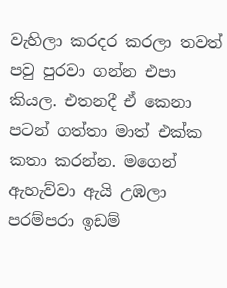වැහිලා කරදර කරලා තවත් පවු පුරවා ගන්න එපා කියල. එතනදී ඒ කෙනා පටන් ගත්තා මාත් එක්ක කතා කරන්න. මගෙන් ඇහැව්වා ඇයි උඹලා පරම්පරා ඉඩම්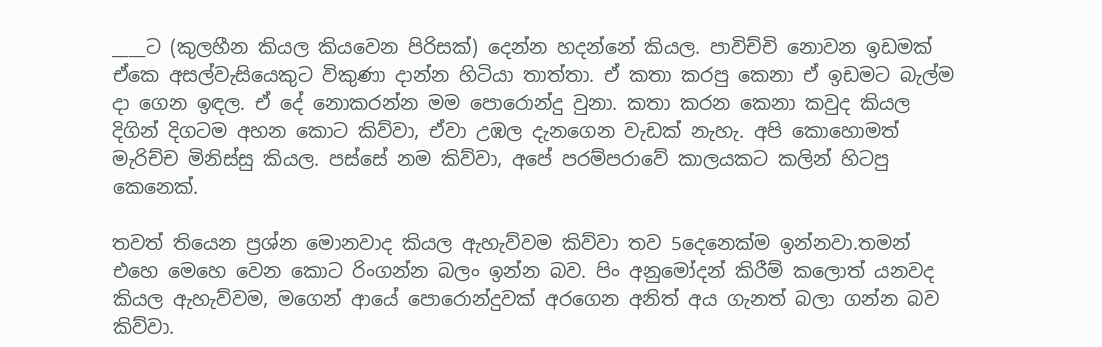____ට (කුලහීන කියල කියවෙන පිරිසක්) දෙන්න හදන්නේ කියල. පාවිච්චි නොවන ඉඩමක් ඒකෙ අසල්වැසියෙකුට විකුණා දාන්න හිටියා තාත්තා. ඒ කතා කරපු කෙනා ඒ ඉඩමට බැල්ම දා ගෙන ඉඳල. ඒ දේ නොකරන්න මම පොරොන්දු වුනා. කතා කරන කෙනා කවුද කියල දිගින් දිගටම අහන කොට කිව්වා, ඒවා උඹල දැනගෙන වැඩක් නැහැ. අපි කොහොමත් මැරිච්ච මිනිස්සු කියල. පස්සේ නම කිව්වා, අපේ පරම්පරාවේ කාලයකට කලින් හිටපු කෙනෙක්.

තවත් තියෙන ප්‍රශ්න මොනවාද කියල ඇහැව්වම කිව්වා තව 5දෙනෙක්ම ඉන්නවා.තමන් එහෙ මෙහෙ වෙන කොට රිංගන්න බලං ඉන්න බව. පිං අනුමෝදන් කිරීම් කලොත් යනවද කියල ඇහැව්වම, මගෙන් ආයේ පොරොන්දුවක් අරගෙන අනිත් අය ගැනත් බලා ගන්න බව කිව්වා.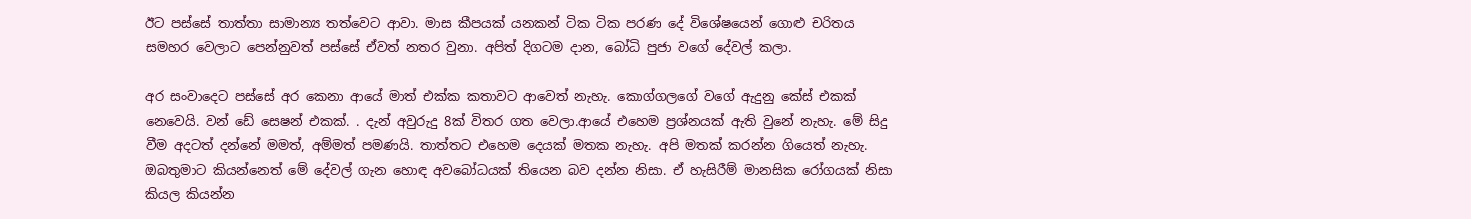ඊට පස්සේ තාත්තා සාමාන්‍ය තත්වෙට ආවා. මාස කීපයක් යනකන් ටික ටික පරණ දේ විශේෂයෙන් ගොළු චරිතය සමහර වෙලාට පෙන්නුවත් පස්සේ ඒවත් නතර වුනා. අපිත් දිගටම දාන, බෝධි පුජා වගේ දේවල් කලා.

අර සංවාදෙට පස්සේ අර කෙනා ආයේ මාත් එක්ක කතාවට ආවෙත් නැහැ. කොග්ගලගේ වගේ ඇදුනු කේස් එකක් නෙවෙයි. වන් ඩේ සෙෂන් එකක්. . දැන් අවුරුදු 8ක් විතර ගත වෙලා.ආයේ එහෙම ප්‍රශ්නයක් ඇති වුනේ නැහැ. මේ සිදු වීම අදටත් දන්නේ මමත්, අම්මත් පමණයි. තාත්තට එහෙම දෙයක් මතක නැහැ. අපි මතක් කරන්න ගියෙත් නැහැ. ඔබතුමාට කියන්නෙත් මේ දේවල් ගැන හොඳ අවබෝධයක් තියෙන බව දන්න නිසා. ඒ හැසිරීම් මානසික රෝගයක් නිසා කියල කියන්න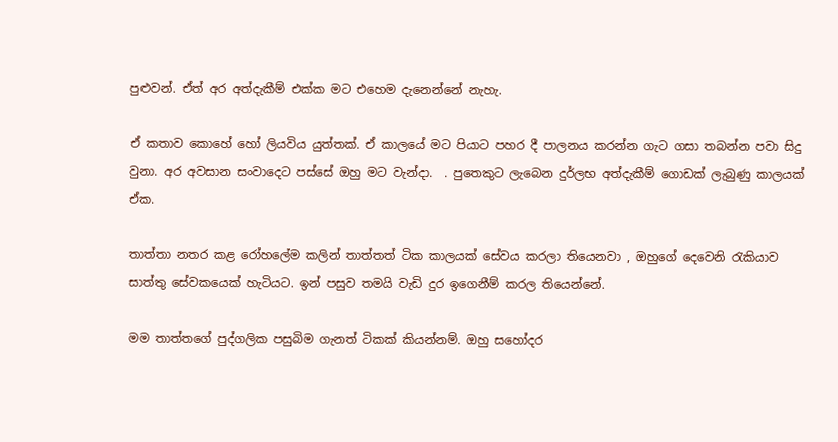පුළුවන්. ඒත් අර අත්දැකීම් එක්ක මට එහෙම දැනෙන්නේ නැහැ.

ඒ කතාව කොහේ හෝ ලියවිය යුත්තක්. ඒ කාලයේ මට පියාට පහර දී පාලනය කරන්න ගැට ගසා තබන්න පවා සිදු වුනා. අර අවසාන සංවාදෙට පස්සේ ඔහු මට වැන්දා.  . පුතෙකුට ලැබෙන දුර්ලභ අත්දැකීම් ගොඩක් ලැබුණු කාලයක් ඒක.

තාත්තා නතර කළ රෝහලේම කලින් තාත්තත් ටික කාලයක් සේවය කරලා තියෙනවා , ඔහුගේ දෙවෙනි රැකියාව සාත්තු සේවකයෙක් හැටියට. ඉන් පසුව තමයි වැඩි දුර ඉගෙනීම් කරල තියෙන්නේ.

මම තාත්තගේ පුද්ගලික පසුබිම ගැනත් ටිකක් කියන්නම්. ඔහු සහෝදර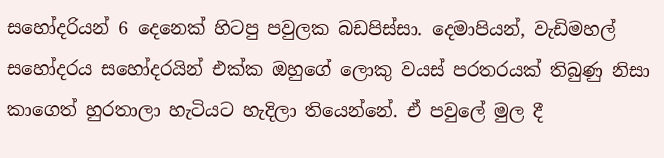සහෝදරියන් 6 දෙනෙක් හිටපු පවුලක බඩපිස්සා. දෙමාපියන්, වැඩිමහල් සහෝදරය සහෝදරයින් එක්ක ඔහුගේ ලොකු වයස් පරතරයක් තිබුණු නිසා කාගෙත් හුරතාලා හැටියට හැදිලා තියෙන්නේ. ඒ පවුලේ මුල දී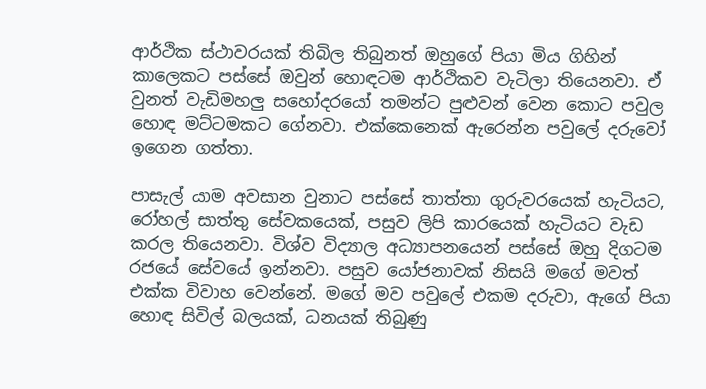ආර්ථික ස්ථාවරයක් තිබිල තිබුනත් ඔහුගේ පියා මිය ගිහින් කාලෙකට පස්සේ ඔවුන් හොඳටම ආර්ථිකව වැටිලා තියෙනවා. ඒ වුනත් වැඩිමහලු සහෝදරයෝ තමන්ට පුළුවන් වෙන කොට පවුල හොඳ මට්ටමකට ගේනවා. එක්කෙනෙක් ඇරෙන්න පවුලේ දරුවෝ ඉගෙන ගත්තා.

පාසැල් යාම අවසාන වුනාට පස්සේ තාත්තා ගුරුවරයෙක් හැටියට, රෝහල් සාත්තු සේවකයෙක්, පසුව ලිපි කාරයෙක් හැටියට වැඩ කරල තියෙනවා. විශ්ව විද්‍යාල අධ්‍යාපනයෙන් පස්සේ ඔහු දිගටම රජයේ සේවයේ ඉන්නවා. පසුව යෝජනාවක් නිසයි මගේ මවත් එක්ක විවාහ වෙන්නේ. මගේ මව පවුලේ එකම දරුවා, ඇගේ පියා හොඳ සිවිල් බලයක්, ධනයක් තිබුණු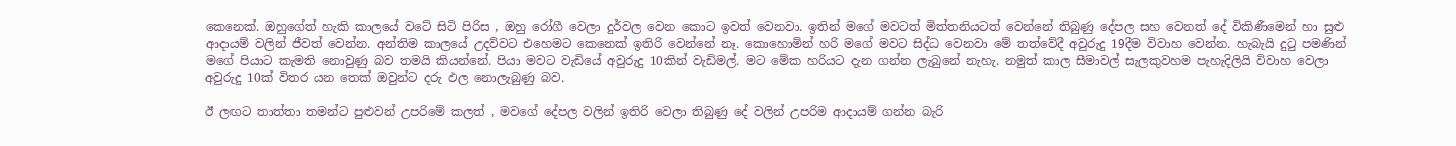කෙනෙක්. ඔහුගේත් හැකි කාලයේ වටේ සිටි පිරිස , ඔහු රෝගී වෙලා දුර්වල වෙන කොට ඉවත් වෙනවා. ඉතින් මගේ මවටත් මිත්තනියටත් වෙන්නේ තිබුණු දේපල සහ වෙනත් දේ විකිණීමෙන් හා සුළු ආදායම් වලින් ජීවත් වෙන්න. අන්තිම කාලයේ උදව්වට එහෙමට කෙනෙක් ඉතිරි වෙන්නේ නෑ. කොහොමින් හරි මගේ මවට සිද්ධ වෙනවා මේ තත්වේදී අවුරුදු 19දීම විවාහ වෙන්න. හැබැයි දුටු පමණින් මගේ පියාට කැමති නොවුණු බව තමයි කියන්නේ. පියා මවට වැඩියේ අවුරුදු 10කින් වැඩිමල්. මට මේක හරියට දැන ගන්න ලැබුනේ නැහැ. නමුත් කාල සීමාවල් සැලකුවහම පැහැදිලියි විවාහ වෙලා අවුරුදු 10ක් විතර යන තෙක් ඔවුන්ට දරු ඵල නොලැබුණු බව.

ඊ ලඟට තාත්තා තමන්ට පුළුවන් උපරිමේ කලත් , මවගේ දේපල වලින් ඉතිරි වෙලා තිබුණු දේ වලින් උපරිම ආදායම් ගන්න බැරි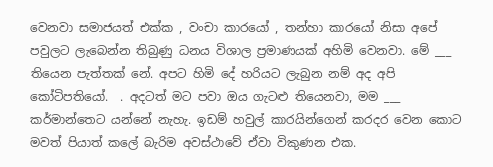වෙනවා සමාජයත් එක්ක , වංචා කාරයෝ , තන්හා කාරයෝ නිසා අපේ පවුලට ලැබෙන්න තිබුණු ධනය විශාල ප්‍රමාණයක් අහිමි වෙනවා. මේ ___ තියෙන පැත්තක් නේ. අපට හිමි දේ හරියට ලැබුන නම් අද අපි කෝටිපතියෝ.  . අදටත් මට පවා ඔය ගැටළු තියෙනවා, මම ___ කර්මාන්තෙට යන්නේ නැහැ. ඉඩම් හවුල් කාරයින්ගෙන් කරදර වෙන කොට මවත් පියාත් කලේ බැරිම අවස්ථාවේ ඒවා විකුණන එක.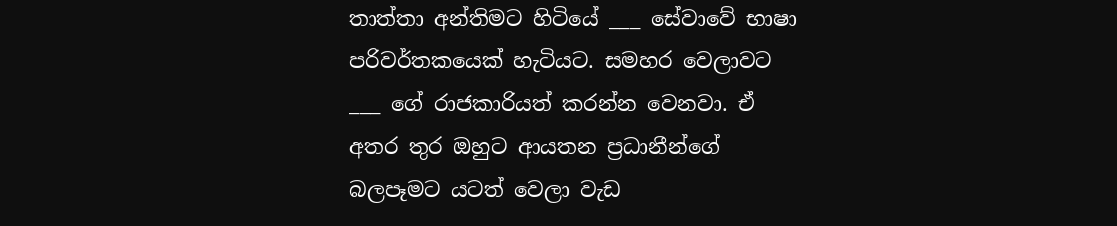තාත්තා අන්තිමට හිටියේ ___ සේවාවේ භාෂා පරිවර්තකයෙක් හැටියට. සමහර වෙලාවට ___ ගේ රාජකාරියත් කරන්න වෙනවා. ඒ අතර තුර ඔහුට ආයතන ප්‍රධානීන්ගේ බලපෑමට යටත් වෙලා වැඩ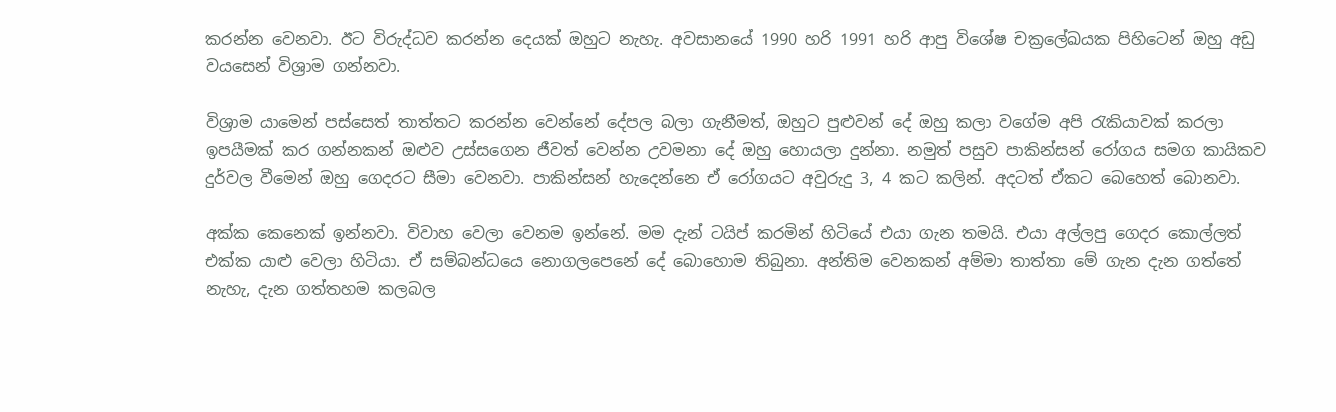කරන්න වෙනවා. ඊට විරුද්ධව කරන්න දෙයක් ඔහුට නැහැ. අවසානයේ 1990 හරි 1991 හරි ආපු විශේෂ චක්‍රලේඛයක පිහිටෙන් ඔහු අඩු වයසෙන් විශ්‍රාම ගන්නවා.

විශ්‍රාම යාමෙන් පස්සෙත් තාත්තට කරන්න වෙන්නේ දේපල බලා ගැනීමත්, ඔහුට පුළුවන් දේ ඔහු කලා වගේම අපි රැකියාවක් කරලා ඉපයීමක් කර ගන්නකන් ඔළුව උස්සගෙන ජීවත් වෙන්න උවමනා දේ ඔහු හොයලා දුන්නා. නමුත් පසුව පාකින්සන් රෝගය සමග කායිකව දුර්වල වීමෙන් ඔහු ගෙදරට සීමා වෙනවා. පාකින්සන් හැදෙන්නෙ ඒ රෝගයට අවුරුදු 3, 4 කට කලින්. අදටත් ඒකට බෙහෙත් බොනවා.

අක්ක කෙනෙක් ඉන්නවා. විවාහ වෙලා වෙනම ඉන්නේ. මම දැන් ටයිප් කරමින් හිටියේ එයා ගැන තමයි. එයා අල්ලපු ගෙදර කොල්ලත් එක්ක යාළු වෙලා හිටියා. ඒ සම්බන්ධයෙ නොගලපෙනේ දේ බොහොම තිබුනා. අන්තිම වෙනකන් අම්මා තාත්තා මේ ගැන දැන ගත්තේ නැහැ, දැන ගත්තහම කලබල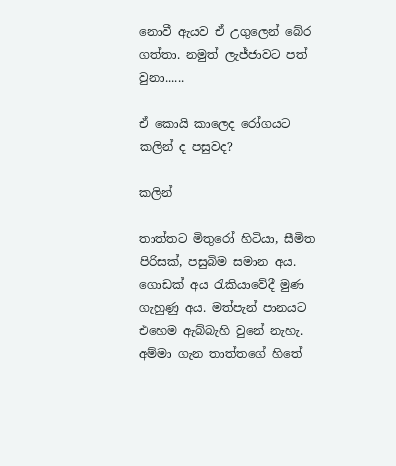නොවී ඇයව ඒ උගුලෙන් බේර ගත්තා. නමුත් ලැජ්ජාවට පත් වුනා......

ඒ කොයි කාලෙද රෝගයට කලින් ද පසුවද?

කලින්

තාත්තට මිතුරෝ හිටියා, සීමිත පිරිසක්, පසුබිම සමාන අය. ගොඩක් අය රැකියාවේදී මුණ ගැහුණු අය. මත්පැන් පානයට එහෙම ඇබ්බැහි වුනේ නැහැ.
අම්මා ගැන තාත්තගේ හිතේ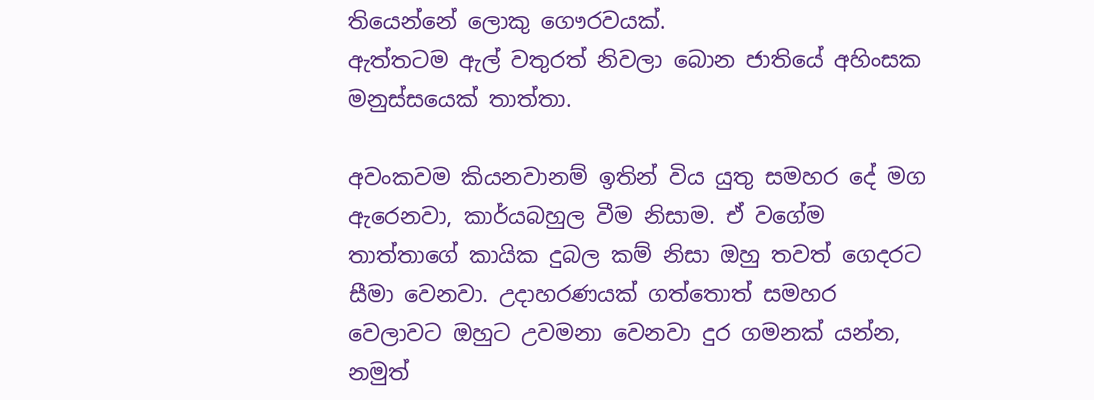තියෙන්නේ ලොකු ගෞරවයක්.
ඇත්තටම ඇල් වතුරත් නිවලා බොන ජාතියේ අහිංසක මනුස්සයෙක් තාත්තා.

අවංකවම කියනවානම් ඉතින් විය යුතු සමහර දේ මග ඇරෙනවා, කාර්යබහුල වීම නිසාම. ඒ වගේම තාත්තාගේ කායික දුබල කම් නිසා ඔහු තවත් ගෙදරට සීමා වෙනවා. උදාහරණයක් ගත්තොත් සමහර වෙලාවට ඔහුට උවමනා වෙනවා දුර ගමනක් යන්න, නමුත්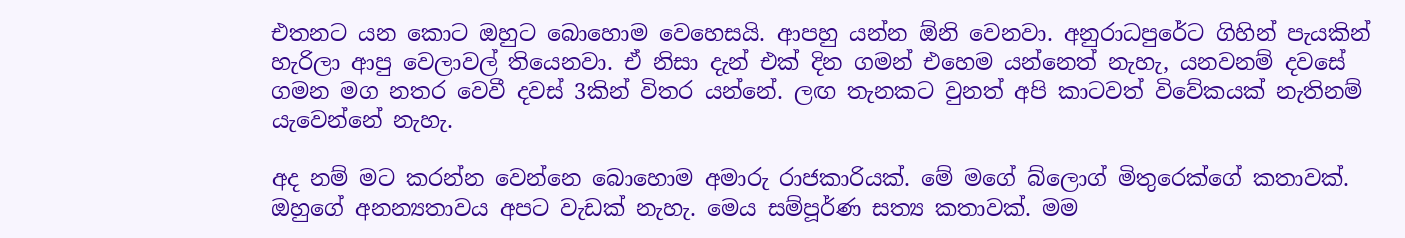එතනට යන කොට ඔහුට බොහොම වෙහෙසයි. ආපහු යන්න ඕනි වෙනවා. අනුරාධපුරේට ගිහින් පැයකින් හැරිලා ආපු වෙලාවල් තියෙනවා. ඒ නිසා දැන් එක් දින ගමන් එහෙම යන්නෙත් නැහැ, යනවනම් දවසේ ගමන මග නතර වෙවී දවස් 3කින් විතර යන්නේ. ලඟ තැනකට වුනත් අපි කාටවත් විවේකයක් නැතිනම් යැවෙන්නේ නැහැ.

අද නම් මට කරන්න වෙන්නෙ බොහොම අමාරු රාජකාරියක්. මේ මගේ බ්ලොග් මිතුරෙක්ගේ කතාවක්. ඔහුගේ අනන්‍යතාවය අපට වැඩක් නැහැ. මෙය සම්පූර්ණ සත්‍ය කතාවක්. මම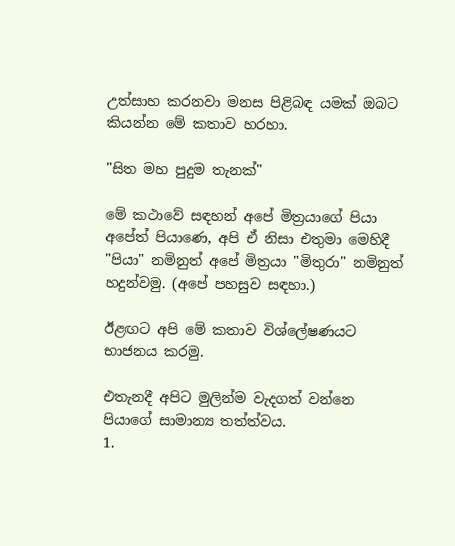උත්සාහ කරනවා මනස පිළිබඳ යමක් ඔබට කියන්න මේ කතාව හරහා.

"සිත මහ පුදුම තැනක්"

මේ කථාවේ සඳහන් අපේ මිත්‍රයාගේ පියා අපේත් පියාණෙ, අපි ඒ නිසා එතුමා මෙහිදී "පියා" නමිනුත් අපේ මිත්‍රයා "මිතුරා" නමිනුත් හදුන්වමු. (අපේ පහසුව සඳහා.)

ඊළඟට අපි මේ කතාව විශ්ලේෂණයට භාජනය කරමු.

එතැනදී අපිට මුලින්ම වැදගත් වන්නෙ පියාගේ සාමාන්‍ය තත්ත්වය.
1.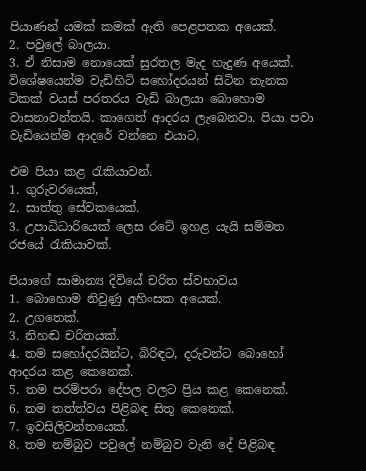පියාණන් යමක් කමක් ඇති පෙළපතක අයෙක්.
2. පවුලේ බාලයා.
3. ඒ නිසාම නොයෙක් සුරතල මැද හැදුණ අයෙක්. විශේෂයෙන්ම වැඩිහිටි සහෝදරයන් සිටින තැනක ටිකක් වයස් පරතරය වැඩි බාලයා බොහොම වාසනාවන්තයි. කාගෙත් ආදරය ලැබෙනවා. පියා පවා වැඩියෙන්ම ආදරේ වන්නෙ එයාට.

එම පියා කළ රැකියාවන්.
1. ගුරුවරයෙක්,
2. සාත්තු සේවකයෙක්.
3. උපාධිධාරියෙක් ලෙස රටේ ඉහළ යැයි සම්මත රජයේ රැකියාවක්.

පියාගේ සාමාන්‍ය දිවියේ චරිත ස්වභාවය
1. බොහොම නිවුණු අහිංසක අයෙක්.
2. උගතෙක්.
3. නිහඬ චරිතයක්.
4. තම සහෝදරයින්ට, බිරිඳට, දරුවන්ට බොහෝ ආදරය කළ කෙනෙක්.
5. තම පරම්පරා දේපල වලට ප්‍රිය කළ කෙනෙක්.
6. තම තත්ත්වය පිළිබඳ සිතූ කෙනෙක්.
7. ඉවසිලිවන්තයෙක්.
8. තම නම්බුව පවුලේ නම්බුව වැනි දේ පිළිබඳ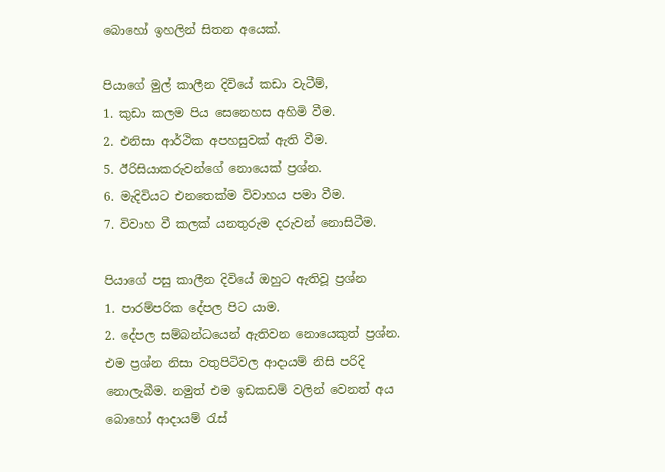බොහෝ ඉහලින් සිතන අයෙක්.

පියාගේ මුල් කාලීන දිවියේ කඩා වැටීම්,
1. කුඩා කලම පිය සෙනෙහස අහිමි වීම.
2. එනිසා ආර්ථික අපහසුවක් ඇති වීම.
5. ඊරිසියාකරුවන්ගේ නොයෙක් ප්‍රශ්න.
6. මැදිවියට එනතෙක්ම විවාහය පමා වීම.
7. විවාහ වී කලක් යනතුරුම දරුවන් නොසිටීම.

පියාගේ පසු කාලීන දිවියේ ඔහුට ඇතිවූ ප්‍රශ්න
1. පාරම්පරික දේපල පිට යාම.
2. දේපල සම්බන්ධයෙන් ඇතිවන නොයෙකුත් ප්‍රශ්න. එම ප්‍රශ්න නිසා වතුපිටිවල ආදායම් නිසි පරිදි නොලැබීම. නමුත් එම ඉඩකඩම් වලින් වෙනත් අය බොහෝ ආදායම් රැස්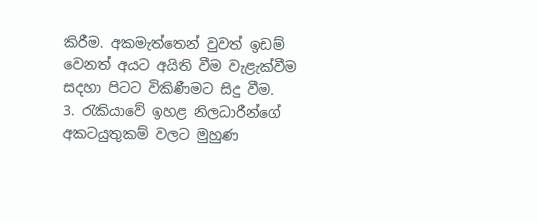කිරීම. අකමැත්තෙන් වුවත් ඉඩම් වෙනත් අයට අයිති වීම වැළැක්වීම සදහා පිටට විකිණීමට සිදු වීම.
3. රැකියාවේ ඉහළ නිලධාරීන්ගේ අකටයුතුකම් වලට මුහුණ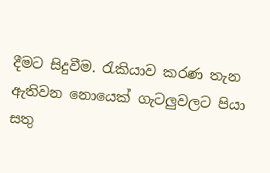දීමට සිදුවීම. රැකියාව කරණ තැන ඇතිවන නොයෙක් ගැටලුවලට පියා සතු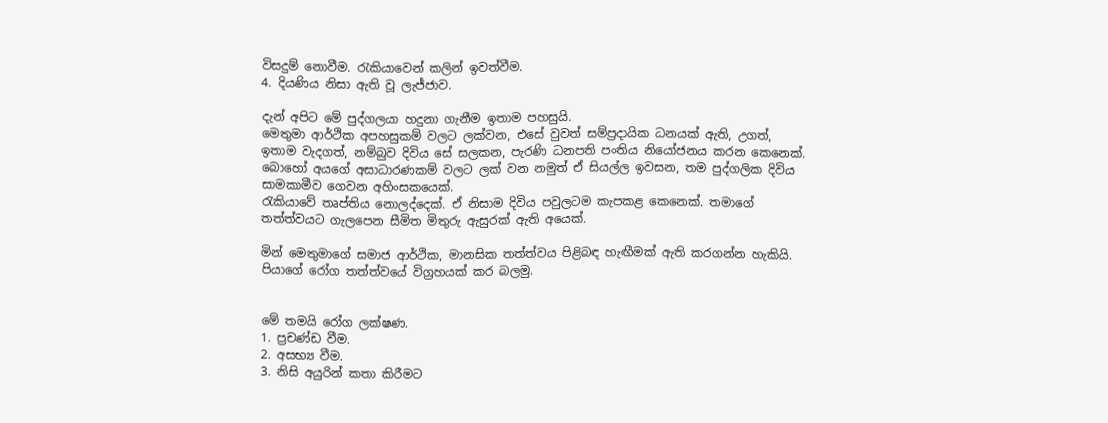විසදුම් නොවීම. රැකියාවෙන් කලින් ඉවත්වීම.
4. දියණිය නිසා ඇති වූ ලැජ්ජාව.

දැන් අපිට මේ පුද්ගලයා හදුනා ගැනීම ඉතාම පහසුයි.
මෙතුමා ආර්ථික අපහසුකම් වලට ලක්වන, එසේ වුවත් සම්ප්‍රදායික ධනයක් ඇති, උගත්, ඉතාම වැදගත්, නම්බුව දිවිය සේ සලකන, පැරණි ධනපති පංතිය නියෝජනය කරන කෙනෙක්.
බොහෝ අයගේ අසාධාරණකම් වලට ලක් වන නමුත් ඒ සියල්ල ඉවසන, තම පුද්ගලික දිවිය සාමකාමීව ගෙවන අහිංසකයෙක්.
රැකියාවේ තෘප්තිය නොලද්දෙක්. ඒ නිසාම දිවිය පවුලටම කැපකළ කෙනෙක්. තමාගේ තත්ත්වයට ගැලපෙන සීමිත මිතුරු ඇසුරක් ඇති අයෙක්.

මින් මෙතුමාගේ සමාජ ආර්ථික, මානසික තත්ත්වය පිළිබඳ හැඟීමක් ඇති කරගන්න හැකියි.
පියාගේ රෝග තත්ත්වයේ විග්‍රහයක් කර බලමු.


මේ තමයි රෝග ලක්ෂණ.
1. ප්‍රචණ්ඩ වීම.
2. අසභ්‍ය වීම.
3. නිසි අයුරින් කතා කිරීමට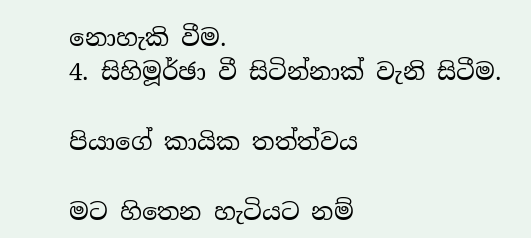නොහැකි වීම.
4. සිහිමූර්ඡා වී සිටින්නාක් වැනි සිටීම.

පියාගේ කායික තත්ත්වය

මට හිතෙන හැටියට නම්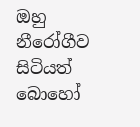ඔහු නීරෝගීව සිටියත් බොහෝ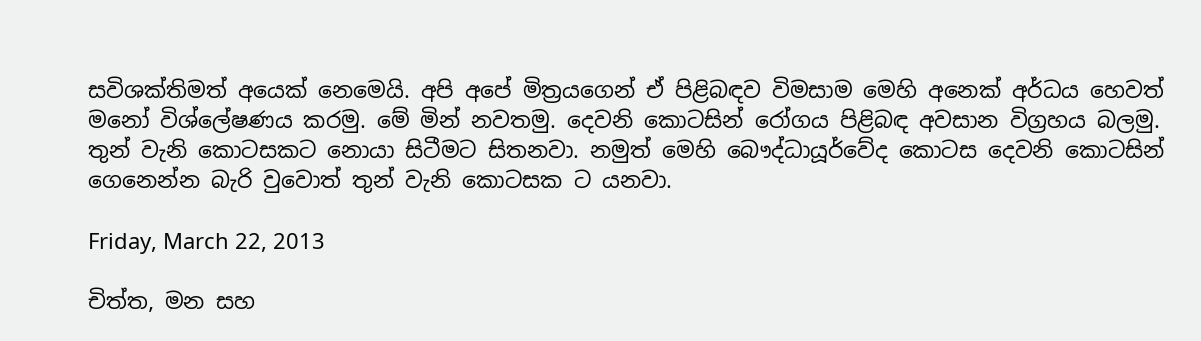සවිශක්තිමත් අයෙක් නෙමෙයි. අපි අපේ මිත්‍රයගෙන් ඒ පිළිබඳව විමසාම මෙහි අනෙක් අර්ධය හෙවත් මනෝ විශ්ලේෂණය කරමු. මේ මින් නවතමු. දෙවනි කොටසින් රෝගය පිළිබඳ අවසාන විග්‍රහය බලමු. තුන් වැනි කොටසකට නොයා සිටීමට සිතනවා. නමුත් මෙහි බෞද්ධායූර්වේද කොටස දෙවනි කොටසින් ගෙනෙන්න බැරි වුවොත් තුන් වැනි කොටසක ට යනවා.

Friday, March 22, 2013

චිත්ත, මන සහ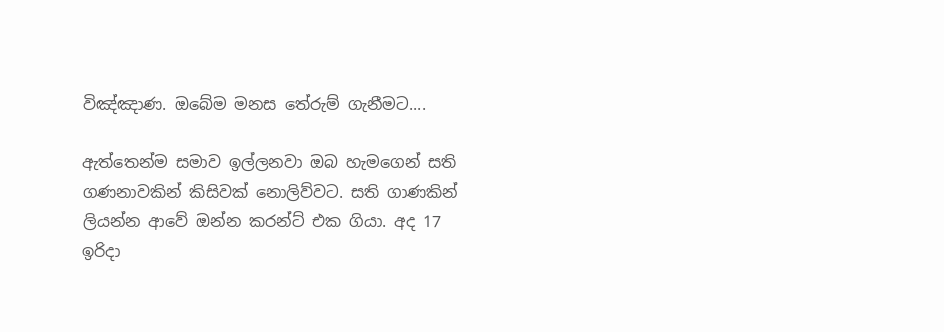විඤ්ඤාණ. ඔබේම මනස තේරුම් ගැනීමට....

ඇත්තෙන්ම සමාව ඉල්ලනවා ඔබ හැමගෙන් සති ගණනාවකින් කිසිවක් නොලිව්වට. සති ගාණකින් ලියන්න ආවේ ඔන්න කරන්ට් එක ගියා. අද 17 ඉරිදා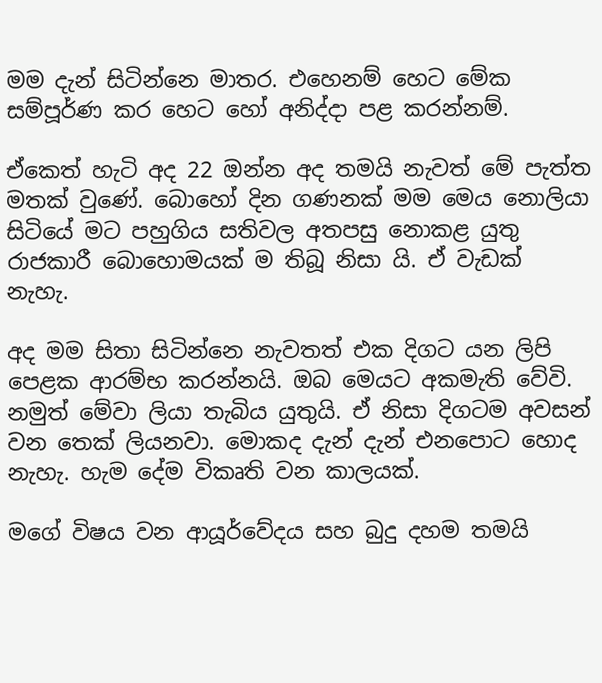මම දැන් සිටින්නෙ මාතර. එහෙනම් හෙට මේක සම්පූර්ණ කර හෙට හෝ අනිද්දා පළ කරන්නම්.

ඒකෙත් හැටි අද 22 ඔන්න අද තමයි නැවත් මේ පැත්ත මතක් වුණේ. බොහෝ දින ගණනක් මම මෙය නොලියා සිටියේ මට පහුගිය සතිවල අතපසු නොකළ යුතු රාජකාරී බොහොමයක් ම තිබූ නිසා යි. ඒ වැඩක් නැහැ.

අද මම සිතා සිටින්නෙ නැවතත් එක දිගට යන ලිපි පෙළක ආරම්භ කරන්නයි. ඔබ මෙයට අකමැති වේවි. නමුත් මේවා ලියා තැබිය යුතුයි. ඒ නිසා දිගටම අවසන් වන තෙක් ලියනවා. මොකද දැන් දැන් එනපොට හොද නැහැ. හැම දේම විකෘති වන කාලයක්.

මගේ විෂය වන ආයූර්වේදය සහ බුදු දහම තමයි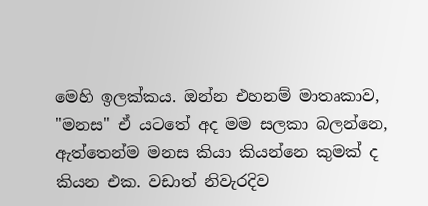මෙහි ඉලක්කය. ඔන්න එහනම් මාතෘකාව, "මනස" ඒ යටතේ අද මම සලකා බලන්නෙ, ඇත්තෙන්ම මනස කියා කියන්නෙ කුමක් ද කියන එක. වඩාත් නිවැරදිව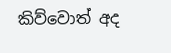කිව්වොත් අද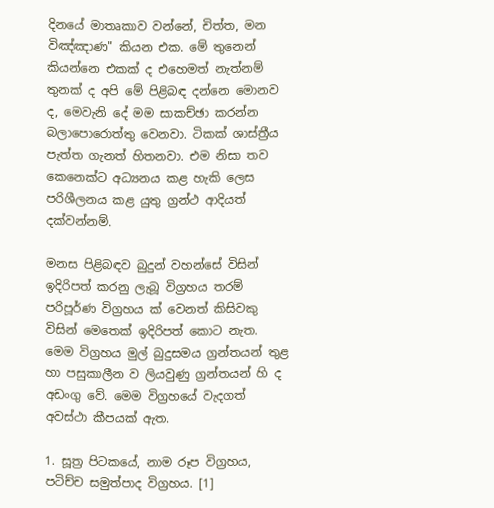දිනයේ මාතෘකාව වන්නේ, චිත්ත, මන විඤ්ඤාණ" කියන එක. මේ තුනෙන් කියන්නෙ එකක් ද එහෙමත් නැත්නම් තුනක් ද අපි මේ පිළිබඳ දන්නෙ මොනව ද, මෙවැනි දේ මම සාකච්ඡා කරන්න බලාපොරොත්තු වෙනවා. ටිකක් ශාස්ත්‍රීය පැත්ත ගැනත් හිතනවා. එම නිසා තව කෙනෙක්ට අධ්‍යනය කළ හැකි ලෙස පරිශීලනය කළ යුතු ග්‍රන්ථ ආදියත් දක්වන්නම්.

මනස පිළිබඳව බුදුන් වහන්සේ විසින් ඉදිරිපත් කරනු ලැබූ විග්‍රහය තරම් පරිපූර්ණ විග්‍රහය ක් වෙනත් කිසිවකු විසින් මෙතෙක් ඉදිරිපත් කොට නැත. මෙම විග්‍රහය මුල් බුදුසමය ග්‍රන්තයන් තුළ හා පසුකාලීන ව ලියවුණු ග්‍රන්තයන් හි ද අඩංගු වේ. මෙම විග්‍රහයේ වැදගත් අවස්ථා කීපයක් ඇත.

1. සූත්‍ර පිටකයේ, නාම රූප විග්‍රහය, පටිච්ච සමුත්පාද විග්‍රහය. [1]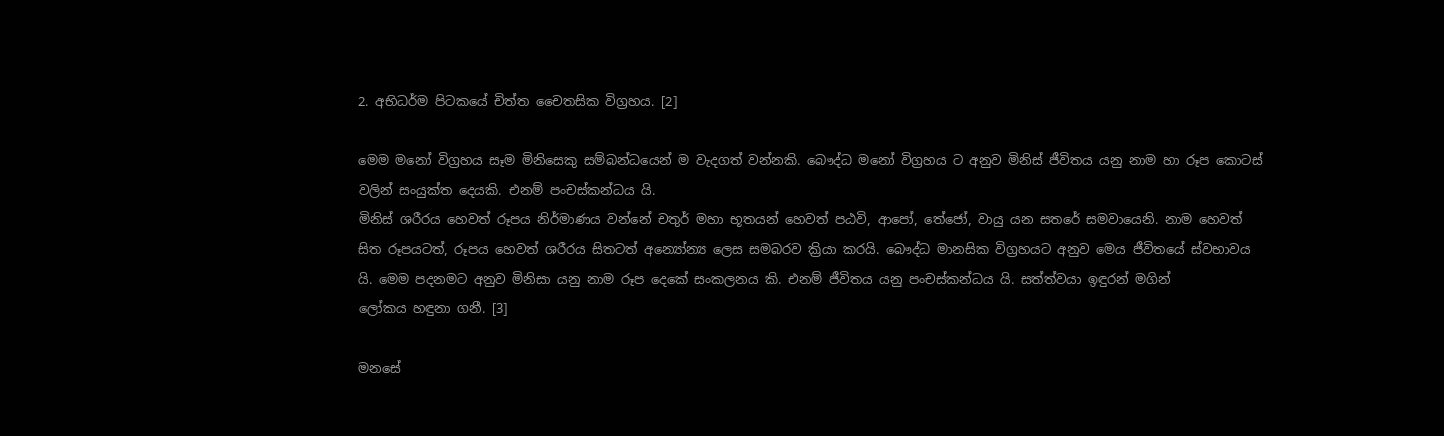2. අභිධර්ම පිටකයේ චිත්ත චෛතසික විග්‍රහය. [2]

මෙම මනෝ විග්‍රහය සෑම මිනිසෙකු සම්බන්ධයෙන් ම වැදගත් වන්නකි. බෞද්ධ මනෝ විග්‍රහය ට අනුව මිනිස් ජීවිතය යනු නාම හා රූප කොටස් වලින් සංයුක්ත දෙයකි. එනම් පංචස්කන්ධය යි.
මිනිස් ශරීරය හෙවත් රූපය නිර්මාණය වන්නේ චතුර් මහා භූතයන් හෙවත් පඨවි, ආපෝ, තේජෝ, වායු යන සතරේ සමවායෙනි. නාම හෙවත් සිත රූපයටත්, රූපය හෙවත් ශරීරය සිතටත් අන්‍යෝන්‍ය ලෙස සමබරව ක්‍රියා කරයි. බෞද්ධ මානසික විග්‍රහයට අනුව මෙය ජීවිතයේ ස්වභාවය යි. මෙම පදනමට අනුව මිනිසා යනු නාම රූප දෙකේ සංකලනය කි. එනම් ජීවිතය යනු පංචස්කන්ධය යි. සත්ත්වයා ඉඳුරන් මගින්
ලෝකය හඳුනා ගනී. [3]

මනසේ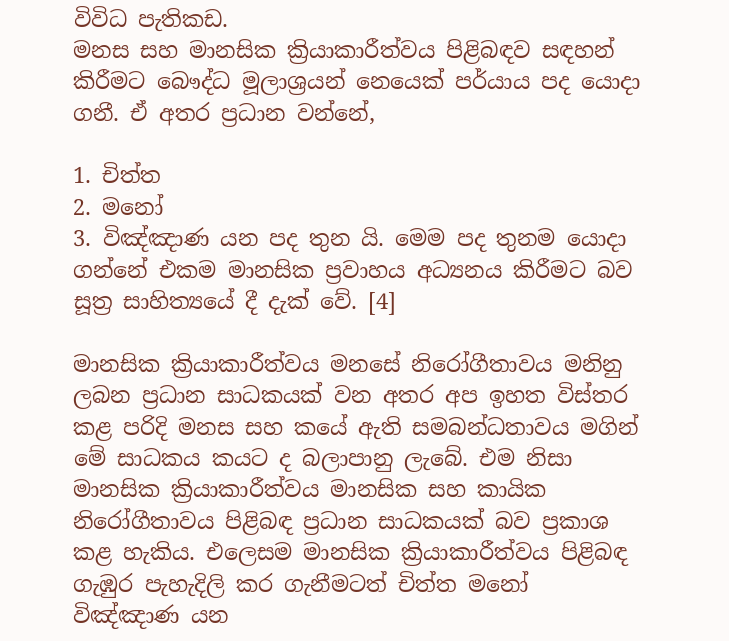විවිධ පැතිකඩ.
මනස සහ මානසික ක්‍රියාකාරීත්වය පිළිබඳව සඳහන් කිරීමට බෞද්ධ මූලාශ්‍රයන් නෙයෙක් පර්යාය පද යොදා ගනී. ඒ අතර ප්‍රධාන වන්නේ,

1. චිත්ත
2. මනෝ
3. විඤ්ඤාණ යන පද තුන යි. මෙම පද තුනම යොදා ගන්නේ එකම මානසික ප්‍රවාහය අධ්‍යනය කිරීමට බව සූත්‍ර සාහිත්‍යයේ දී දැක් වේ. [4]

මානසික ක්‍රියාකාරීත්වය මනසේ නිරෝගීතාවය මනිනු ලබන ප්‍රධාන සාධකයක් වන අතර අප ඉහත විස්තර කළ පරිදි මනස සහ කයේ ඇති සමබන්ධතාවය මගින් මේ සාධකය කයට ද බලාපානු ලැබේ. එම නිසා මානසික ක්‍රියාකාරීත්වය මානසික සහ කායික නිරෝගීතාවය පිළිබඳ ප්‍රධාන සාධකයක් බව ප්‍රකාශ කළ හැකිය. එලෙසම මානසික ක්‍රියාකාරීත්වය පිළිබඳ ගැඹුර පැහැදිලි කර ගැනීමටත් චිත්ත මනෝ විඤ්ඤාණ යන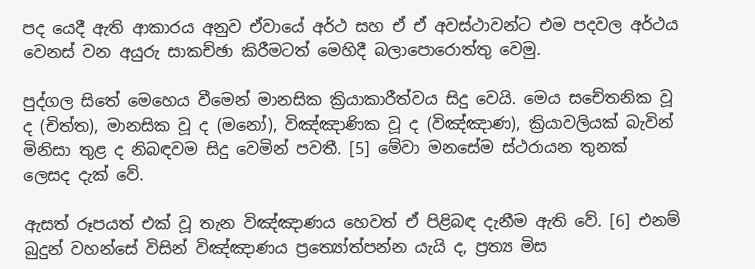පද යෙදී ඇති ආකාරය අනුව ඒවායේ අර්ථ සහ ඒ ඒ අවස්ථාවන්ට එම පදවල අර්ථය වෙනස් වන අයුරු සාකච්ඡා කිරීමටත් මෙහිදී බලාපොරොත්තු වෙමු.

පුද්ගල සිතේ මෙහෙය වීමෙන් මානසික ක්‍රියාකාරීත්වය සිදු වෙයි. මෙය සචේතනික වූ ද (චිත්ත), මානසික වූ ද (මනෝ), විඤ්ඤාණික වූ ද (විඤ්ඤාණ), ක්‍රියාවලියක් බැවින් මිනිසා තුළ ද නිබඳවම සිදු වෙමින් පවතී. [5] මේවා මනසේම ස්ථරායන තුනක් ලෙසද දැක් වේ.

ඇසත් රූපයත් එක් වූ තැන විඤ්ඤාණය හෙවත් ඒ පිළිබඳ දැනීම ඇති වේ. [6] එනම් බුදුන් වහන්සේ විසින් විඤ්ඤාණය ප්‍රත්‍යෝත්පන්න යැයි ද, ප්‍රත්‍ය මිස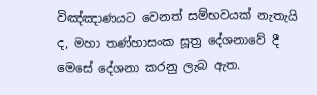විඤ්ඤාණයට වෙනත් සම්භවයක් නැතැයි ද, මහා තණ්හාසංක සූත්‍ර දේශනාවේ දී මෙසේ දේශනා කරනු ලැබ ඇත.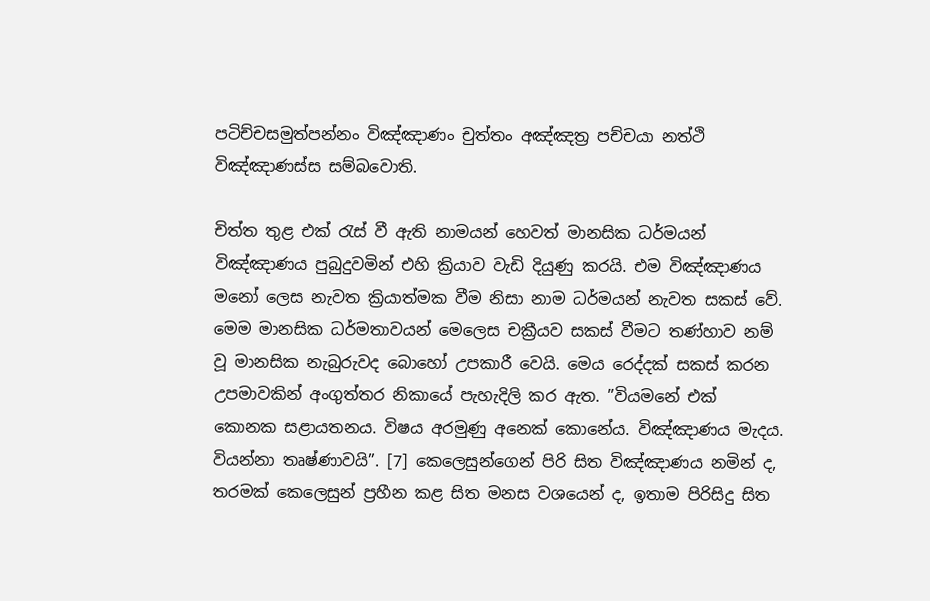පටිච්චසමුත්පන්නං විඤ්ඤාණං චුත්තං අඤ්ඤත්‍ර පච්චයා නත්ථි විඤ්ඤාණස්ස සම්බවොති.

චිත්ත තුළ එක් රැස් වී ඇති නාමයන් හෙවත් මානසික ධර්මයන් විඤ්ඤාණය පුබුදුවමින් එහි ක්‍රියාව වැඩි දියුණු කරයි. එම විඤ්ඤාණය මනෝ ලෙස නැවත ක්‍රියාත්මක වීම නිසා නාම ධර්මයන් නැවත සකස් වේ. මෙම මානසික ධර්මතාවයන් මෙලෙස චක්‍රීයව සකස් වීමට තණ්හාව නම් වූ මානසික නැබුරුවද බොහෝ උපකාරී වෙයි. මෙය රෙද්දක් සකස් කරන උපමාවකින් අංගුත්තර නිකායේ පැහැදිලි කර ඇත. ”වියමනේ එක් කොනක සළායතනය. විෂය අරමුණු අනෙක් කොනේය. විඤ්ඤාණය මැදය. වියන්නා තෘෂ්ණාවයි”. [7] කෙලෙසුන්ගෙන් පිරි සිත විඤ්ඤාණය නමින් ද, තරමක් කෙලෙසුන් ප්‍රහීන කළ සිත මනස වශයෙන් ද, ඉතාම පිරිසිදු සිත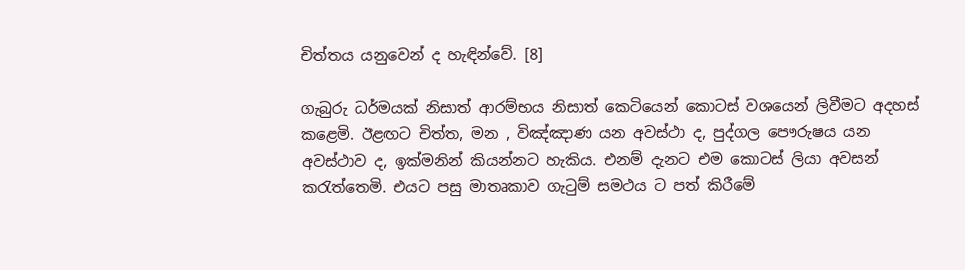චිත්තය යනුවෙන් ද හැඳින්වේ. [8]

ගැබුරු ධර්මයක් නිසාත් ආරම්භය නිසාත් කෙටියෙන් කොටස් වශයෙන් ලිවීමට අදහස් කළෙමි. ඊළඟට චිත්ත, මන , විඤ්ඤාණ යන අවස්ථා ද, පුද්ගල පෞරුෂය යන අවස්ථාව ද, ඉක්මනින් කියන්නට හැකිය. එනම් දැනට එම කොටස් ලියා අවසන් කරැත්තෙමි. එයට පසු මාතෘකාව ගැටුම් සමථය ට පත් කිරීමේ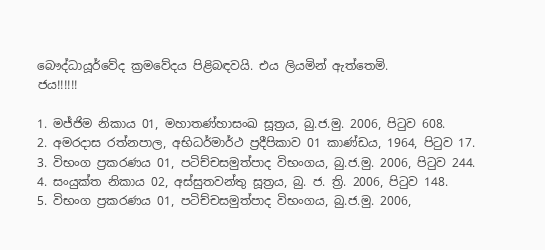බෞද්ධායූර්වේද ක්‍රමවේදය පිළිබඳවයි. එය ලියමින් ඇත්තෙමි.
ජය!!!!!!

1. මජ්ජිම නිකාය 01, මහාතණ්හාසංඛ සූත්‍රය, බු.ජ.මු. 2006, පිටුව 608.
2. අමරදාස රත්නපාල, අභිධර්මාර්ථ ප්‍රදීපිකාව 01 කාණ්ඩය, 1964, පිටුව 17.
3. විභංග ප්‍රකරණය 01, පටිච්චසමුත්පාද විභංගය, බු.ජ.මු. 2006, පිටුව 244.
4. සංයුක්ත නිකාය 02, අස්සුතවන්තු සූත්‍රය, බු. ජ. ත්‍රි. 2006, පිටුව 148.
5. විභංග ප්‍රකරණය 01, පටිච්චසමුත්පාද විභංගය, බු.ජ.මු. 2006,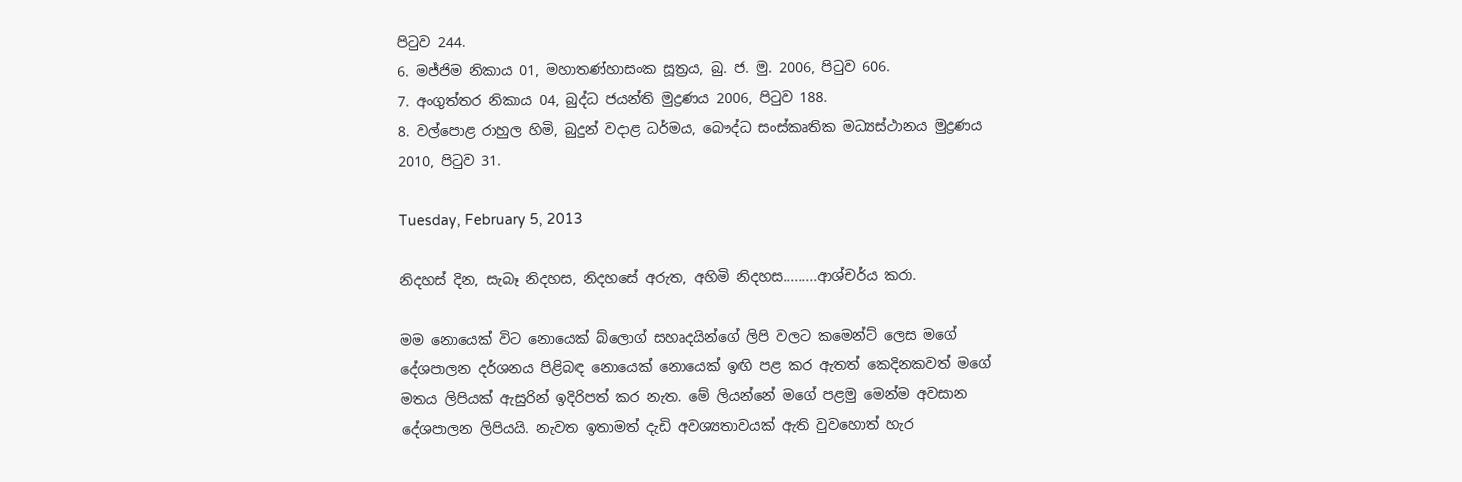පිටුව 244.
6. මජ්ජිම නිකාය 01, මහාතණ්හාසංක සූත්‍රය, බු. ජ. මු. 2006, පිටුව 606.
7. අංගුත්තර නිකාය 04, බුද්ධ ජයන්ති මුද්‍රණය 2006, පිටුව 188.
8. වල්පොළ රාහුල හිමි, බුදුන් වදාළ ධර්මය, බෞද්ධ සංස්කෘතික මධ්‍යස්ථානය මුද්‍රණය 2010, පිටුව 31.

Tuesday, February 5, 2013

නිදහස් දින, සැබෑ නිදහස, නිදහසේ අරුත, අහිමි නිදහස.........ආශ්චර්ය කරා.

මම නොයෙක් විට නොයෙක් බ්ලොග් සහෘදයින්ගේ ලිපි වලට කමෙන්ට් ලෙස මගේ දේශපාලන දර්ශනය පිළිබඳ නොයෙක් නොයෙක් ඉඟි පළ කර ඇතත් කෙදිනකවත් මගේ මතය ලිපියක් ඇසුරින් ඉදිරිපත් කර නැත. මේ ලියන්නේ මගේ පළමු මෙන්ම අවසාන දේශපාලන ලිපියයි. නැවත ඉතාමත් දැඩි අවශ්‍යතාවයක් ඇති වුවහොත් හැර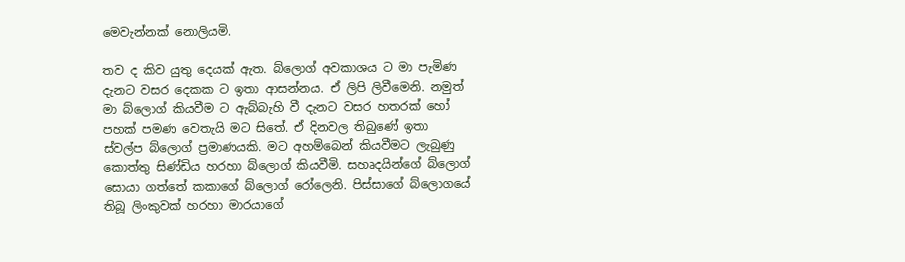මෙවැන්නක් නොලියමි.

තව ද කිව යුතු දෙයක් ඇත. බ්ලොග් අවකාශය ට මා පැමිණ දැනට වසර දෙකක ට ඉතා ආසන්නය. ඒ ලිපි ලිවීමෙනි. නමුත් මා බ්ලොග් කියවීම ට ඇබ්බැහි වී දැනට වසර හතරක් හෝ පහක් පමණ වෙතැයි මට සිතේ. ඒ දිනවල තිබුණේ ඉතා ස්වල්ප බ්ලොග් ප්‍රමාණයකි. මට අහම්බෙන් කියවීමට ලැබුණු කොත්තු සිණ්ඩිය හරහා බ්ලොග් කියවීමි. සහෘදයින්ගේ බ්ලොග් සොයා ගත්තේ කකාගේ බ්ලොග් රෝලෙනි. පිස්සාගේ බ්ලොගයේ තිබූ ලිංකුවක් හරහා මාරයාගේ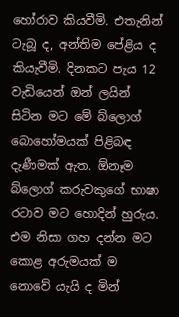හෝරාව කියවීමි. එතැනින් ටැබූ ද, අන්තිම පේළිය ද කියැවීමි. දිනකට පැය 12 වැඩියෙන් ඔන් ලයින් සිටින මට මේ බ්ලොග් බොහෝමයක් පිළිබඳ දැණීමක් ඇත. ඕනෑම බ්ලොග් කරුවකුගේ භාෂා රටාව මට හොදින් හුරුය. එම නිසා ගහ දන්න මට කොළ අරුමයක් ම නොවේ යැයි ද මින්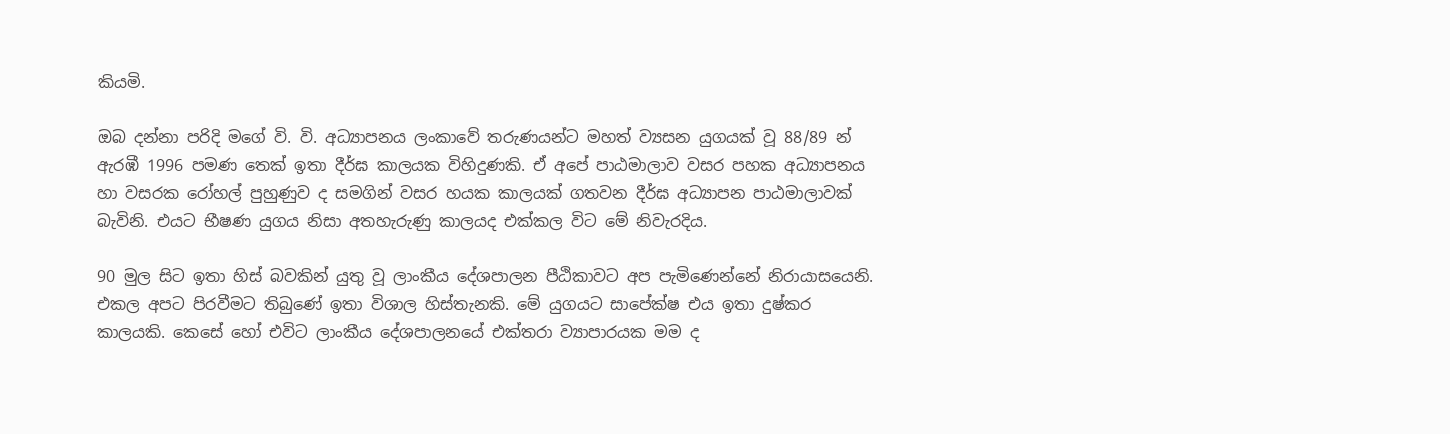කියමි.

ඔබ දන්නා පරිදි මගේ වි. වි. අධ්‍යාපනය ලංකාවේ තරුණයන්ට මහත් ව්‍යසන යුගයක් වූ 88/89 න් ඇරඹී 1996 පමණ තෙක් ඉතා දීර්ඝ කාලයක විහිදුණකි. ඒ අපේ පාඨමාලාව වසර පහක අධ්‍යාපනය හා වසරක රෝහල් පුහුණුව ද සමගින් වසර හයක කාලයක් ගතවන දීර්ඝ අධ්‍යාපන පාඨමාලාවක් බැවිනි. එයට භීෂණ යුගය නිසා අතහැරුණු කාලයද එක්කල විට මේ නිවැරදිය.

90 මුල සිට ඉතා හිස් බවකින් යුතු වූ ලාංකීය දේශපාලන පීඨිකාවට අප පැමිණෙන්නේ නිරායාසයෙනි. එකල අපට පිරවීමට තිබුණේ ඉතා විශාල හිස්තැනකි. මේ යුගයට සාපේක්ෂ එය ඉතා දුෂ්කර කාලයකි. කෙසේ හෝ එවිට ලාංකීය දේශපාලනයේ එක්තරා ව්‍යාපාරයක මම ද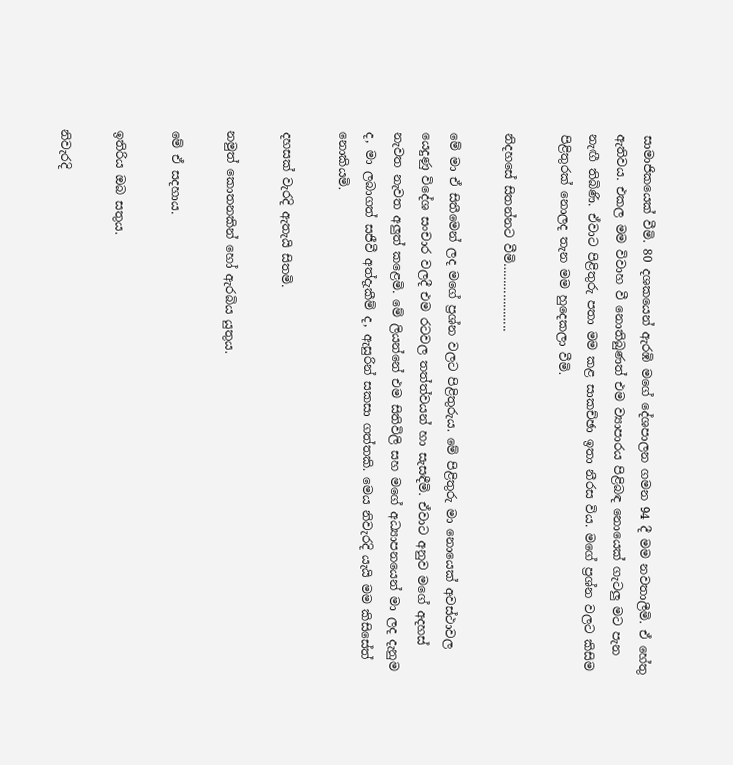සාමාජිකයෙක් වීමි. 80 දශකයෙන් ඇරඹි මගේ දේශපාලන ගමන 94 දී මම නවතාලීමි. ඒ හේතු ඇතිවය. එකල මම විවාහ වී නොතිබුණත් එම ව්‍යාපාරය පිළිබඳ නොයෙක් ගැටලු මට පැන නැඟී තිබිණි. ඒවාට පිළිතුරු පතා මම කළ සාකච්ඡා ඉතා නීරස විය. මගේ ප්‍රශ්න වලට කිසිම පිළිතුරක් නොලද තැන මම හුදෙකලා වීමි.

නිදහසේ සිතන්නට වීමි………………..

මේ මා ඒ සිතීමෙන් ලද මගේ ප්‍රශ්න වලට පිළිතුරුය. මේ පිළිතුරු මා නොයෙක් අවස්ථාවල යෙදුණු විදේශ සංචාර වලදී එම රටවල තත්ත්වයන් හා සැසඳීමි. ඒවාට අනුව මගේ අදහස් නැවත නැවත අලුත් කළෙමි. මේ ලියන්නේ එම සිතිවිලි සහ මගේ අධ්‍යාපනයෙන් මා ලද දැනුම ද, මා ලබාගත් සජීවී අත්දැකීම් ද, ඇසුරින් සකසා ගත්තකි. මෙය නිවැරදි යැයි මම කිසිසේත් නොකියමි.

දහසක් වැරදි ඇතැයි සිතමි.

නමුත් කොතනකින් හෝ ඇරබිය යුතුය.

මේ ඒ සදහාය.

ඉතිරිය ඔබ සතුය.

නිවැරදි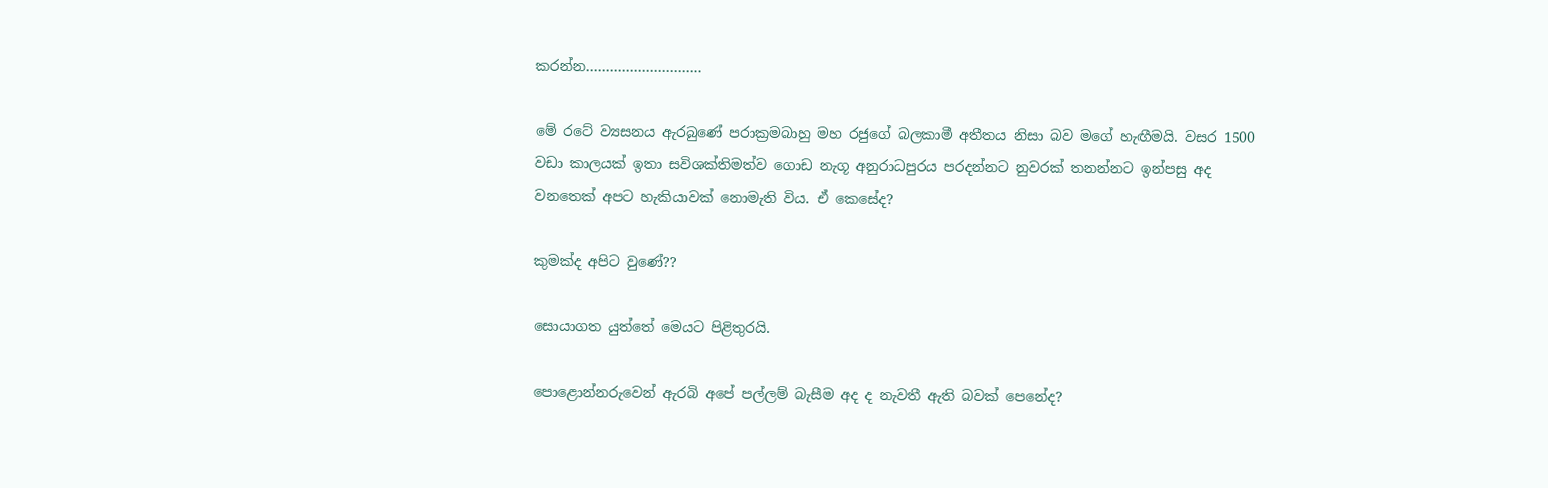කරන්න………………………..

මේ රටේ ව්‍යසනය ඇරබුණේ පරාක්‍රමබාහු මහ රජුගේ බලකාමී අතීතය නිසා බව මගේ හැඟීමයි. වසර 1500 වඩා කාලයක් ඉතා සවිශක්තිමත්ව ගොඩ නැගූ අනුරාධපුරය පරදන්නට නුවරක් තනන්නට ඉන්පසු අද වනතෙක් අපට හැකියාවක් නොමැති විය. ඒ කෙසේද?

කුමක්ද අපිට වුණේ??

සොයාගත යුත්තේ මෙයට පිළිතුරයි.

පොළොන්නරුවෙන් ඇරබි අපේ පල්ලම් බැසීම අද ද නැවතී ඇති බවක් පෙනේද?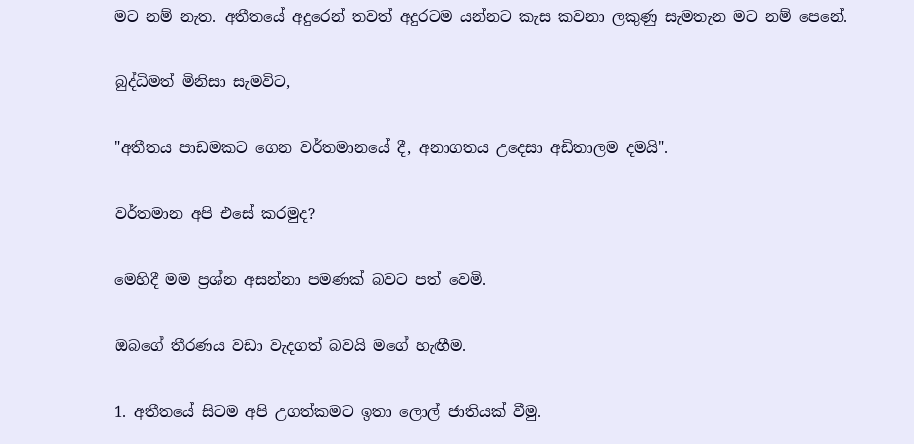මට නම් නැත. අතීතයේ අදුරෙන් තවත් අදුරටම යන්නට කැස කවනා ලකුණු සැමතැන මට නම් පෙනේ.

බුද්ධිමත් මිනිසා සැමවිට,

"අතීතය පාඩමකට ගෙන වර්තමානයේ දී, අනාගතය උදෙසා අඩිතාලම දමයි".

වර්තමාන අපි එසේ කරමුද?

මෙහිදී මම ප්‍රශ්න අසන්නා පමණක් බවට පත් වෙමි.

ඔබගේ තීරණය වඩා වැදගත් බවයි මගේ හැඟීම.

1. අතීතයේ සිටම අපි උගත්කමට ඉතා ලොල් ජාතියක් වීමු.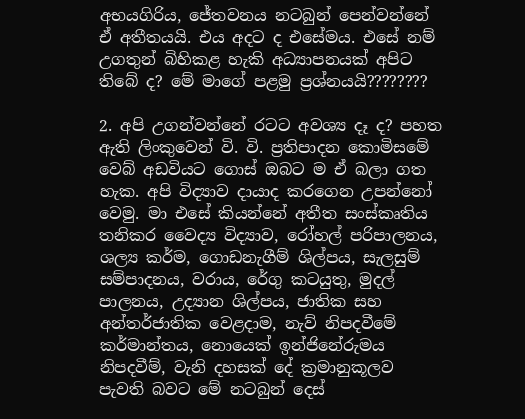අභයගිරිය, ජේතවනය නටබුන් පෙන්වන්නේ ඒ අතීතයයි. එය අදට ද එසේමය. එසේ නම් උගතුන් බිහිකළ හැකි අධ්‍යාපනයක් අපිට තිබේ ද? මේ මාගේ පළමු ප්‍රශ්නයයි????????

2. අපි උගන්වන්නේ රටට අවශ්‍ය දෑ ද? පහත ඇති ලිංකුවෙන් වි. වි. ප්‍රතිපාදන කොමිසමේ වෙබ් අඩවියට ගොස් ඔබට ම ඒ බලා ගත හැක. අපි විද්‍යාව දායාද කරගෙන උපන්නෝ වෙමු. මා එසේ කියන්නේ අතීත සංස්කෘතිය තනිකර වෛද්‍ය විද්‍යාව, රෝහල් පරිපාලනය, ශල්‍ය කර්ම, ගොඩනැගීම් ශිල්පය, සැලසුම් සම්පාදනය, වරාය, රේගු කටයුතු, මුදල් පාලනය, උද්‍යාන ශිල්පය, ජාතික සහ අන්තර්ජාතික වෙළදාම, නැව් නිපදවීමේ කර්මාන්තය, නොයෙක් ඉන්ජිනේරුමය නිපදවීම්, වැනි දහසක් දේ ක්‍රමානුකූලව පැවති බවට මේ නටබුන් දෙස්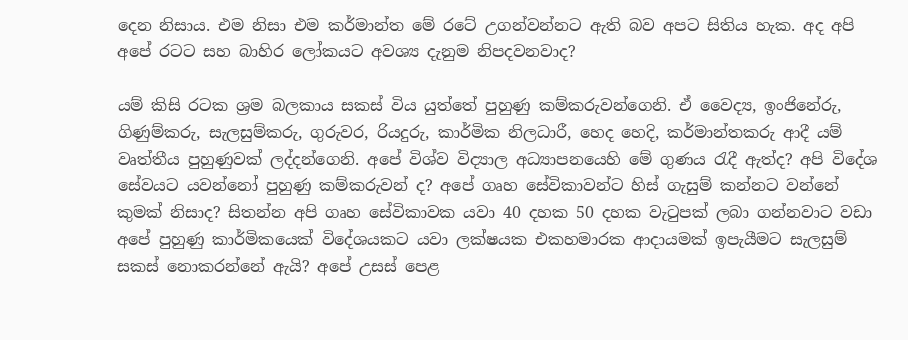දෙන නිසාය. එම නිසා එම කර්මාන්ත මේ රටේ උගන්වන්නට ඇති බව අපට සිතිය හැක. අද අපි අපේ රටට සහ බාහිර ලෝකයට අවශ්‍ය දැනුම නිපදවනවාද?

යම් කිසි රටක ශ්‍රම බලකාය සකස් විය යුත්තේ පුහුණු කම්කරුවන්ගෙනි. ඒ වෛද්‍ය, ඉංජිනේරු, ගිණුම්කරු, සැලසුම්කරු, ගුරුවර, රියදුරු, කාර්මික නිලධාරී, හෙද හෙදි, කර්මාන්තකරු ආදී යම් වෘත්තීය පුහුණුවක් ලද්දන්ගෙනි. අපේ විශ්ව විද්‍යාල අධ්‍යාපනයෙහි මේ ගුණය රැදී ඇත්ද? අපි විදේශ සේවයට යවන්නෝ පුහුණු කම්කරුවන් ද? අපේ ගෘහ සේවිකාවන්ට හිස් ගැසුම් කන්නට වන්නේ කුමක් නිසාද? සිතන්න අපි ගෘහ සේවිකාවක යවා 40 දහක 50 දහක වැටුපක් ලබා ගන්නවාට වඩා අපේ පුහුණු කාර්මිකයෙක් විදේශයකට යවා ලක්ෂයක එකහමාරක ආදායමක් ඉපැයීමට සැලසුම් සකස් නොකරන්නේ ඇයි? අපේ උසස් පෙළ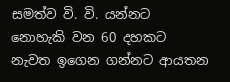සමත්ව වි. වි. යන්නට නොහැකි වන 60 දහකට නැවත ඉගෙන ගන්නට ආයතන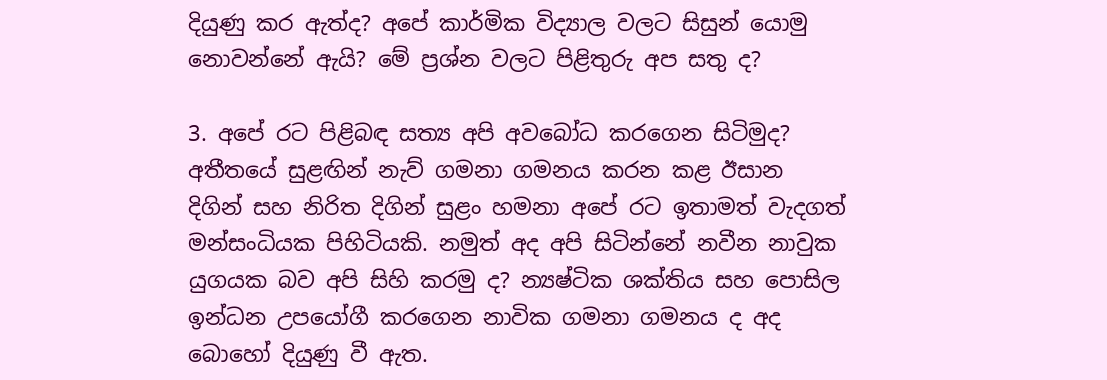දියුණු කර ඇත්ද? අපේ කාර්මික විද්‍යාල වලට සිසුන් යොමු නොවන්නේ ඇයි? මේ ප්‍රශ්න වලට පිළිතුරු අප සතු ද?

3. අපේ රට පිළිබඳ සත්‍ය අපි අවබෝධ කරගෙන සිටිමුද? අතීතයේ සුළඟින් නැව් ගමනා ගමනය කරන කළ ඊසාන දිගින් සහ නිරිත දිගින් සුළං හමනා අපේ රට ඉතාමත් වැදගත් මන්සංධියක පිහිටියකි. නමුත් අද අපි සිටින්නේ නවීන නාවුක යුගයක බව අපි සිහි කරමු ද? න්‍යෂ්ටික ශක්තිය සහ පොසිල ඉන්ධන උපයෝගී කරගෙන නාවික ගමනා ගමනය ද අද බොහෝ දියුණු වී ඇත.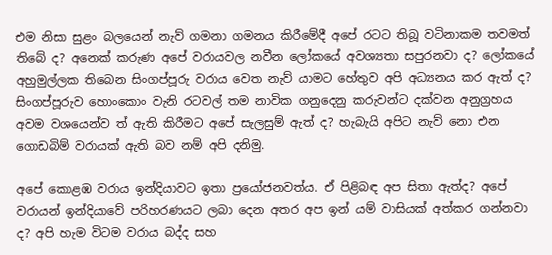එම නිසා සුළං බලයෙන් නැව් ගමනා ගමනය කිරීමේදී අපේ රටට තිබූ වටිනාකම තවමත් තිබේ ද? අනෙක් කරුණ අපේ වරායවල නවීන ලෝකයේ අවශ්‍යතා සපුරනවා ද? ලෝකයේ අහුමුල්ලක තිබෙන සිංගප්පූරු වරාය වෙත නැව් යාමට හේතුව අපි අධ්‍යනය කර ඇත් ද? සිංගප්පූරුව හොංකොං වැනි රටවල් තම නාවික ගනුදෙනු කරුවන්ට දක්වන අනුග්‍රහය අවම වශයෙන්ව ත් ඇති කිරීමට අපේ සැලසුම් ඇත් ද? හැබැයි අපිට නැව් නො එන ගොඩබිම් වරායක් ඇති බව නම් අපි දනිමු.

අපේ කොළඹ වරාය ඉන්දියාවට ඉතා ප්‍රයෝජනවත්ය. ඒ පිළිබඳ අප සිතා ඇත්ද? අපේ වරායන් ඉන්දියාවේ පරිහරණයට ලබා දෙන අතර අප ඉන් යම් වාසියක් අත්කර ගන්නවා ද? අපි හැම විටම වරාය බද්ද සහ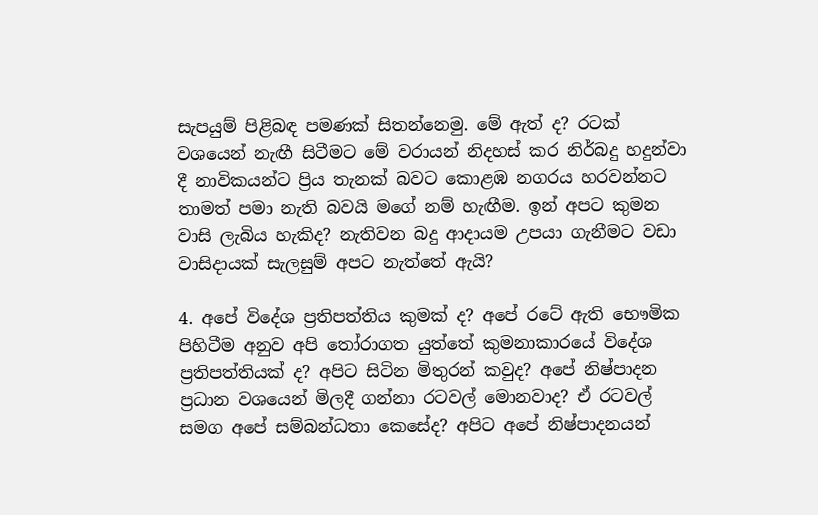සැපයුම් පිළිබඳ පමණක් සිතන්නෙමු. මේ ඇත් ද? රටක් වශයෙන් නැඟී සිටීමට මේ වරායන් නිදහස් කර නිර්බදු හදුන්වා දී නාවිකයන්ට ප්‍රිය තැනක් බවට කොළඹ නගරය හරවන්නට තාමත් පමා නැති බවයි මගේ නම් හැඟීම. ඉන් අපට කුමන වාසි ලැබිය හැකිද? නැතිවන බදු ආදායම උපයා ගැනීමට වඩා වාසිදායක් සැලසුම් අපට නැත්තේ ඇයි?

4. අපේ විදේශ ප්‍රතිපත්තිය කුමක් ද? අපේ රටේ ඇති භෞමික පිහිටීම අනුව අපි තෝරාගත යුත්තේ කුමනාකාරයේ විදේශ ප්‍රතිපත්තියක් ද? අපිට සිටින මිතුරන් කවුද? අපේ නිෂ්පාදන ප්‍රධාන වශයෙන් මිලදී ගන්නා රටවල් මොනවාද? ඒ රටවල් සමග අපේ සම්බන්ධතා කෙසේද? අපිට අපේ නිෂ්පාදනයන්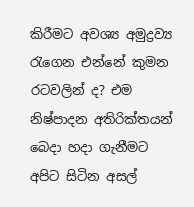කිරීමට අවශ්‍ය අමුද්‍රව්‍ය රැගෙන එන්නේ කුමන රටවලින් ද? එම නිෂ්පාදන අතිරික්තයන් බෙදා හදා ගැනීමට අපිට සිටින අසල්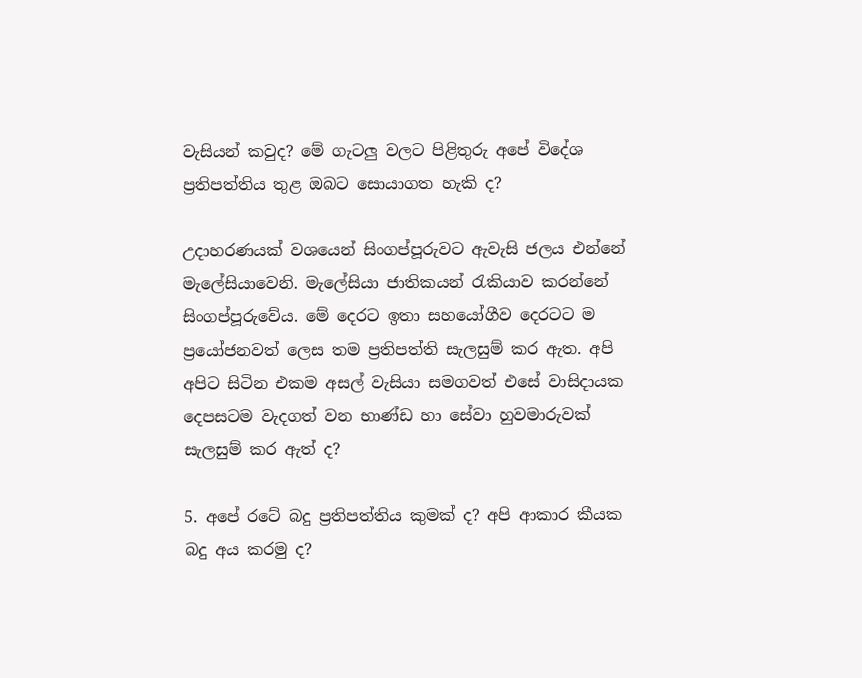වැසියන් කවුද? මේ ගැටලු වලට පිළිතුරු අපේ විදේශ ප්‍රතිපත්තිය තුළ ඔබට සොයාගත හැකි ද?

උදාහරණයක් වශයෙන් සිංගප්පූරුවට ඇවැසි ජලය එන්නේ මැලේසියාවෙනි. මැලේසියා ජාතිකයන් රැකියාව කරන්නේ සිංගප්පූරුවේය. මේ දෙරට ඉතා සහයෝගීව දෙරටට ම ප්‍රයෝජනවත් ලෙස තම ප්‍රතිපත්ති සැලසුම් කර ඇත. අපි අපිට සිටින එකම අසල් වැසියා සමගවත් එසේ වාසිදායක දෙපසටම වැදගත් වන භාණ්ඩ හා සේවා හුවමාරුවක් සැලසුම් කර ඇත් ද?

5. අපේ රටේ බදු ප්‍රතිපත්තිය කුමක් ද? අපි ආකාර කීයක බදු අය කරමු ද?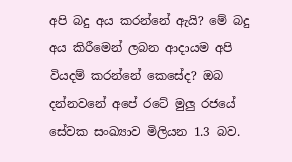අපි බදු අය කරන්නේ ඇයි? මේ බදු අය කිරීමෙන් ලබන ආදායම අපි වියදම් කරන්නේ කෙසේද? ඔබ දන්නවනේ අපේ රටේ මුලු රජයේ සේවක සංඛ්‍යාව මිලියන 1.3 බව.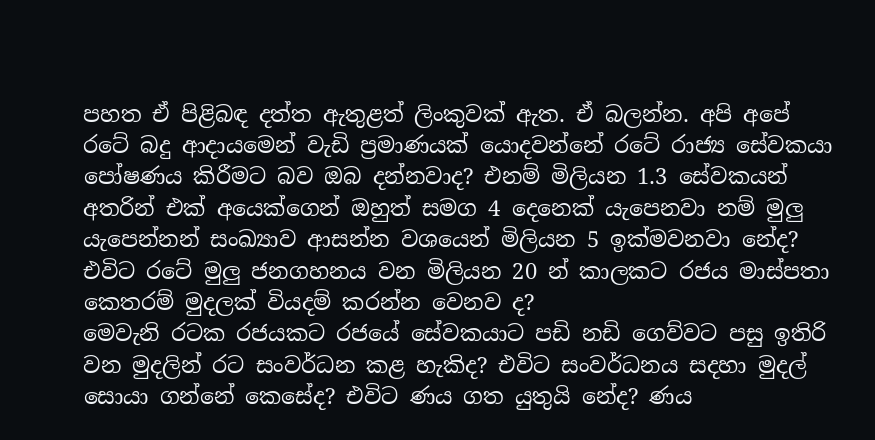පහත ඒ පිළිබඳ දත්ත ඇතුළත් ලිංකුවක් ඇත. ඒ බලන්න. අපි අපේ රටේ බදු ආදායමෙන් වැඩි ප්‍රමාණයක් යොදවන්නේ රටේ රාජ්‍ය සේවකයා පෝෂණය කිරීමට බව ඔබ දන්නවාද? එනම් මිලියන 1.3 සේවකයන් අතරින් එක් අයෙක්ගෙන් ඔහුත් සමග 4 දෙනෙක් යැපෙනවා නම් මුලු යැපෙන්නන් සංඛ්‍යාව ආසන්න වශයෙන් මිලියන 5 ඉක්මවනවා නේද? එවිට රටේ මුලු ජනගහනය වන මිලියන 20 න් කාලකට රජය මාස්පතා කෙතරම් මුදලක් වියදම් කරන්න වෙනව ද?
මෙවැනි රටක රජයකට රජයේ සේවකයාට පඩි නඩි ගෙව්වට පසු ඉතිරි වන මුදලින් රට සංවර්ධන කළ හැකිද? එවිට සංවර්ධනය සදහා මුදල් සොයා ගන්නේ කෙසේද? එවිට ණය ගත යුතුයි නේද? ණය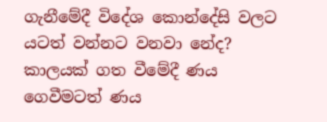ගැනීමේදී විදේශ කොන්දේසි වලට යටත් වන්නට වනවා නේද? කාලයක් ගත වීමේදී ණය ගෙවීමටත් ණය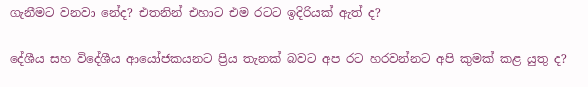ගැනීමට වනවා නේද? එතනින් එහාට එම රටට ඉදිරියක් ඇත් ද?

දේශීය සහ විදේශීය ආයෝජකයනට ප්‍රිය තැනක් බවට අප රට හරවන්නට අපි කුමක් කළ යුතු ද?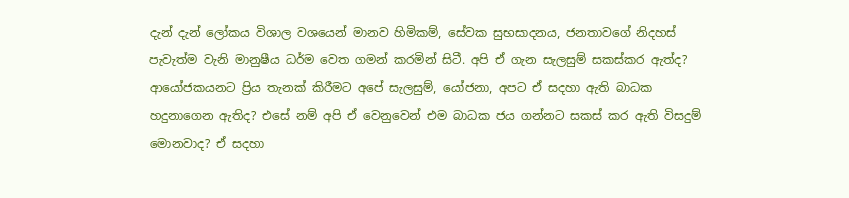දැන් දැන් ලෝකය විශාල වශයෙන් මානව හිමිකම්, සේවක සුභසාදනය, ජනතාවගේ නිදහස් පැවැත්ම වැනි මානුෂීය ධර්ම වෙත ගමන් කරමින් සිටී. අපි ඒ ගැන සැලසුම් සකස්කර ඇත්ද? ආයෝජකයනට ප්‍රිය තැනක් කිරීමට අපේ සැලසුම්, යෝජනා, අපට ඒ සදහා ඇති බාධක හදුනාගෙන ඇතිද? එසේ නම් අපි ඒ වෙනුවෙන් එම බාධක ජය ගන්නට සකස් කර ඇති විසදුම් මොනවාද? ඒ සදහා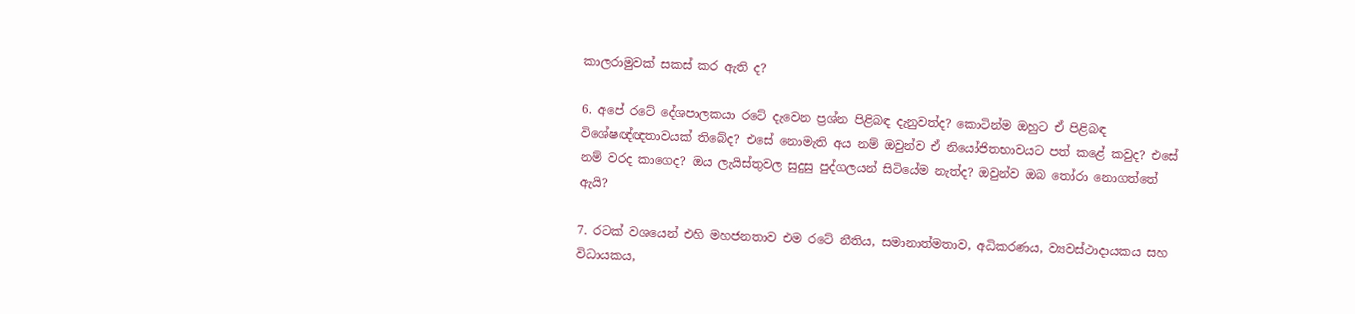කාලරාමුවක් සකස් කර ඇති ද?

6. අපේ රටේ දේශපාලකයා රටේ දැවෙන ප්‍රශ්න පිළිබඳ දැනුවත්ද? කොටින්ම ඔහුට ඒ පිළිබඳ විශේෂඥ්ඥතාවයක් තිබේද? එසේ නොමැති අය නම් ඔවුන්ව ඒ නියෝජිතභාවයට පත් කළේ කවුද? එසේ නම් වරද කාගෙද? ඔය ලැයිස්තුවල සුදුසු පුද්ගලයන් සිටියේම නැත්ද? ඔවුන්ව ඔබ තෝරා නොගත්තේ ඇයි?

7. රටක් වශයෙන් එහි මහජනතාව එම රටේ නීතිය, සමානාත්මතාව, අධිකරණය, ව්‍යවස්ථාදායකය සහ විධායකය,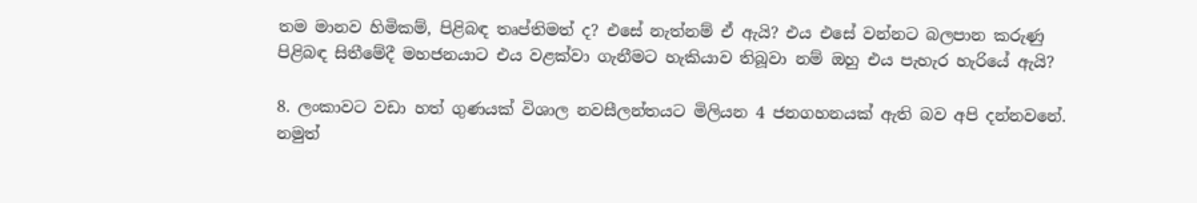තම මානව හිමිකම්, පිළිබඳ තෘප්තිමත් ද? එසේ නැත්නම් ඒ ඇයි? එය එසේ වන්නට බලපාන කරුණු පිළිබඳ සිතීමේදී මහජනයාට එය වළක්වා ගැනීමට හැකියාව තිබූවා නම් ඔහු එය පැහැර හැරියේ ඇයි?

8. ලංකාවට වඩා හත් ගුණයක් විශාල නවසීලන්තයට මිලියන 4 ජනගහනයක් ඇති බව අපි දන්නවනේ. නමුත්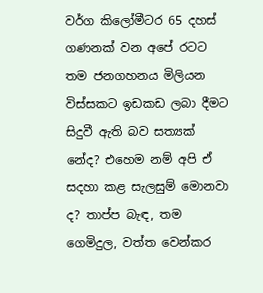වර්ග කිලෝමීටර 65 දහස් ගණනක් වන අපේ රටට තම ජනගහනය මිලියන විස්සකට ඉඩකඩ ලබා දීමට සිදුවී ඇති බව සත්‍යක් නේද? එහෙම නම් අපි ඒ සදහා කළ සැලසුම් මොනවා ද? තාප්ප බැඳ, තම ගෙමිදුල, වත්ත වෙන්කර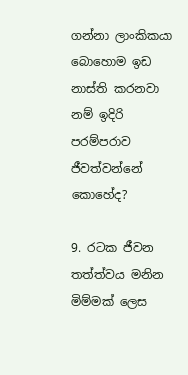ගන්නා ලාංකිකයා බොහොම ඉඩ නාස්ති කරනවා නම් ඉදිරි පරම්පරාව ජීවත්වන්නේ කොහේද?

9. රටක ජීවන තත්ත්වය මනින මිම්මක් ලෙස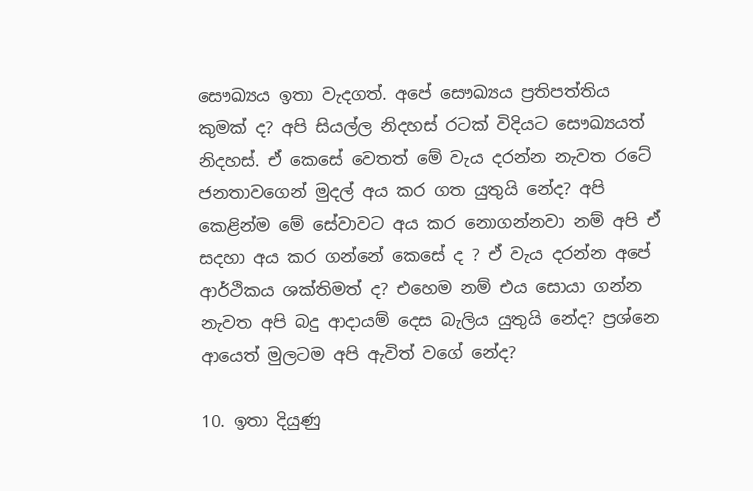සෞඛ්‍යය ඉතා වැදගත්. අපේ සෞඛ්‍යය ප්‍රතිපත්තිය කුමක් ද? අපි සියල්ල නිදහස් රටක් විදියට සෞඛ්‍යයත් නිදහස්. ඒ කෙසේ වෙතත් මේ වැය දරන්න නැවත රටේ ජනතාවගෙන් මුදල් අය කර ගත යුතුයි නේද? අපි කෙළින්ම මේ සේවාවට අය කර නොගන්නවා නම් අපි ඒ සදහා අය කර ගන්නේ කෙසේ ද ? ඒ වැය දරන්න අපේ ආර්ථිකය ශක්තිමත් ද? එහෙම නම් එය සොයා ගන්න නැවත අපි බදු ආදායම් දෙස බැලිය යුතුයි නේද? ප්‍රශ්නෙ ආයෙත් මුලටම අපි ඇවිත් වගේ නේද?

10. ඉතා දියුණු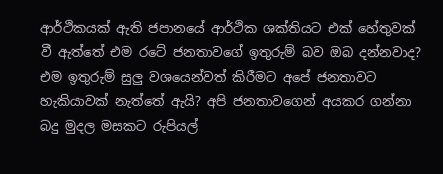ආර්ථිකයක් ඇති ජපානයේ ආර්ථික ශක්තියට එක් හේතුවක් වී ඇත්තේ එම රටේ ජනතාවගේ ඉතුරුම් බව ඔබ දන්නවාද? එම ඉතුරුම් සුලු වශයෙන්වත් කිරීමට අපේ ජනතාවට හැකියාවක් නැත්තේ ඇයි? අපි ජනතාවගෙන් අයකර ගන්නා බදු මුදල මසකට රුපියල්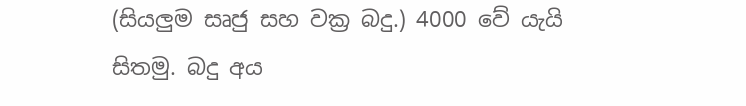(සියලුම සෘජු සහ වක්‍ර බදු.) 4000 වේ යැයි සිතමු. බදු අය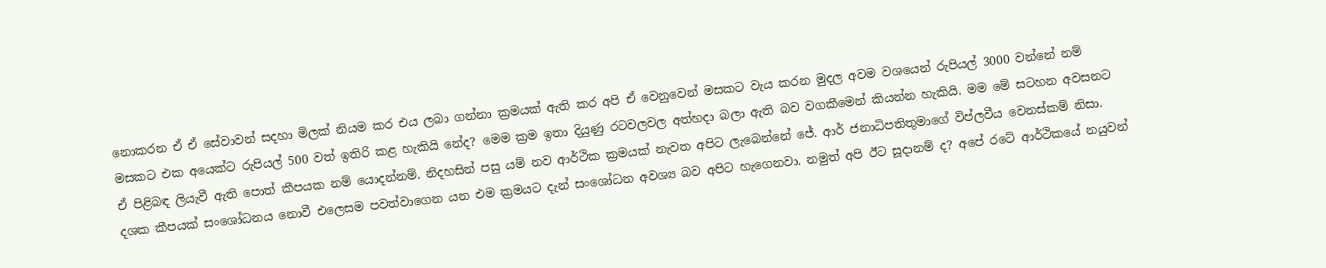නොකරන ඒ ඒ සේවාවන් සදහා මිලක් නියම කර එය ලබා ගන්නා ක්‍රමයක් ඇති කර අපි ඒ වෙනුවෙන් මසකට වැය කරන මුදල අවම වශයෙන් රුපියල් 3000 වන්නේ නම් මසකට එක අයෙක්ට රුපියල් 500 වත් ඉතිරි කළ හැකියි නේද? මෙම ක්‍රම ඉතා දියුණු රටවලවල අත්හදා බලා ඇති බව වගකීමෙන් කියන්න හැකියි. මම මේ සටහන අවසනට ඒ පිළිබඳ ලියැවී ඇති පොත් කීපයක නම් යොදන්නම්. නිදහසින් පසු යම් නව ආර්ථික ක්‍රමයක් නැවත අපිට ලැබෙන්නේ ජේ. ආර් ජනාධිපතිතුමාගේ විප්ලවීය වෙනස්කම් නිසා. දශක කීපයක් සංශෝධනය නොවී එලෙසම පවත්වාගෙන යන එම ක්‍රමයට දැන් සංශෝධන අවශ්‍ය බව අපිට හැගෙනවා. නමුත් අපි ඊට සූදානම් ද? අපේ රටේ ආර්ථිකයේ නයුවන්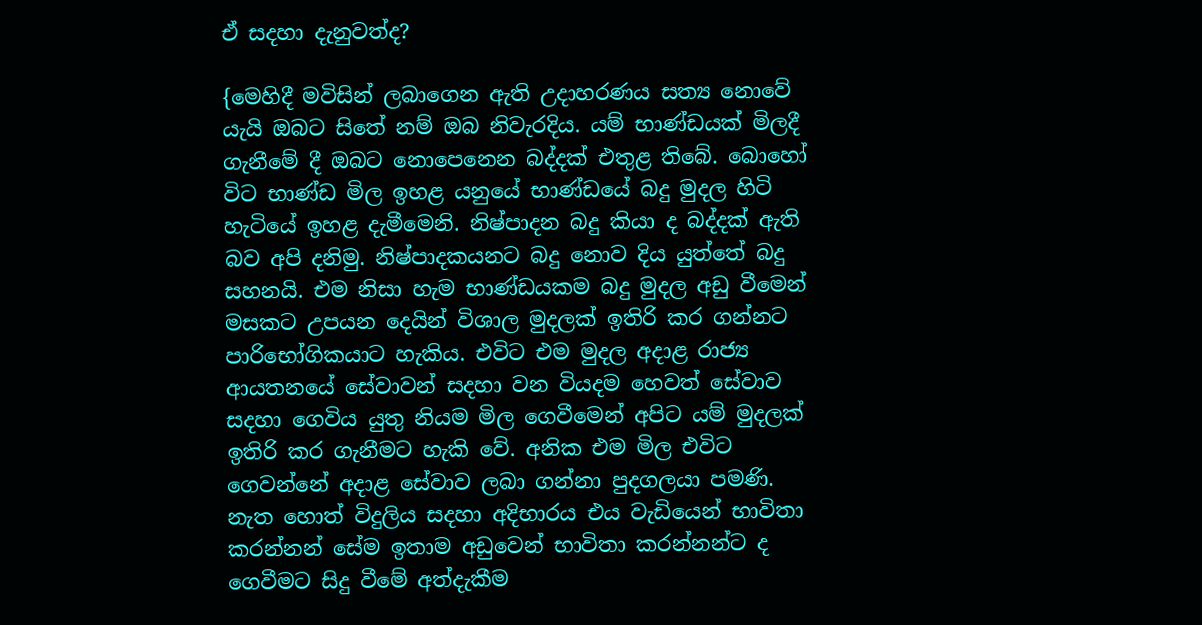ඒ සදහා දැනුවත්ද?

{මෙහිදී මවිසින් ලබාගෙන ඇති උදාහරණය සත්‍ය නොවේ යැයි ඔබට සිතේ නම් ඔබ නිවැරදිය. යම් භාණ්ඩයක් මිලදී ගැනීමේ දී ඔබට නොපෙනෙන බද්දක් එතුළ තිබේ. බොහෝ විට භාණ්ඩ මිල ඉහළ යනුයේ භාණ්ඩයේ බදු මුදල හිටි හැටියේ ඉහළ දැමීමෙනි. නිෂ්පාදන බදු කියා ද බද්දක් ඇති බව අපි දනිමු. නිෂ්පාදකයනට බදු නොව දිය යුත්තේ බදු සහනයි. එම නිසා හැම භාණ්ඩයකම බදු මුදල අඩු වීමෙන් මසකට උපයන දෙයින් විශාල මුදලක් ඉතිරි කර ගන්නට පාරිභෝගිකයාට හැකිය. එවිට එම මුදල අදාළ රාජ්‍ය ආයතනයේ සේවාවන් සදහා වන වියදම හෙවත් සේවාව සදහා ගෙවිය යුතු නියම මිල ගෙවීමෙන් අපිට යම් මුදලක් ඉතිරි කර ගැනීමට හැකි වේ. අනික එම මිල එවිට ගෙවන්නේ අදාළ සේවාව ලබා ගන්නා පුදගලයා පමණි. නැත හොත් විදුලිය සදහා අදිභාරය එය වැඩියෙන් භාවිතා කරන්නන් සේම ඉතාම අඩුවෙන් භාවිතා කරන්නන්ට ද ගෙවීමට සිදු වීමේ අත්දැකීම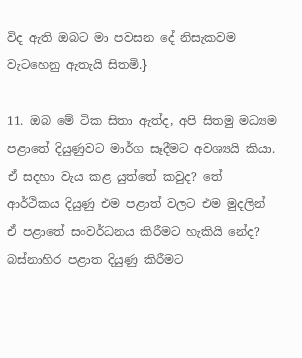විද ඇති ඔබට මා පවසන දේ නිසැකවම වැටහෙනු ඇතැයි සිතමි.}

11. ඔබ මේ ටික සිතා ඇත්ද, අපි සිතමු මධ්‍යම පළාතේ දියුණුවට මාර්ග සෑදීමට අවශ්‍යයි කියා. ඒ සදහා වැය කළ යුත්තේ කවුද? තේ ආර්ථිකය දියුණු එම පළාත් වලට එම මුදලින් ඒ පළාතේ සංවර්ධනය කිරීමට හැකියි නේද? බස්නාහිර පළාත දියුණු කිරීමට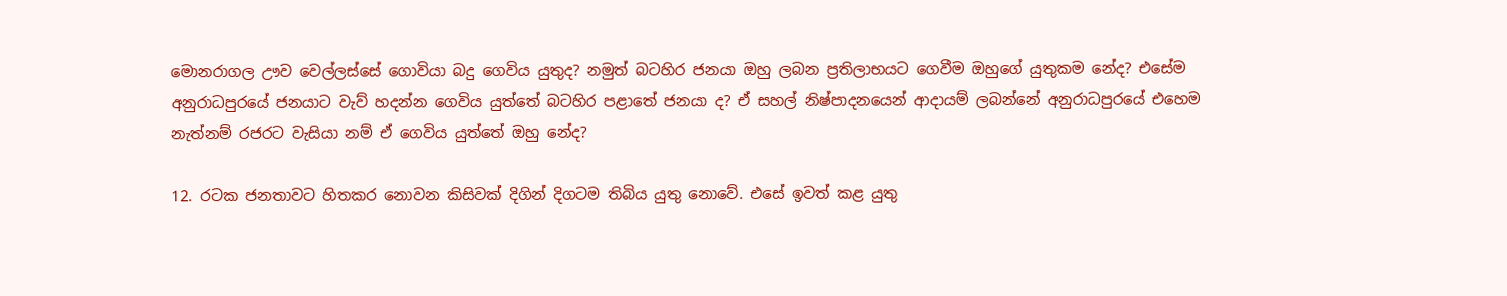මොනරාගල ඌව වෙල්ලස්සේ ගොවියා බදු ගෙවිය යුතුද? නමුත් බටහිර ජනයා ඔහු ලබන ප්‍රතිලාභයට ගෙවීම ඔහුගේ යුතුකම නේද? එසේම අනුරාධපුරයේ ජනයාට වැව් හදන්න ගෙවිය යුත්තේ බටහිර පළාතේ ජනයා ද? ඒ සහල් නිෂ්පාදනයෙන් ආදායම් ලබන්නේ අනුරාධපුරයේ එහෙම නැත්නම් රජරට වැසියා නම් ඒ ගෙවිය යුත්තේ ඔහු නේද?

12. රටක ජනතාවට හිතකර නොවන කිසිවක් දිගින් දිගටම තිබිය යුතු නොවේ. එසේ ඉවත් කළ යුතු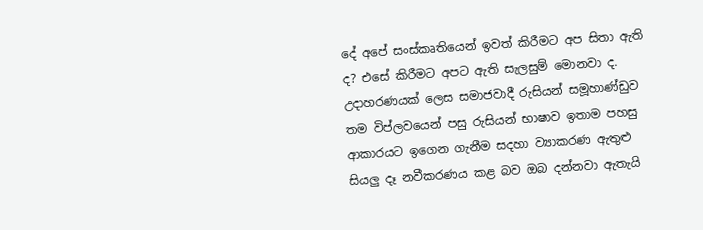දේ අපේ සංස්කෘතියෙන් ඉවත් කිරීමට අප සිතා ඇති ද? එසේ කිරීමට අපට ඇති සැලසුම් මොනවා ද. උදාහරණයක් ලෙස සමාජවාදී රුසියන් සමූහාණ්ඩුව තම විප්ලවයෙන් පසු රුසියන් භාෂාව ඉතාම පහසු ආකාරයට ඉගෙන ගැනීම සදහා ව්‍යාකරණ ඇතුළු සියලු දෑ නවීකරණය කළ බව ඔබ දන්නවා ඇතැයි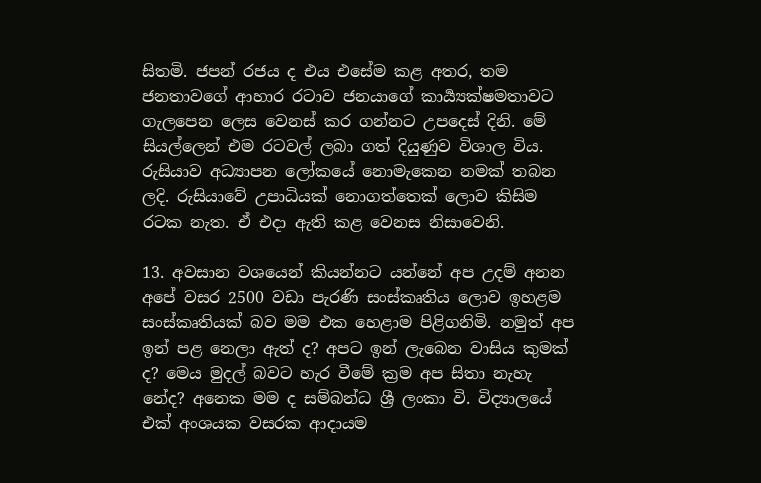සිතමි. ජපන් රජය ද එය එසේම කළ අතර, තම ජනතාවගේ ආහාර රටාව ජනයාගේ කාර්‍ය්‍යක්ෂමතාවට ගැලපෙන ලෙස වෙනස් කර ගන්නට උපදෙස් දිනි. මේ සියල්ලෙන් එම රටවල් ලබා ගත් දියුණුව විශාල විය. රුසියාව අධ්‍යාපන ලෝකයේ නොමැකෙන නමක් තබන ලදි. රුසියාවේ උපාධියක් නොගත්තෙක් ලොව කිසිම රටක නැත. ඒ එදා ඇති කළ වෙනස නිසාවෙනි.

13. අවසාන වශයෙන් කියන්නට යන්නේ අප උදම් අනන අපේ වසර 2500 වඩා පැරණි සංස්කෘතිය ලොව ඉහළම සංස්කෘතියක් බව මම එක හෙළාම පිළිගනිමි. නමුත් අප ඉන් පළ නෙලා ඇත් ද? අපට ඉන් ලැබෙන වාසිය කුමක් ද? මෙය මුදල් බවට හැර වීමේ ක්‍රම අප සිතා නැහැ නේද? අනෙක මම ද සම්බන්ධ ශ්‍රී ලංකා වි. විද්‍යාලයේ එක් අංශයක වසරක ආදායම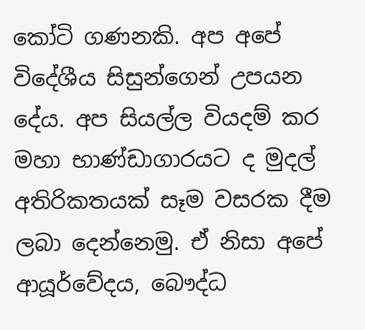කෝටි ගණනකි. අප අපේ විදේශීය සිසුන්ගෙන් උපයන දේය. අප සියල්ල වියදම් කර මහා භාණ්ඩාගාරයට ද මුදල් අතිරිකතයක් සෑම වසරක දීම ලබා දෙන්නෙමු. ඒ නිසා අපේ ආයූර්වේදය, බෞද්ධ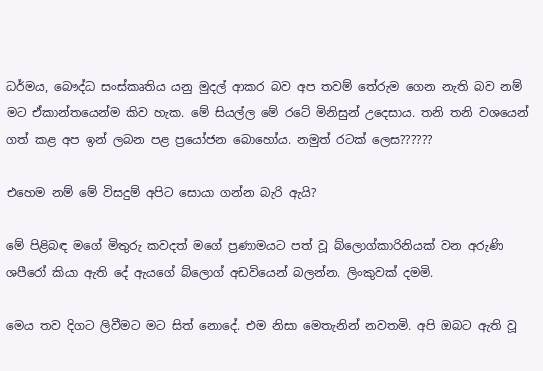ධර්මය, බෞද්ධ සංස්කෘතිය යනු මුදල් ආකර බව අප තවම් තේරුම ගෙන නැති බව නම් මට ඒකාන්තයෙන්ම කිව හැක. මේ සියල්ල මේ රටේ මිනිසුන් උදෙසාය. තනි තනි වශයෙන් ගත් කළ අප ඉන් ලබන පළ ප්‍රයෝජන බොහෝය. නමුත් රටක් ලෙස??????

එහෙම නම් මේ විසදුම් අපිට සොයා ගන්න බැරි ඇයි?

මේ පිළිබඳ මගේ මිතුරු කවදත් මගේ ප්‍රණාමයට පත් වූ බ්ලොග්කාරිනියක් වන අරුණි ශපීරෝ කියා ඇති දේ ඇයගේ බ්ලොග් අඩවියෙන් බලන්න. ලිංකුවක් දමමි.

මෙය තව දිගට ලිවීමට මට සිත් නොදේ. එම නිසා මෙතැනින් නවතමි. අපි ඔබට ඇති වූ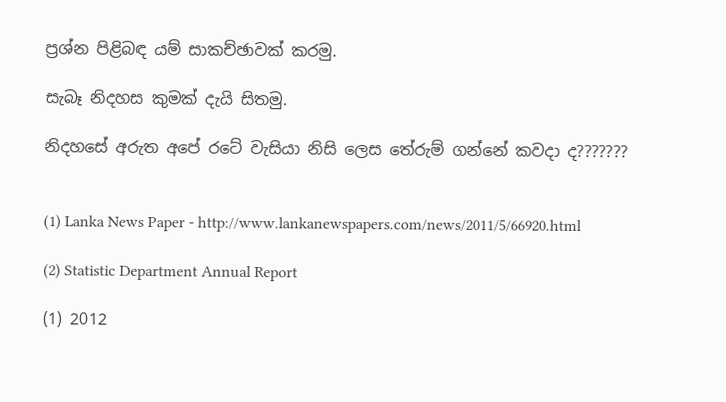ප්‍රශ්න පිළිබඳ යම් සාකච්ඡාවක් කරමු.

සැබෑ නිදහස කුමක් දැයි සිතමු.

නිදහසේ අරුත අපේ රටේ වැසියා නිසි ලෙස තේරුම් ගන්නේ කවදා ද???????


(1) Lanka News Paper - http://www.lankanewspapers.com/news/2011/5/66920.html

(2) Statistic Department Annual Report

(1) 2012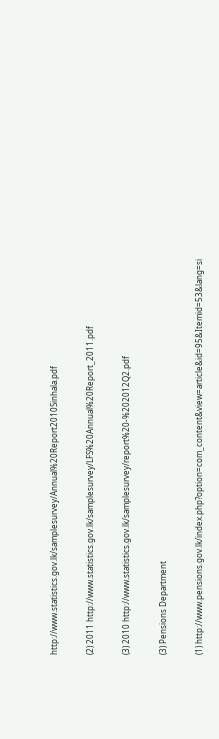http://www.statistics.gov.lk/samplesurvey/Annual%20Report2010Sinhala.pdf

(2) 2011 http://www.statistics.gov.lk/samplesurvey/LFS%20Annual%20Report_2011.pdf

(3) 2010 http://www.statistics.gov.lk/samplesurvey/report%20-%202012Q2.pdf

(3) Pensions Department

(1) http://www.pensions.gov.lk/index.php?option=com_content&view=article&id=95&Itemid=53&lang=si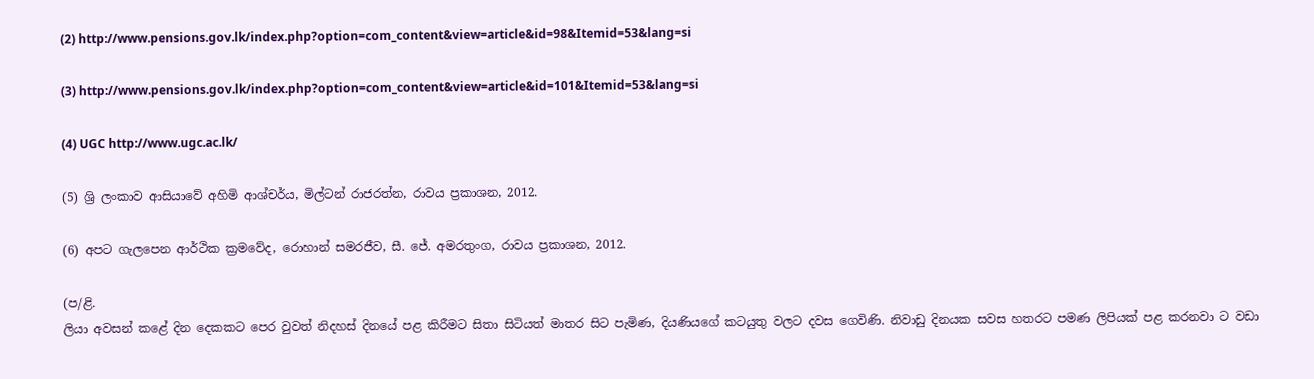(2) http://www.pensions.gov.lk/index.php?option=com_content&view=article&id=98&Itemid=53&lang=si

(3) http://www.pensions.gov.lk/index.php?option=com_content&view=article&id=101&Itemid=53&lang=si

(4) UGC http://www.ugc.ac.lk/

(5) ශ්‍රි ලංකාව ආසියාවේ අහිමි ආශ්චර්ය, මිල්ටන් රාජරත්න, රාවය ප්‍රකාශන, 2012.

(6) අපට ගැලපෙන ආර්ථික ක්‍රමවේද, රොහාන් සමරජීව, සී. ජේ. අමරතුංග, රාවය ප්‍රකාශන, 2012.

(ප/ළි.
ලියා අවසන් කළේ දින දෙකකට පෙර වුවත් නිදහස් දිනයේ පළ කිරීමට සිතා සිටියත් මාතර සිට පැමිණ, දියණියගේ කටයුතු වලට දවස ගෙවිණි. නිවාඩු දිනයක සවස හතරට පමණ ලිපියක් පළ කරනවා ට වඩා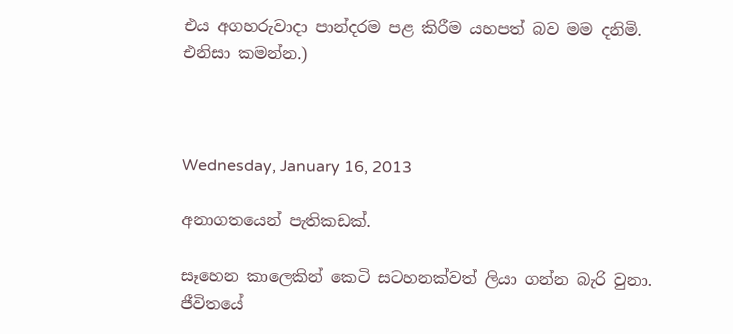එය අගහරුවාදා පාන්දරම පළ කිරීම යහපත් බව මම දනිමි. එනිසා කමන්න.)



Wednesday, January 16, 2013

අනාගතයෙන් පැතිකඩක්.

සෑහෙන කාලෙකින් කෙටි සටහනක්වත් ලියා ගන්න බැරි වුනා. ජීවිතයේ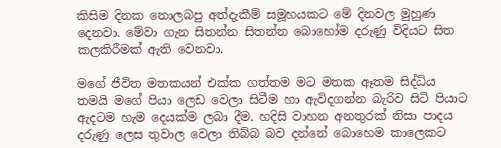කිසිම දිනක නොලබපු අත්දැකීම් සමූහයකට මේ දිනවල මුහුණ දෙනවා. මේවා ගැන සිතන්න සිතන්න බොහෝම දරුණු විදියට සිත කලකිරීමක් ඇති වෙනවා.

මගේ ජීවිත මතකයන් එක්ක ගත්තම මට මතක ඈතම සිද්ධිය තමයි මගේ පියා ලෙඩ වෙලා සිටීම හා ඇවිදගන්න බැරිව සිටි පියාට ඇදටම හැම දෙයක්ම ලබා දීම. හදිසි වාහන අනතුරක් නිසා පාදය දරුණු ලෙස තුවාල වෙලා තිබ්බ බව දන්නේ බොහෙම කාලෙකට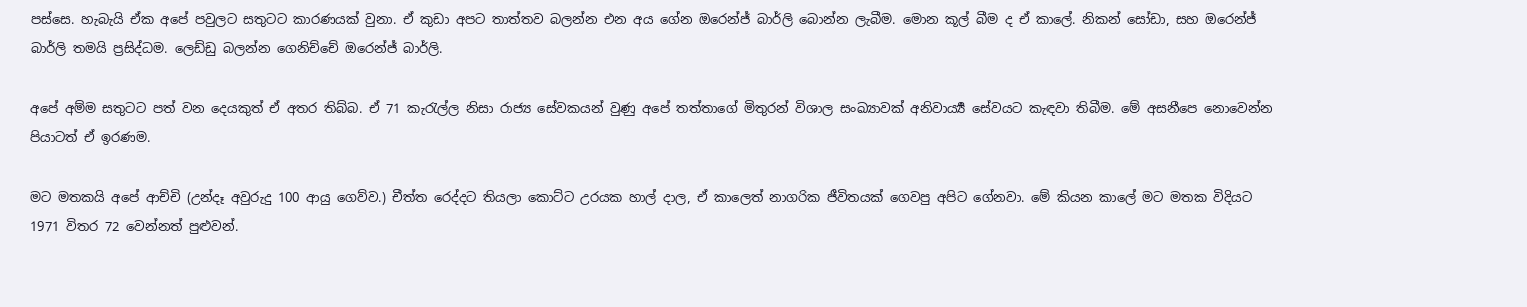පස්සෙ. හැබැයි ඒක අපේ පවුලට සතුටට කාරණයක් වුනා. ඒ කුඩා අපට තාත්තව බලන්න එන අය ගේන ඔරෙන්ජ් බාර්ලි බොන්න ලැබීම. මොන කූල් බීම ද ඒ කාලේ. නිකන් සෝඩා, සහ ඔරෙන්ජ් බාර්ලි තමයි ප්‍රසිද්ධම. ලෙඩ්ඩු බලන්න ගෙනිච්චේ ඔරෙන්ජ් බාර්ලි.

අපේ අම්ම සතුටට පත් වන දෙයකුත් ඒ අතර තිබ්බ. ඒ 71 කැරැල්ල නිසා රාජ්‍ය සේවකයන් වුණු අපේ තත්තාගේ මිතුරන් විශාල සංඛ්‍යාවක් අනිවාර්‍ය්‍ය සේවයට කැඳවා තිබීම. මේ අසනීපෙ නොවෙන්න පියාටත් ඒ ඉරණම.

මට මතකයි අපේ ආච්චි (උන්දෑ අවුරුදු 100 ආයු ගෙව්ව.) චීත්ත රෙද්දට තියලා කොට්ට උරයක හාල් දාල, ඒ කාලෙත් නාගරික ජීවිතයක් ගෙවපු අපිට ගේනවා. මේ කියන කාලේ මට මතක විදියට 1971 විතර 72 වෙන්නත් පුළුවන්.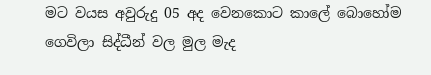මට වයස අවුරුදු 05 අද වෙනකොට කාලේ බොහෝම ගෙවිලා සිද්ධීන් වල මුල මැද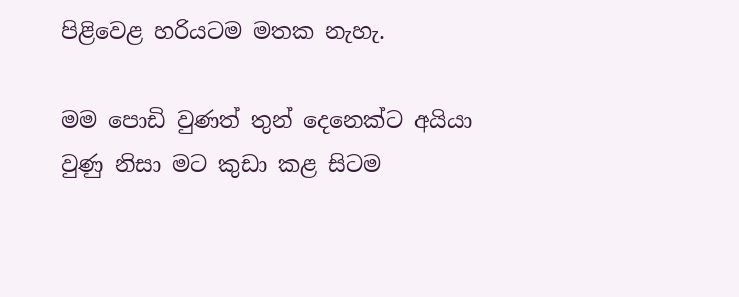පිළිවෙළ හරියටම මතක නැහැ.

මම පොඩි වුණත් තුන් දෙනෙක්ට අයියා වුණු නිසා මට කුඩා කළ සිටම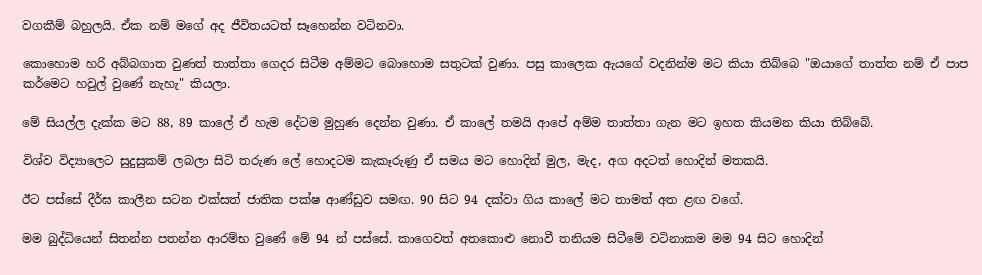වගකීම් බහුලයි. ඒක නම් මගේ අද ජීවිතයටත් සෑහෙන්න වටිනවා.

කොහොම හරි අබ්බගාත වුණත් තාත්තා ගෙදර සිටීම අම්මට බොහොම සතුටක් වුණා. පසු කාලෙක ඇයගේ වදනින්ම මට කියා තිබ්බෙ "ඔයාගේ තාත්ත නම් ඒ පාප කර්මෙට හවුල් වුණේ නැහැ" කියලා.

මේ සියල්ල දැක්ක මට 88, 89 කාලේ ඒ හැම දේටම මුහුණ දෙන්න වුණා. ඒ කාලේ තමයි ආපේ අම්ම තාත්තා ගැන මට ඉහත කියමන කියා තිබ්බේ.

විශ්ව විද්‍යාලෙට සුදුසුකම් ලබලා සිටි තරුණ ලේ හොදටම කැකෑරුණු ඒ සමය මට හොදින් මුල, මැද, අග අදටත් හොදින් මතකයි.

ඊට පස්සේ දීර්ඝ කාලීන සටන එක්සත් ජාතික පක්ෂ ආණ්ඩුව සමඟ. 90 සිට 94 දක්වා ගිය කාලේ මට තාමත් අත ළඟ වගේ.

මම බුද්ධියෙන් සිතන්න පතන්න ආරම්භ වුණේ මේ 94 න් පස්සේ. කාගෙවත් අතකොළු නොවී තනියම සිටීමේ වටිනාකම මම 94 සිට හොදින්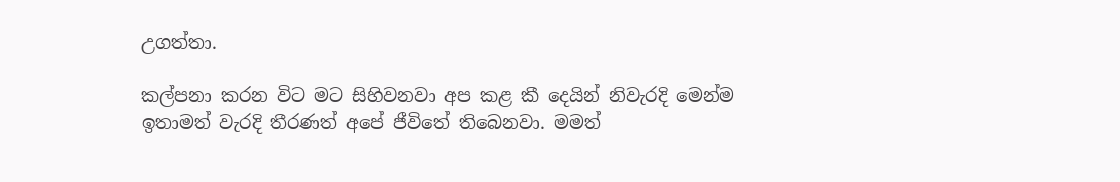උගත්තා.

කල්පනා කරන විට මට සිහිවනවා අප කළ කී දෙයින් නිවැරදි මෙන්ම ඉතාමත් වැරදි තීරණත් අපේ ජීවිතේ තිබෙනවා. මමත්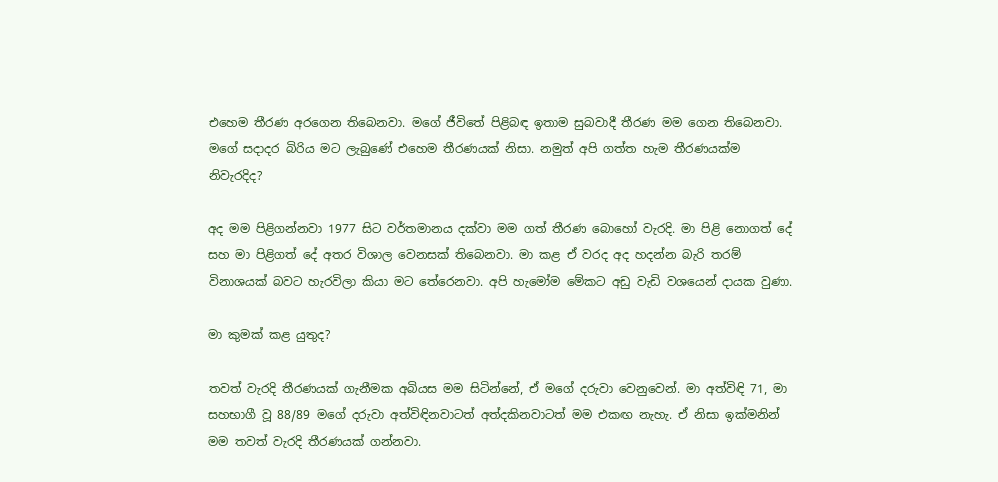එහෙම තීරණ අරගෙන තිබෙනවා. මගේ ජීවිතේ පිළිබඳ ඉතාම සුබවාදී තීරණ මම ගෙන තිබෙනවා. මගේ සදාදර බිරිය මට ලැබුණේ එහෙම තීරණයක් නිසා. නමුත් අපි ගත්ත හැම තීරණයක්ම නිවැරදිද?

අද මම පිළිගන්නවා 1977 සිට වර්තමානය දක්වා මම ගත් තීරණ බොහෝ වැරදි. මා පිළි නොගත් දේ සහ මා පිළිගත් දේ අතර විශාල වෙනසක් තිබෙනවා. මා කළ ඒ වරද අද හදන්න බැරි තරම් විනාශයක් බවට හැරවිලා කියා මට තේරෙනවා. අපි හැමෝම මේකට අඩු වැඩි වශයෙන් දායක වුණා.

මා කුමක් කළ යුතුද?

තවත් වැරදි තීරණයක් ගැනීමක අබියස මම සිටින්නේ, ඒ මගේ දරුවා වෙනුවෙන්. මා අත්විඳි 71, මා සහභාගී වූ 88/89 මගේ දරුවා අත්විඳිනවාටත් අත්දකිනවාටත් මම එකඟ නැහැ. ඒ නිසා ඉක්මනින් මම තවත් වැරදි තීරණයක් ගන්නවා.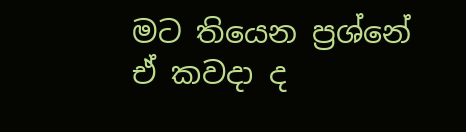මට තියෙන ප්‍රශ්නේ ඒ කවදා ද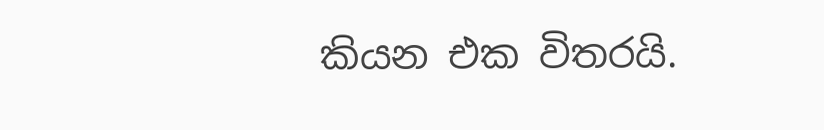කියන එක විතරයි.